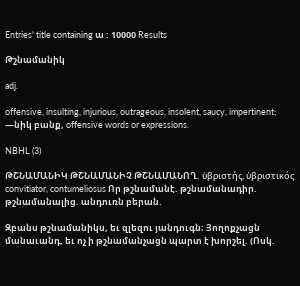Entries' title containing ա : 10000 Results

Թշնամանիկ

adj.

offensive, insulting, injurious, outrageous, insolent, saucy, impertinent;
—նիկ բանք, offensive words or expressions.

NBHL (3)

ԹՇՆԱՄԱՆԻԿ ԹՇՆԱՄԱՆԻՉ ԹՇՆԱՄԱՆՈՂ. ὐβριστής, ὐβριστικός convitiator, contumeliosus Որ թշնամանէ. թշնամանադիր. թշնամանալից. անդուռն բերան.

Զբանս թշնամանիկս, եւ զլեզու յանդուգն։ Յողոքչացն մանաւանդ, եւ ոչ ի թշնամանչացն պարտ է խորշել. (Ոսկ.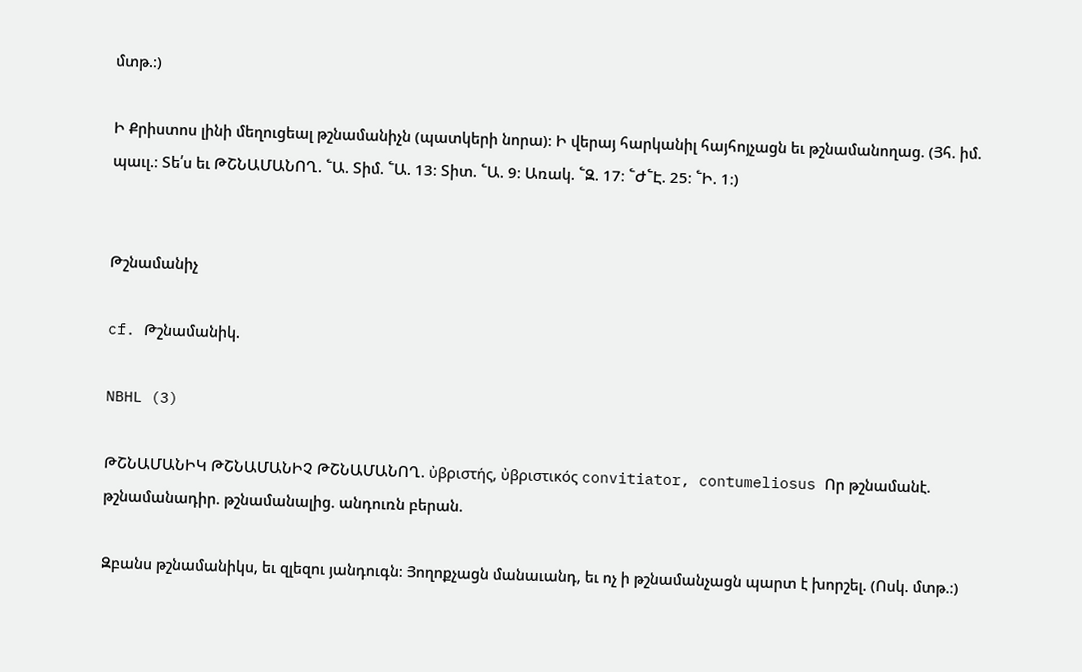մտթ.։)

Ի Քրիստոս լինի մեղուցեալ թշնամանիչն (պատկերի նորա)։ Ի վերայ հարկանիլ հայհոյչացն եւ թշնամանողաց. (Յհ. իմ. պաւլ.։ Տե՛ս եւ ԹՇՆԱՄԱՆՈՂ. ՟Ա. Տիմ. ՟Ա. 13։ Տիտ. ՟Ա. 9։ Առակ. ՟Զ. 17։ ՟Ժ՟Է. 25։ ՟Ի. 1։)


Թշնամանիչ

cf. Թշնամանիկ.

NBHL (3)

ԹՇՆԱՄԱՆԻԿ ԹՇՆԱՄԱՆԻՉ ԹՇՆԱՄԱՆՈՂ. ὐβριστής, ὐβριστικός convitiator, contumeliosus Որ թշնամանէ. թշնամանադիր. թշնամանալից. անդուռն բերան.

Զբանս թշնամանիկս, եւ զլեզու յանդուգն։ Յողոքչացն մանաւանդ, եւ ոչ ի թշնամանչացն պարտ է խորշել. (Ոսկ. մտթ.։)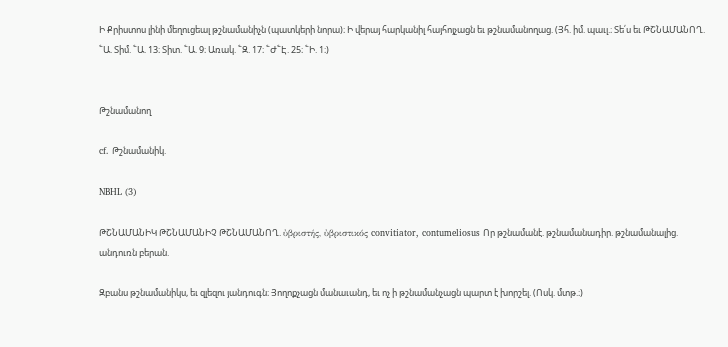Ի Քրիստոս լինի մեղուցեալ թշնամանիչն (պատկերի նորա)։ Ի վերայ հարկանիլ հայհոյչացն եւ թշնամանողաց. (Յհ. իմ. պաւլ.։ Տե՛ս եւ ԹՇՆԱՄԱՆՈՂ. ՟Ա. Տիմ. ՟Ա. 13։ Տիտ. ՟Ա. 9։ Առակ. ՟Զ. 17։ ՟Ժ՟Է. 25։ ՟Ի. 1։)


Թշնամանող

cf. Թշնամանիկ.

NBHL (3)

ԹՇՆԱՄԱՆԻԿ ԹՇՆԱՄԱՆԻՉ ԹՇՆԱՄԱՆՈՂ. ὐβριστής, ὐβριστικός convitiator, contumeliosus Որ թշնամանէ. թշնամանադիր. թշնամանալից. անդուռն բերան.

Զբանս թշնամանիկս, եւ զլեզու յանդուգն։ Յողոքչացն մանաւանդ, եւ ոչ ի թշնամանչացն պարտ է խորշել. (Ոսկ. մտթ.։)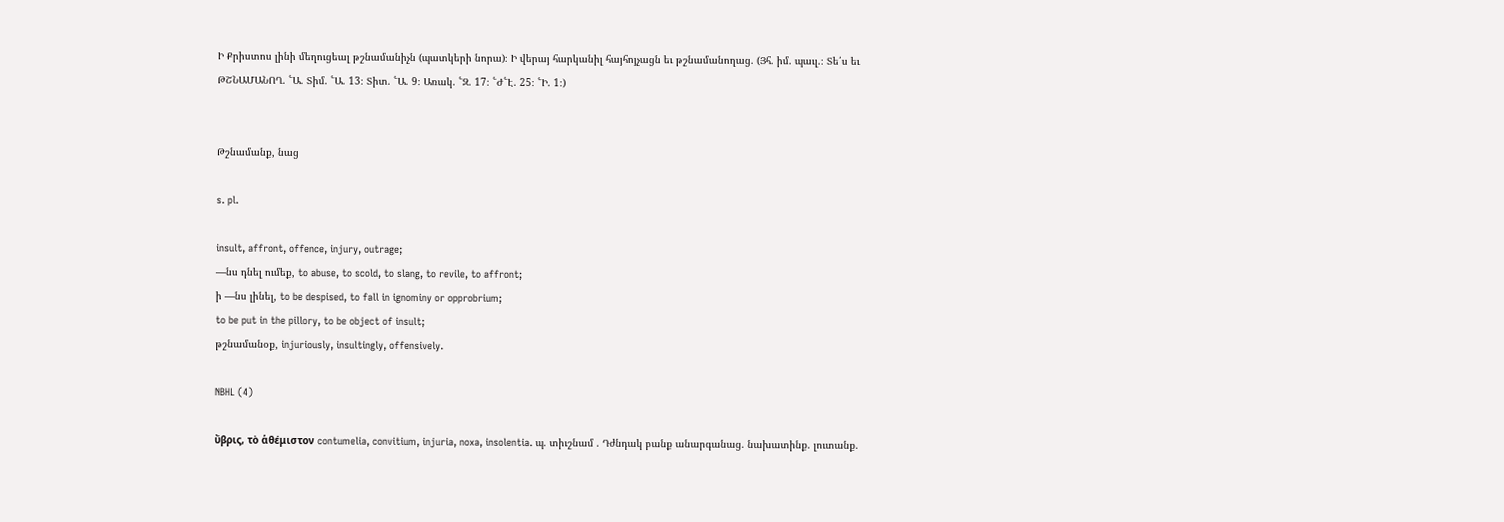Ի Քրիստոս լինի մեղուցեալ թշնամանիչն (պատկերի նորա)։ Ի վերայ հարկանիլ հայհոյչացն եւ թշնամանողաց. (Յհ. իմ. պաւլ.։ Տե՛ս եւ ԹՇՆԱՄԱՆՈՂ. ՟Ա. Տիմ. ՟Ա. 13։ Տիտ. ՟Ա. 9։ Առակ. ՟Զ. 17։ ՟Ժ՟Է. 25։ ՟Ի. 1։)


Թշնամանք, նաց

s. pl.

insult, affront, offence, injury, outrage;
—նս դնել ումեք, to abuse, to scold, to slang, to revile, to affront;
ի —նս լինել, to be despised, to fall in ignominy or opprobrium;
to be put in the pillory, to be object of insult;
թշնամանօք, injuriously, insultingly, offensively.

NBHL (4)

ὔβρις, τὸ ἁθέμιστον contumelia, convitium, injuria, noxa, insolentia. պ. տիւշնամ . Դժնդակ բանք անարգանաց. նախատինք. լուտանք.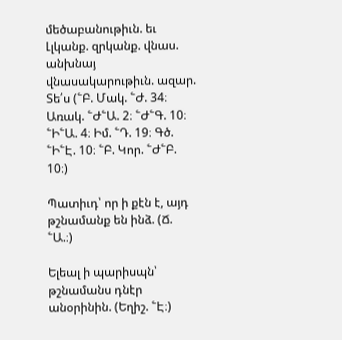մեծաբանութիւն. եւ Լլկանք. զրկանք. վնաս. անխնայ վնասակարութիւն. ազար. Տե՛ս (՟Բ. Մակ. ՟Ժ. 34։ Առակ. ՟Ժ՟Ա. 2։ ՟Ժ՟Գ. 10։ ՟Ի՟Ա. 4։ Իմ. ՟Դ. 19։ Գծ. ՟Ի՟Է. 10։ ՟Բ. Կոր. ՟Ժ՟Բ. 10։)

Պատիւդ՝ որ ի քէն է, այդ թշնամանք են ինձ. (Ճ. ՟Ա.։)

Ելեալ ի պարիսպն՝ թշնամանս դնէր անօրինին. (Եղիշ. ՟Է։)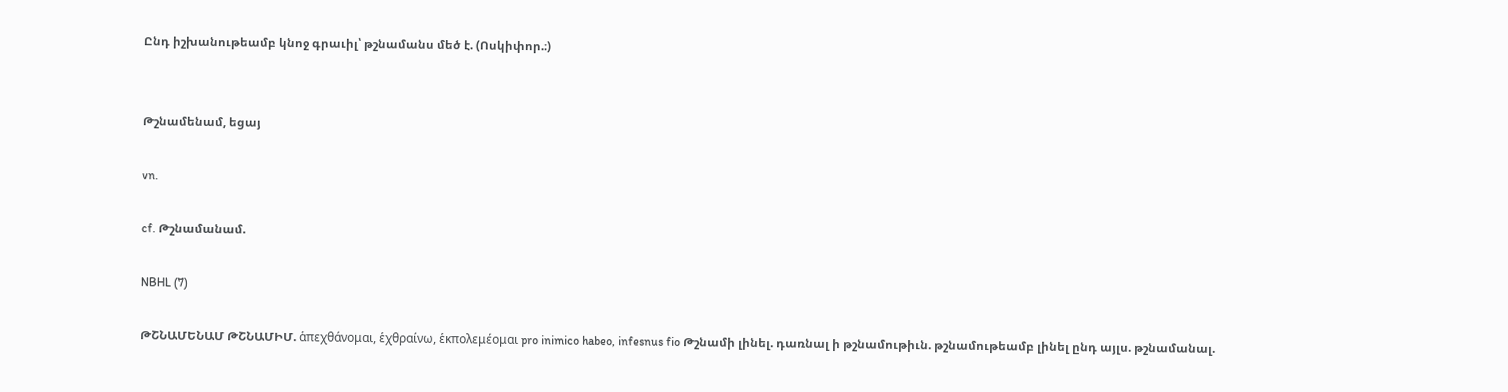Ընդ իշխանութեամբ կնոջ գրաւիլ՝ թշնամանս մեծ է. (Ոսկիփոր.։)


Թշնամենամ, եցայ

vn.

cf. Թշնամանամ.

NBHL (7)

ԹՇՆԱՄԵՆԱՄ ԹՇՆԱՄԻՄ. ἁπεχθάνομαι, ἑχθραίνω, ἑκπολεμέομαι pro inimico habeo, infesnus fio Թշնամի լինել. դառնալ ի թշնամութիւն. թշնամութեամբ լինել ընդ այլս. թշնամանալ.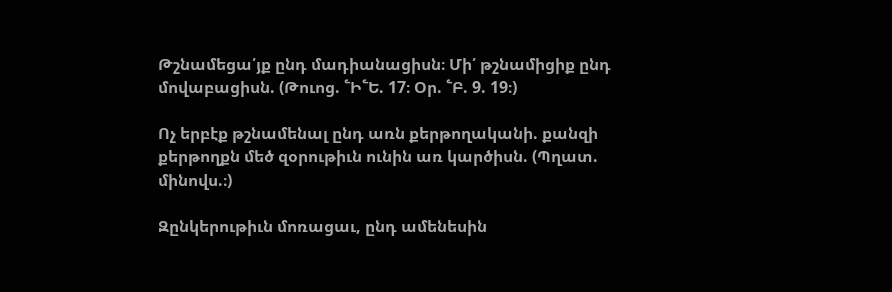Թշնամեցա՛յք ընդ մադիանացիսն։ Մի՛ թշնամիցիք ընդ մովաբացիսն. (Թուոց. ՟Ի՟Ե. 17։ Օր. ՟Բ. 9. 19։)

Ոչ երբէք թշնամենալ ընդ առն քերթողականի. քանզի քերթողքն մեծ զօրութիւն ունին առ կարծիսն. (Պղատ. մինովս.։)

Զընկերութիւն մոռացաւ, ընդ ամենեսին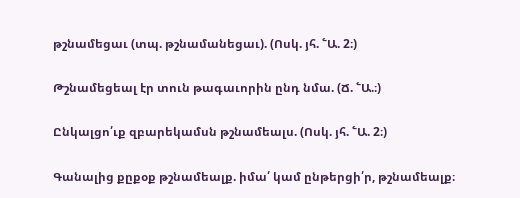թշնամեցաւ (տպ. թշնամանեցաւ). (Ոսկ. յհ. ՟Ա. 2։)

Թշնամեցեալ էր տուն թագաւորին ընդ նմա. (Ճ. ՟Ա.։)

Ընկալցո՛ւք զբարեկամսն թշնամեալս. (Ոսկ. յհ. ՟Ա. 2։)

Գանալից քըքօք թշնամեալք. իմա՛ կամ ընթերցի՛ր, թշնամեալք։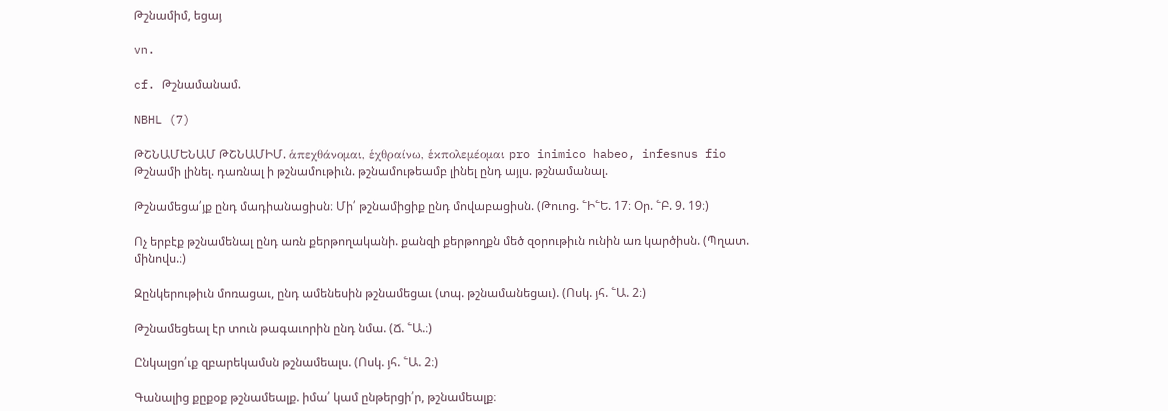Թշնամիմ, եցայ

vn.

cf. Թշնամանամ.

NBHL (7)

ԹՇՆԱՄԵՆԱՄ ԹՇՆԱՄԻՄ. ἁπεχθάνομαι, ἑχθραίνω, ἑκπολεμέομαι pro inimico habeo, infesnus fio Թշնամի լինել. դառնալ ի թշնամութիւն. թշնամութեամբ լինել ընդ այլս. թշնամանալ.

Թշնամեցա՛յք ընդ մադիանացիսն։ Մի՛ թշնամիցիք ընդ մովաբացիսն. (Թուոց. ՟Ի՟Ե. 17։ Օր. ՟Բ. 9. 19։)

Ոչ երբէք թշնամենալ ընդ առն քերթողականի. քանզի քերթողքն մեծ զօրութիւն ունին առ կարծիսն. (Պղատ. մինովս.։)

Զընկերութիւն մոռացաւ, ընդ ամենեսին թշնամեցաւ (տպ. թշնամանեցաւ). (Ոսկ. յհ. ՟Ա. 2։)

Թշնամեցեալ էր տուն թագաւորին ընդ նմա. (Ճ. ՟Ա.։)

Ընկալցո՛ւք զբարեկամսն թշնամեալս. (Ոսկ. յհ. ՟Ա. 2։)

Գանալից քըքօք թշնամեալք. իմա՛ կամ ընթերցի՛ր, թշնամեալք։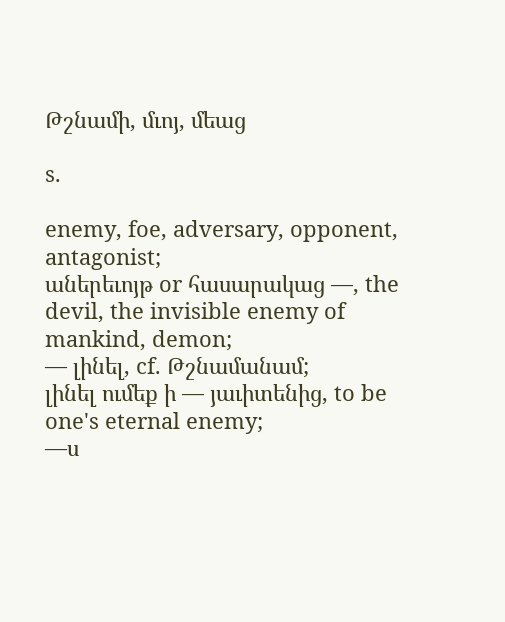Թշնամի, մւոյ, մեաց

s.

enemy, foe, adversary, opponent, antagonist;
աներեւոյթ or հասարակաց —, the devil, the invisible enemy of mankind, demon;
— լինել, cf. Թշնամանամ;
լինել ումեք ի — յաւիտենից, to be one's eternal enemy;
—ս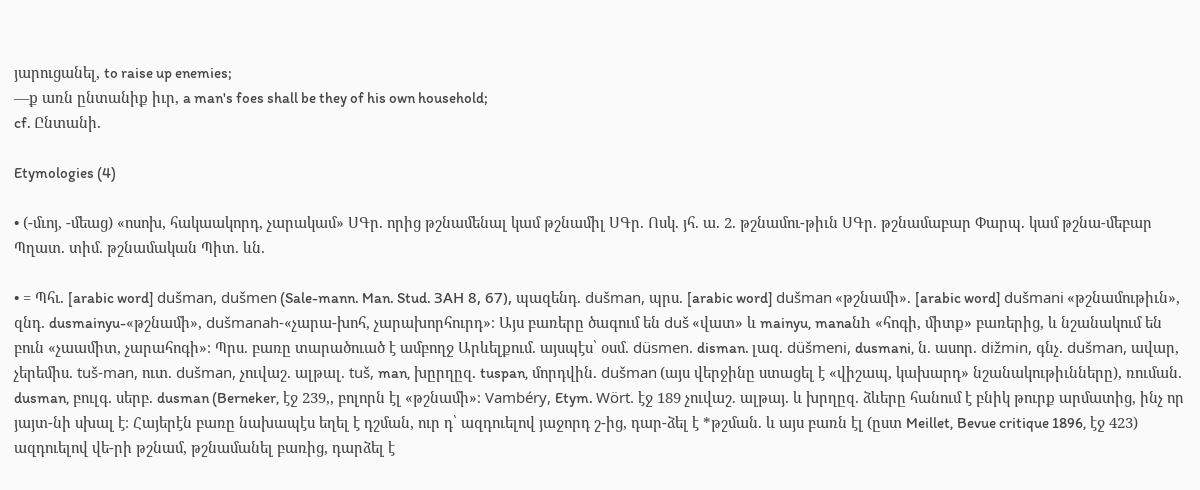յարուցանել, to raise up enemies;
—ք առն ընտանիք իւր, a man's foes shall be they of his own household;
cf. Ընտանի.

Etymologies (4)

• (-մւոյ, -մեաց) «ոսոխ, հակաակորդ, չարակամ» ՍԳր. որից թշնամենալ կամ թշնամիլ ՍԳր. Ոսկ. յհ. ա. 2. թշնամու-թիւն ՍԳր. թշնամաբար Փարպ. կամ թշնա-մեբար Պղատ. տիմ. թշնամական Պիտ. ևն.

• = Պհւ. [arabic word] dušman, dušmen (Sale-mann. Man. Stud. ЗAH 8, 67), պազենդ. dušman, պրս. [arabic word] dušman «թշնամի». [arabic word] dušmani «թշնամութիւն», զնդ. dusmainyu-«թշնամի», dušmanah-«չարա-խոհ, չարախորհուրդ»։ Այս բառերը ծագում են duš «վատ» և mainyu, manaնh «հոգի, միտք» բառերից, և նշանակում են բուն «չաամիտ, չարահոգի»։ Պրս. բառը տարածուած է ամբողջ Արևելքում. այսպէս՝ օսմ. düsmen. disman. լազ. düšmeni, dusmani, ն. ասոր. dižmin, գնչ. dušman, ավար, չերեմիս. tuš-man, ուտ. dušman, չուվաշ. ալթալ. tuš, man, խըրղըզ. tuspan, մորդվին. dušman (այս վերջինը ստացել է «վիշապ, կախարդ» նշանակութիւնները), ռուման. dusman, բուլգ. սերբ. dusman (Berneker, էջ 239,, բոլորն էլ «թշնամի»։ Vambéry, Etym. Wört. էջ 189 չուվաշ. ալթայ. և խրղըզ. ձևերը հանում է բնիկ թուրք արմատից, ինչ որ յայտ-նի սխալ է։ Հայերէն բառը նախապէս եղել է դշման, ուր դ՝ ազդուելով յաջորդ շ-ից, դար-ձել է *թշման. և այս բառն էլ (ըստ Meillet, Bevue critique 1896, էջ 423) ազդուելով վե-րի թշնամ, թշնամանել բառից, դարձել է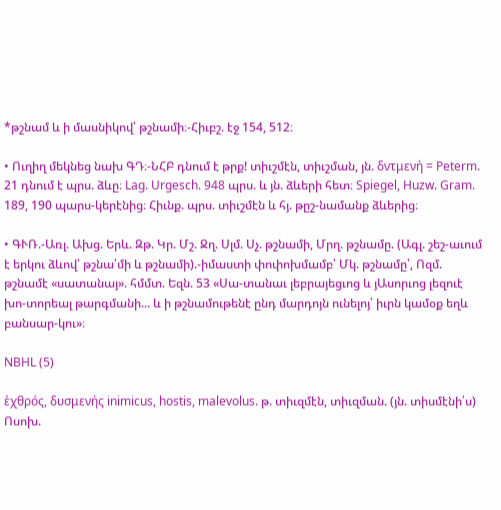*թշնամ և ի մասնիկով՝ թշնամի։-Հիւբշ. էջ 154, 512։

• Ուղիղ մեկնեց նախ ԳԴ։-ՆՀԲ դնում է թրք! տիւշմէն, տիւշման, յն. δντμενή = Peterm. 21 դնում է պրս. ձևը։ Lag. Urgesch. 948 պրս. և յն. ձևերի հետ։ Spiegel, Huzw. Gram. 189, 190 պարս-կերէնից։ Հիւնք. պրս. տիւշմէն և հյ. թըշ-նամանք ձևերից։

• ԳՒՌ.-Առլ. Ախց. Երև. Զթ. Կր. Մշ. Ջղ. Սլմ. Սչ. թշնամի, Մրղ. թշնամը. (Ագլ. շեշ-աւում է երկու ձևով՝ թշնա՛մի և թշնամի).-իմաստի փոփոխմամբ՝ Մկ. թշնամը՝, Ոզմ. թշնամէ «սատանայ». հմմտ. Եզն. 53 «Սա-տանաւ լեբրայեցւոց և յԱսորւոց լեզուէ խո-տորեալ թարգմանի... և ի թշնամութենէ ընդ մարդոյն ունելոյ՝ իւրն կամօք եղև բանսար-կու»։

NBHL (5)

ἑχθρός, δυσμενής inimicus, hostis, malevolus. թ. տիւզմէն, տիւզման. (յն. տիսմէնի՛ս) Ոսոխ.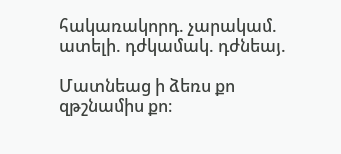հակառակորդ. չարակամ. ատելի. դժկամակ. դժնեայ.

Մատնեաց ի ձեռս քո զթշնամիս քո։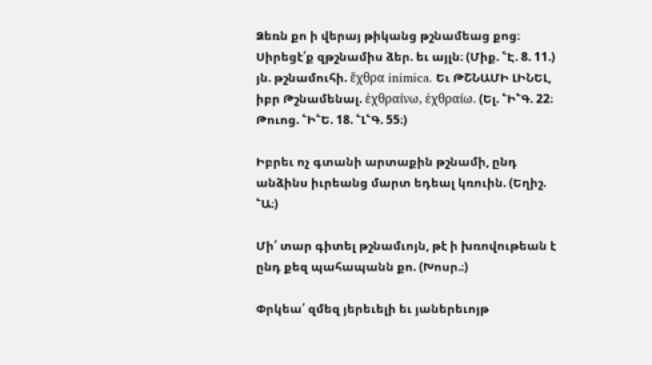Ձեռն քո ի վերայ թիկանց թշնամեաց քոց։ Սիրեցէ՛ք զթշնամիս ձեր. եւ այլն։ (Միք. ՟Է. 8. 11.) յն. թշնամուհի. ἕχθρα inimica. Եւ ԹՇՆԱՄԻ ԼԻՆԵԼ, իբր Թշնամենալ. ἑχθραίνω, ἑχθραίω. (Ել. ՟Ի՟Գ. 22։ Թուոց. ՟Ի՟Ե. 18. ՟Լ՟Գ. 55։)

Իբրեւ ոչ գտանի արտաքին թշնամի, ընդ անձինս իւրեանց մարտ եդեալ կռուին. (Եղիշ. ՟Ա։)

Մի՛ տար գիտել թշնամւոյն, թէ ի խռովութեան է ընդ քեզ պահապանն քո. (Խոսր.։)

Փրկեա՛ զմեզ յերեւելի եւ յաներեւոյթ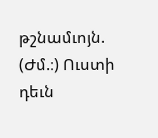թշնամւոյն. (Ժմ.։) Ուստի դեւն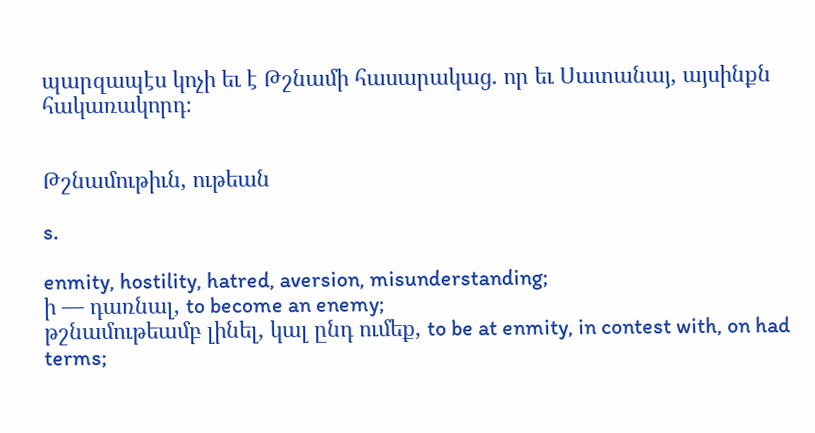պարզապէս կոչի եւ է Թշնամի հասարակաց. որ եւ Սատանայ, այսինքն հակառակորդ։


Թշնամութիւն, ութեան

s.

enmity, hostility, hatred, aversion, misunderstanding;
ի — դառնալ, to become an enemy;
թշնամութեամբ լինել, կալ ընդ ումեք, to be at enmity, in contest with, on had terms;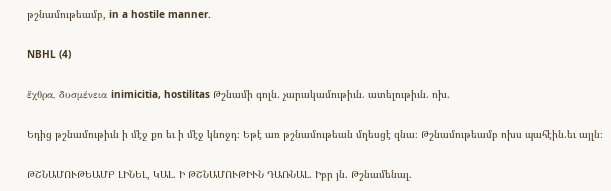թշնամութեամբ, in a hostile manner.

NBHL (4)

ἕχθρα, δυσμένεια inimicitia, hostilitas Թշնամի գոլն. չարակամութիւն. ատելութիւն. ոխ.

Եդից թշնամութիւն ի մէջ քո եւ ի մէջ կնոջդ։ Եթէ առ թշնամութեան մղեսցէ զնա։ Թշնամութեամբ ոխս պահէին.եւ այլն։

ԹՇՆԱՄՈՒԹԵԱՄԲ ԼԻՆԵԼ, ԿԱԼ. Ի ԹՇՆԱՄՈՒԹԻՒՆ ԴԱՌՆԱԼ. Իբր յն. Թշնամենալ.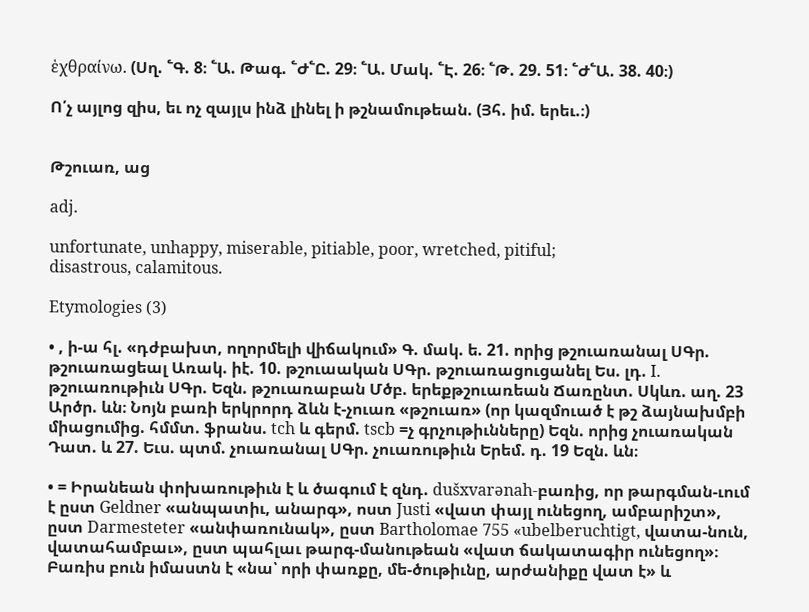ἑχθραίνω. (Սղ. ՟Գ. 8։ ՟Ա. Թագ. ՟Ժ՟Ը. 29։ ՟Ա. Մակ. ՟Է. 26։ ՟Թ. 29. 51։ ՟Ժ՟Ա. 38. 40։)

Ո՛չ այլոց զիս, եւ ոչ զայլս ինձ լինել ի թշնամութեան. (Յհ. իմ. երեւ.։)


Թշուառ, աց

adj.

unfortunate, unhappy, miserable, pitiable, poor, wretched, pitiful;
disastrous, calamitous.

Etymologies (3)

• , ի-ա հլ. «դժբախտ, ողորմելի վիճակում» Գ. մակ. ե. 21. որից թշուառանալ ՍԳր. թշուառացեալ Առակ. իէ. 10. թշուաական ՍԳր. թշուառացուցանել Ես. լդ. I. թշուառութիւն ՍԳր. Եզն. թշուառաբան Մծբ. երեքթշուառեան Ճառընտ. Սկևռ. աղ. 23 Արծր. ևն։ Նոյն բառի երկրորդ ձևն է-չուառ «թշուառ» (որ կազմուած է թշ ձայնախմբի միացումից. հմմտ. ֆրանս. tch և գերմ. tscb =չ գրչութիւնները) Եզն. որից չուառական Դատ. և 27. Եւս. պտմ. չուառանալ ՍԳր. չուառութիւն Երեմ. դ. 19 Եզն. ևն։

• = Իրանեան փոխառութիւն է և ծագում է զնդ. dušxvarənah-բառից, որ թարգման-ւում է ըստ Geldner «անպատիւ, անարգ», ոստ Justi «վատ փայլ ունեցող, ամբարիշտ», ըստ Darmesteter «անփառունակ», ըստ Bartholomae 755 «ubelberuchtigt, վատա-նուն, վատահամբաւ», ըստ պահլաւ թարգ-մանութեան «վատ ճակատագիր ունեցող»։ Բառիս բուն իմաստն է «նա՝ որի փառքը, մե-ծութիւնը, արժանիքը վատ է» և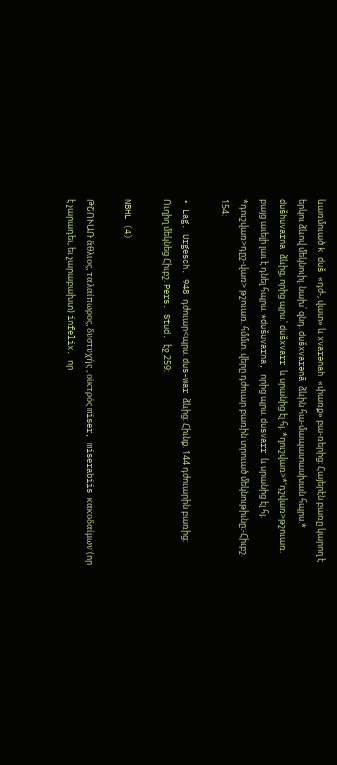ևառմուած k duš «դժ-, վատ» և xvarənah «փառք» բա-ռերից։ Հայերէն բառը կարող է երկու ձևով մեկնուիլ. նախ՝ զնդ. dušxvarənā ձևին հա-մապատասխան հպրս.* dušhuvarna ձևից, որից պրս.՝ dušxvarr և սրանից էլ հյ. *ղուշվառ>*'դշվառ>թշուառ. բայց աւելի լաւ է դնել հպրս. *dušuvarna, որից պրս. dusvarr և սրանից էլ հյ. *դուշվառ>դըշ-վառ> թշուառ. հմմտ. վերը դժուար բառին տրուած մեկնութիւնը։-Հիւբշ. 154։

• Lag. Urgesch. 948 դժուար<պրս. dus-war ձևից։ Հիւնք. 144 դժուարին բառից։ Ուղիղ մեկնեց Հիւբշ. Pers. Stud. էջ 259։

NBHL (4)

ԹՇՈՒԱՌ ἅθλιος, ταλαίπωρος, δυστυχής , οἱκτρός miser, miserabiis κακοδαίμων (որ է չարադեւ, եւ չարաբախտ) infelix. որ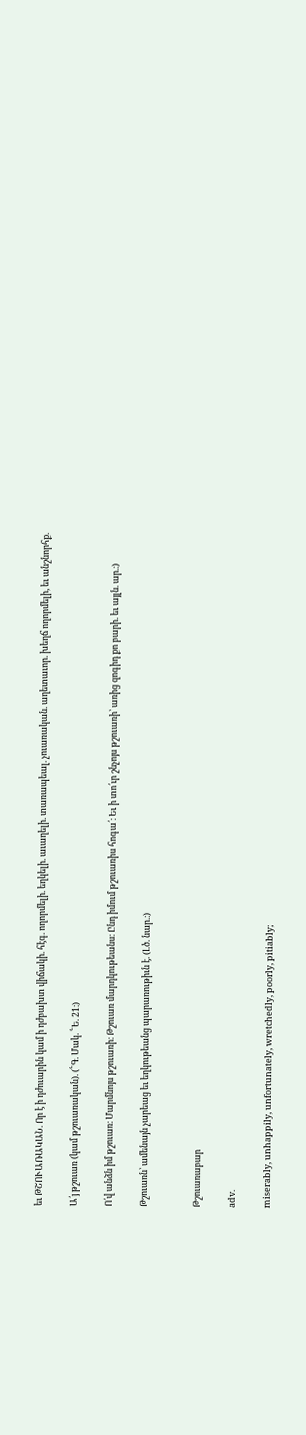եւ ԹՇՈՒԱՌԱԿԱՆ. Որ է ի դժուարին կամ ի դժբախտ վիճակի. հէգ. ողորմելի. եղկելի. աւաղելի. տառապեալ. չուառական. աղետաւոր. խեղճ ողորմելի, եւ անշնորհք.

Ա՛յ թշուառ (կամ թշուառական). (՟Գ. Մակ. ՟Ե. 21։)

Ո՛վ անձն իմ թշուառ։ Մարմնոյս թշուառի։ Թշուառ մարդկութեանս։ Ընդ իմում թշուառիս հոգա՛։ Եւ ի տո՛ւր շնչոյս թշուառի՝ առից զոգիդ քո բարի. եւ այլն. ար.։)

Թշուառն՝ ամենայն չարեաց եւ եղկութեանց պարառութիւն է. (Լծ. նար.։)


Թշուառաբար

adv.

miserably, unhappily, unfortunately, wretchedly, poorly, pitiably;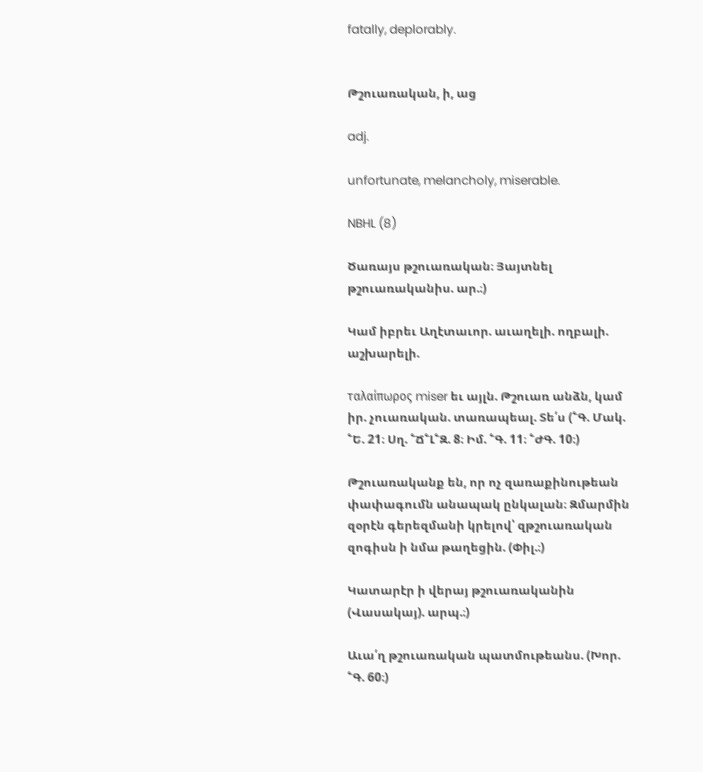fatally, deplorably.


Թշուառական, ի, աց

adj.

unfortunate, melancholy, miserable.

NBHL (8)

Ծառայս թշուառական։ Յայտնել թշուառականիս. ար.։)

Կամ իբրեւ Աղէտաւոր. աւաղելի. ողբալի. աշխարելի.

ταλαίπωρος miser եւ այլն. Թշուառ անձն, կամ իր. չուառական. տառապեալ. Տե՛ս (՟Գ. Մակ. ՟Ե. 21։ Սղ. ՟Ճ՟Լ՟Զ. 8։ Իմ. ՟Գ. 11։ ՟ԺԳ. 10։)

Թշուառականք են, որ ոչ զառաքինութեան փափագումն անապակ ընկալան։ Զմարմին զօրէն գերեզմանի կրելով՝ զթշուառական զոգիսն ի նմա թաղեցին. (Փիլ.։)

Կատարէր ի վերայ թշուառականին (Վասակայ). արպ.։)

Աւա՛ղ թշուառական պատմութեանս. (Խոր. ՟Գ. 60։)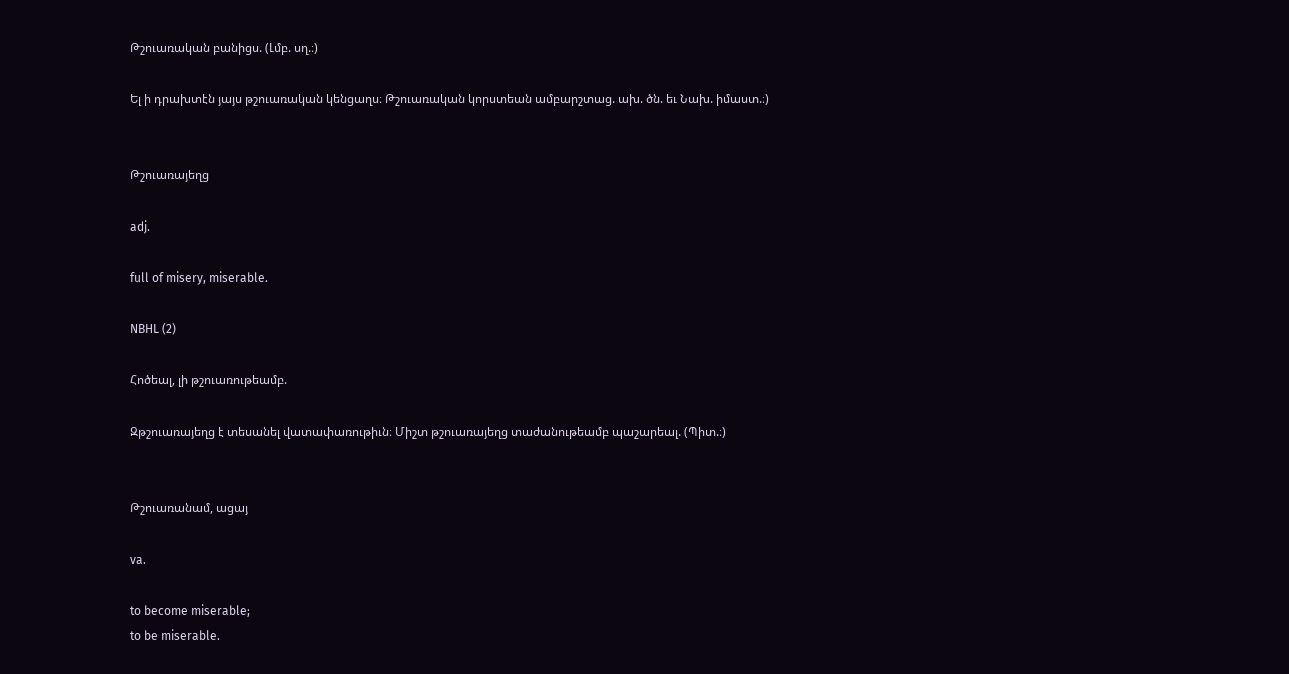Թշուառական բանիցս. (Լմբ. սղ.։)

Ել ի դրախտէն յայս թշուառական կենցաղս։ Թշուառական կորստեան ամբարշտաց. ախ. ծն. եւ Նախ. իմաստ.։)


Թշուառայեղց

adj.

full of misery, miserable.

NBHL (2)

Հոծեալ, լի թշուառութեամբ.

Զթշուառայեղց է տեսանել վատափառութիւն։ Միշտ թշուառայեղց տաժանութեամբ պաշարեալ. (Պիտ.։)


Թշուառանամ, ացայ

va.

to become miserable;
to be miserable.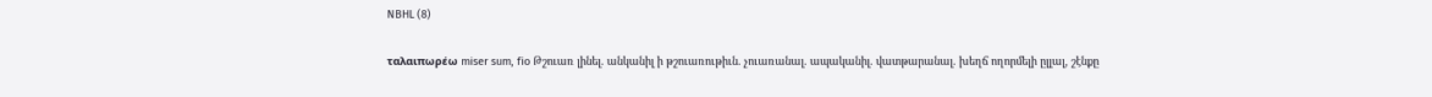NBHL (8)

ταλαιπωρέω miser sum, fio Թշուառ լինել. անկանիլ ի թշուառութիւն. չուառանալ. ապականիլ. վատթարանալ. խեղճ ողորմելի ըլլալ, շէնքը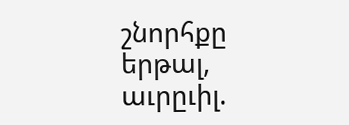շնորհքը երթալ, աւրըւիլ.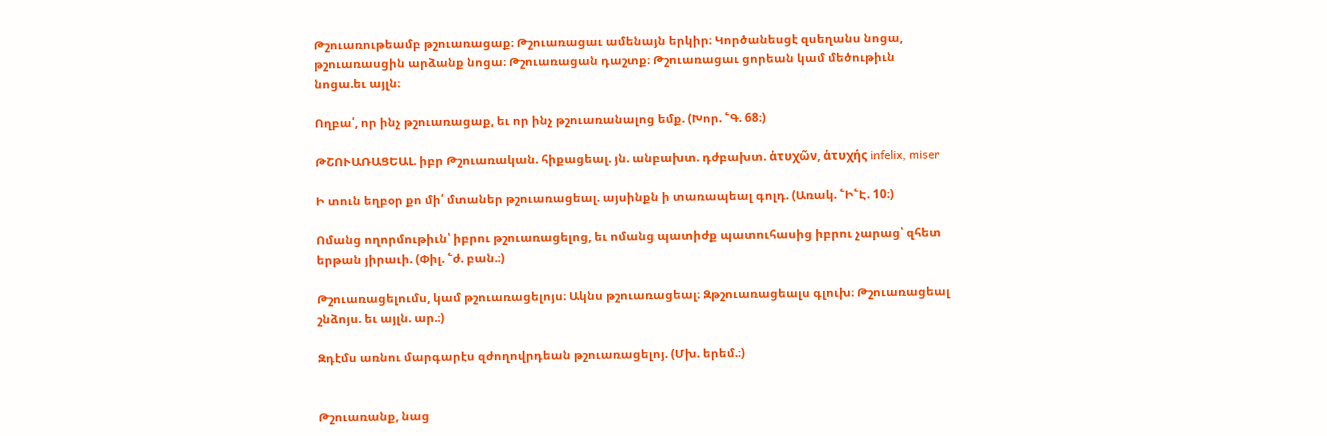Թշուառութեամբ թշուառացաք։ Թշուառացաւ ամենայն երկիր։ Կործանեսցէ զսեղանս նոցա, թշուառասցին արձանք նոցա։ Թշուառացան դաշտք։ Թշուառացաւ ցորեան կամ մեծութիւն նոցա.եւ այլն։

Ողբա՛, որ ինչ թշուառացաք, եւ որ ինչ թշուառանալոց եմք. (Խոր. ՟Գ. 68։)

ԹՇՈՒԱՌԱՑԵԱԼ. իբր Թշուառական. հիքացեալ. յն. անբախտ. դժբախտ. ἁτυχῶν, ἁτυχής infelix, miser

Ի տուն եղբօր քո մի՛ մտաներ թշուառացեալ. այսինքն ի տառապեալ գոլդ. (Առակ. ՟Ի՟Է. 10։)

Ոմանց ողորմութիւն՝ իբրու թշուառացելոց, եւ ոմանց պատիժք պատուհասից իբրու չարաց՝ զհետ երթան յիրաւի. (Փիլ. ՟ժ. բան.։)

Թշուառացելումս, կամ թշուառացելոյս։ Ակնս թշուառացեալ։ Զթշուառացեալս գլուխ։ Թշուառացեալ շնձոյս. եւ այլն. ար.։)

Զդէմս առնու մարգարէս զժողովրդեան թշուառացելոյ. (Մխ. երեմ.։)


Թշուառանք, նաց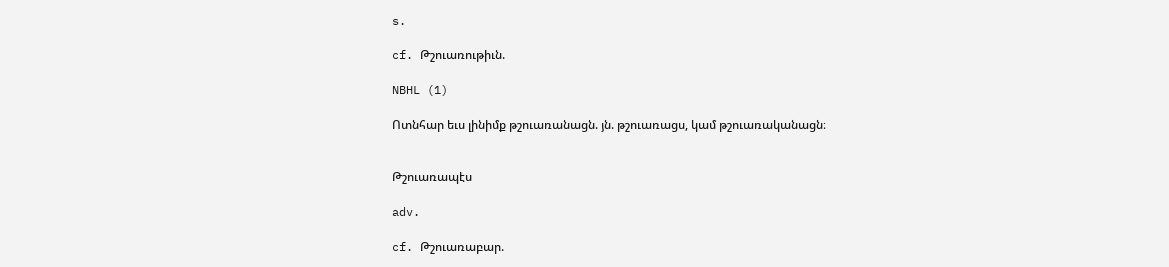s.

cf. Թշուառութիւն.

NBHL (1)

Ոտնհար եւս լինիմք թշուառանացն. յն. թշուառացս, կամ թշուառականացն։


Թշուառապէս

adv.

cf. Թշուառաբար.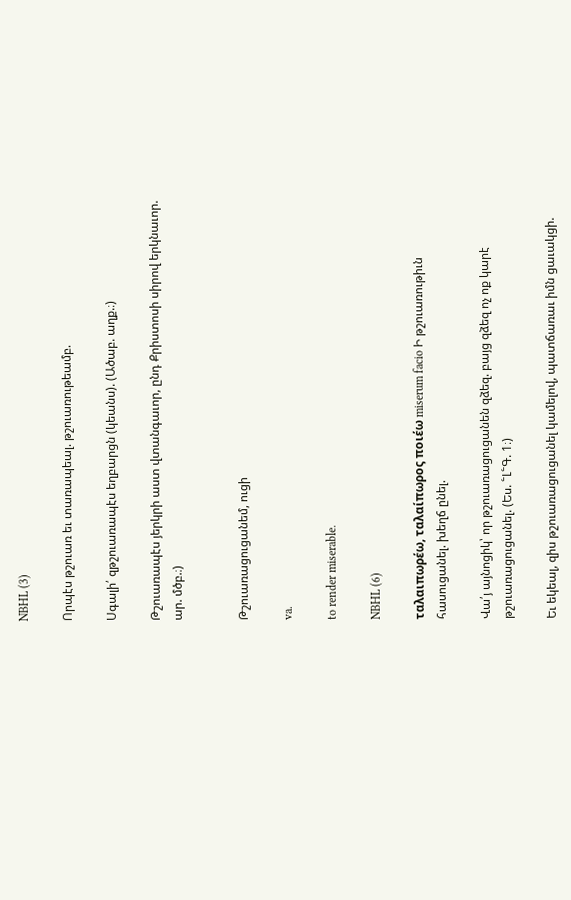NBHL (3)

Որպէս թշուառ եւ տառապեալ. թշուառութեամբ.

Սգալի՛ զթշուառապէս եղբարցն (կեանս). (Ածաբ. աղք.։)

Թշուառապէս յերկրի աստ վտանգաւոր, ընդ Քրիստոսի սիրով երկնաւոր. ար. մծբ.։)


Թշուառացուցանեմ, ուցի

va.

to render miserable.

NBHL (6)

ταλαιπωρέω, ταλαίπωρος ποιέω miserum facio Ի թշուառութիւն հասուցանել. խեղճ ընել.

Վա՛յ այնոցիկ՝ որ թշուառացուցանեն զձեզ. բայց զձեզ ոչ ոք կարէ թշուառացուցանել. (Ես. ՟Լ՟Գ. 1։)

Եւ եկեալ, զիս թշուառացուցանել կամելով, պատճառաւ իմն ցաւակցի.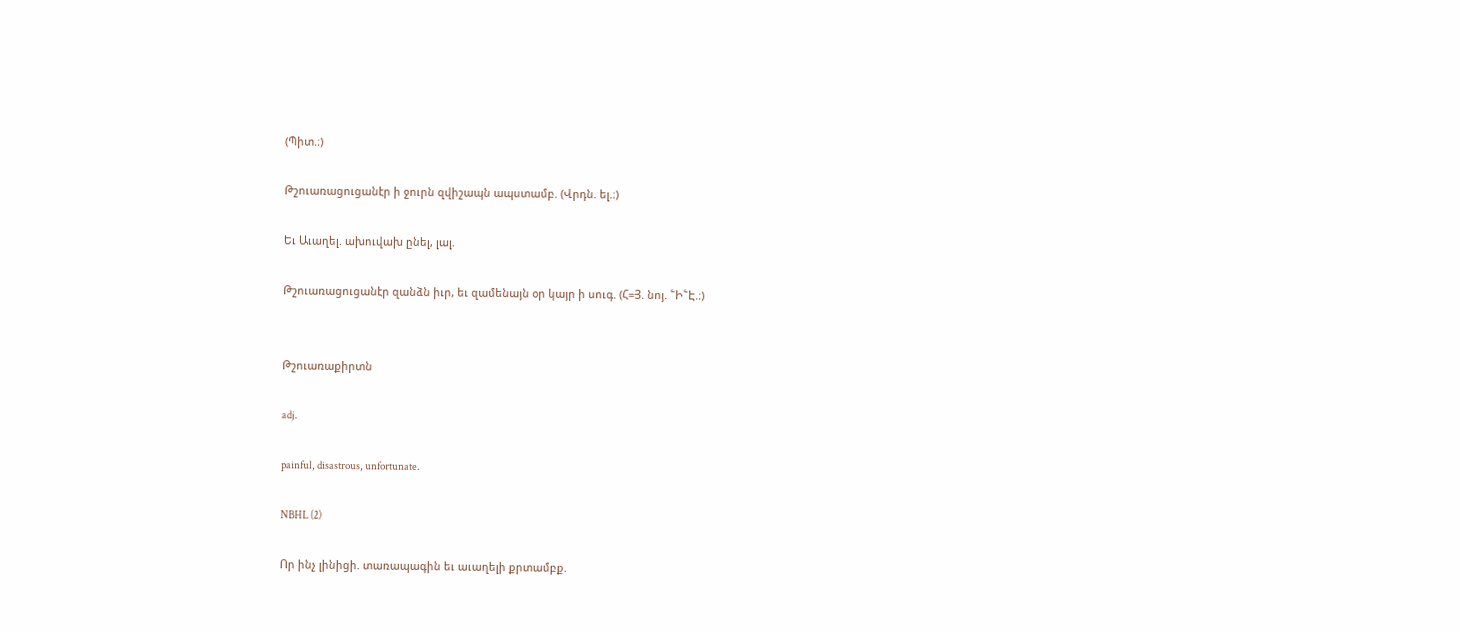(Պիտ.։)

Թշուառացուցանէր ի ջուրն զվիշապն ապստամբ. (Վրդն. ել.։)

Եւ Աւաղել. ախուվախ ընել, լալ.

Թշուառացուցանէր զանձն իւր, եւ զամենայն օր կայր ի սուգ. (Հ=Յ. նոյ. ՟Ի՟Է.։)


Թշուառաքիրտն

adj.

painful, disastrous, unfortunate.

NBHL (2)

Որ ինչ լինիցի. տառապագին եւ աւաղելի քրտամբք.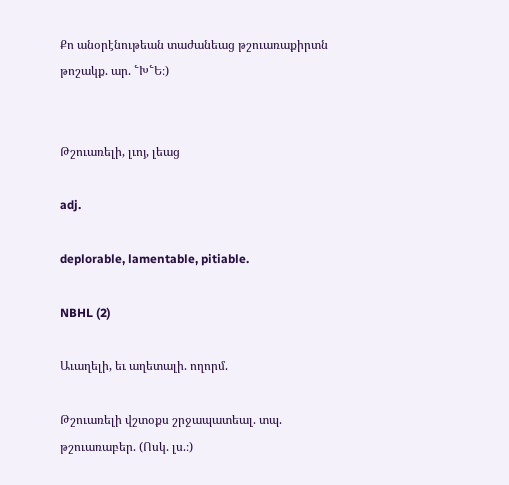Քո անօրէնութեան տաժանեաց թշուառաքիրտն թոշակք. ար. ՟Խ՟Ե։)


Թշուառելի, լւոյ, լեաց

adj.

deplorable, lamentable, pitiable.

NBHL (2)

Աւաղելի, եւ աղետալի. ողորմ.

Թշուառելի վշտօքս շրջապատեալ. տպ. թշուառաբեր. (Ոսկ. լս.։)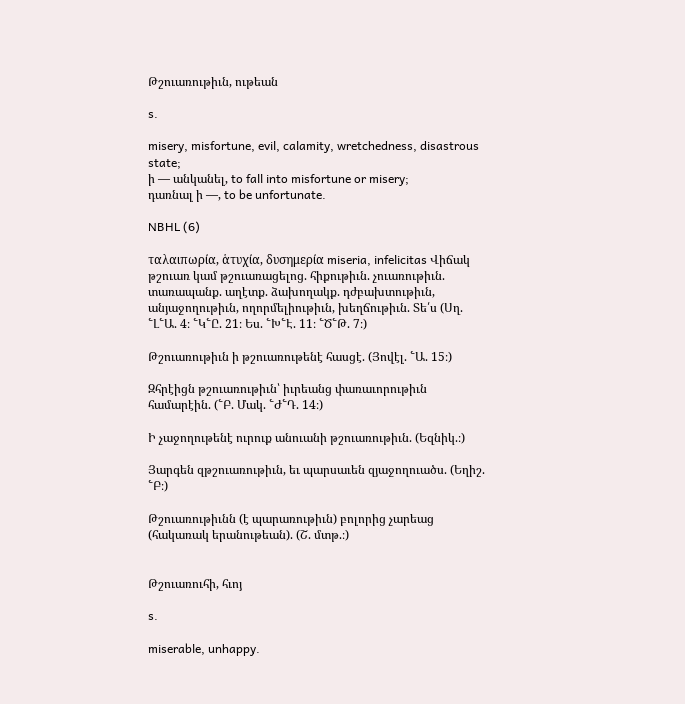Թշուառութիւն, ութեան

s.

misery, misfortune, evil, calamity, wretchedness, disastrous state;
ի — անկանել, to fall into misfortune or misery;
դառնալ ի —, to be unfortunate.

NBHL (6)

ταλαιπωρία, ἁτυχία, δυσημερία miseria, infelicitas Վիճակ թշուառ կամ թշուառացելոց. հիքութիւն. չուառութիւն. տառապանք. աղէտք. ձախողակք. դժբախտութիւն, անյաջողութիւն, ողորմելիութիւն, խեղճութիւն. Տե՛ս (Սղ. ՟Լ՟Ա. 4։ ՟Կ՟Ը. 21։ Ես. ՟Խ՟Է. 11։ ՟Ծ՟Թ. 7։)

Թշուառութիւն ի թշուառութենէ հասցէ. (Յովէլ. ՟Ա. 15։)

Զհրէիցն թշուառութիւն՝ իւրեանց փառաւորութիւն համարէին. (՟Բ. Մակ. ՟Ժ՟Դ. 14։)

Ի չաջողութենէ ուրուք անուանի թշուառութիւն. (Եզնիկ.։)

Յարգեն զթշուառութիւն, եւ պարսաւեն զյաջողուածս. (Եղիշ. ՟Բ։)

Թշուառութիւնն (է պարառութիւն) բոլորից չարեաց (հակառակ երանութեան). (Շ. մտթ.։)


Թշուառուհի, հւոյ

s.

miserable, unhappy.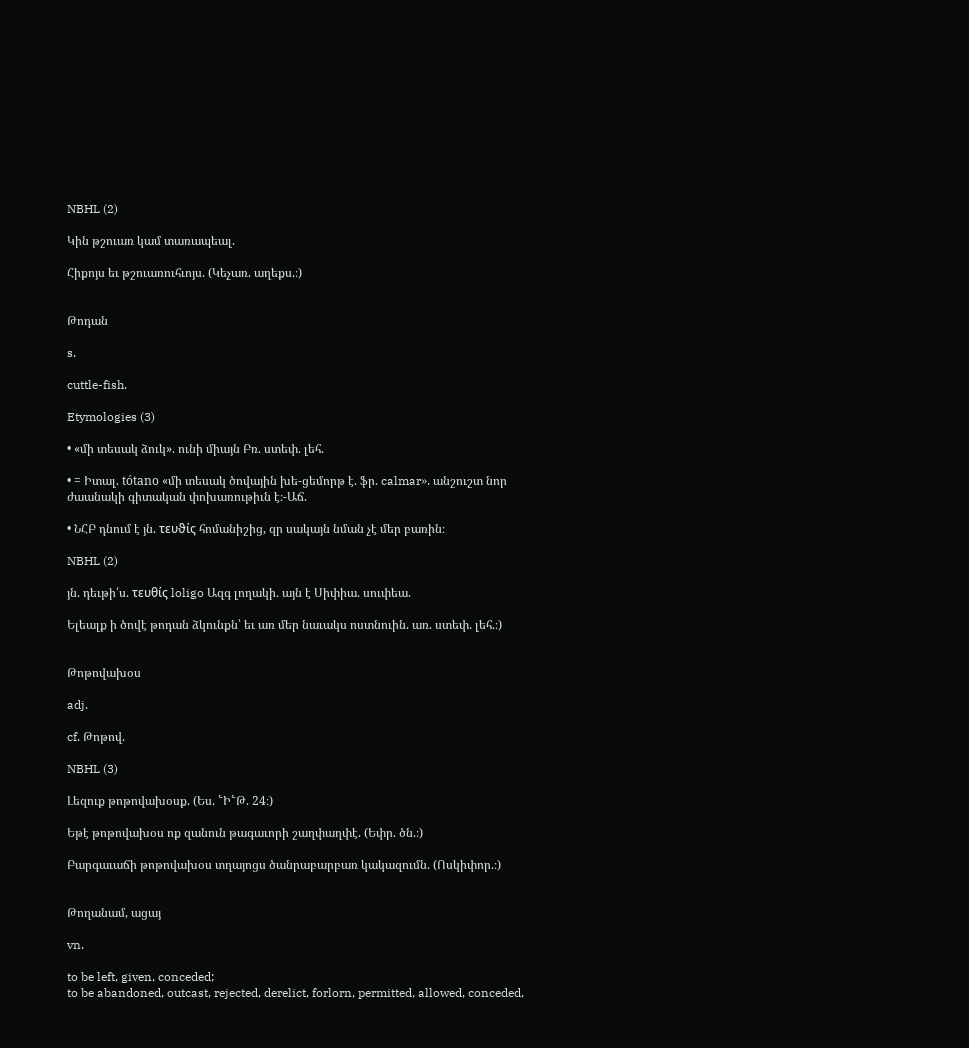NBHL (2)

Կին թշուառ կամ տառապեալ.

Հիքոյս եւ թշուառուհւոյս. (Կեչառ. աղեքս.։)


Թոդան

s.

cuttle-fish.

Etymologies (3)

• «մի տեսակ ձուկ». ունի միայն Բռ. ստեփ. լեհ.

• = Իտալ. tótano «մի տեսակ ծովային խե-ցեմորթ է. ֆր. calmar». անշուշտ նոր ժաանակի գիտական փոխառութիւն է։-Աճ.

• ՆՀԲ դնում է յն. τευϑίς հոմանիշից, զր սակայն նման չէ մեր բառին։

NBHL (2)

յն. դեւթի՛ս. τευθίς loligo Ազգ լողակի. այն է Սիփիա. սուփեա.

Ելեալք ի ծովէ թոդան ձկունքն՝ եւ առ մեր նաւակս ոստնուին. առ. ստեփ. լեհ.։)


Թոթովախօս

adj.

cf. Թոթով.

NBHL (3)

Լեզուք թոթովախօսք. (Ես. ՟Ի՟Թ. 24։)

Եթէ թոթովախօս ոք զանուն թագաւորի շաղփաղփէ. (Եփր. ծն.։)

Բարգաւաճի թոթովախօս տղայոցս ծանրաբարբառ կակազումն. (Ոսկիփոր.։)


Թողանամ, ացայ

vn.

to be left, given, conceded;
to be abandoned, outcast, rejected, derelict, forlorn, permitted, allowed, conceded,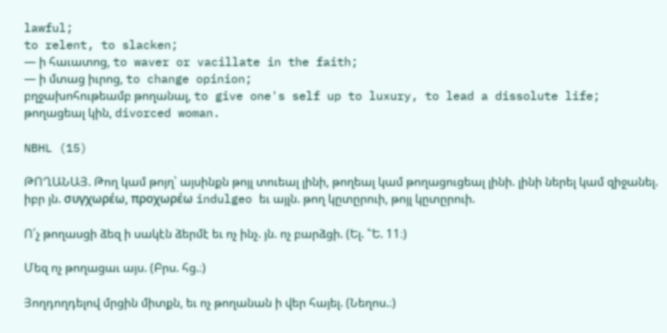lawful;
to relent, to slacken;
— ի հաւատոց, to waver or vacillate in the faith;
— ի մտաց իւրոց, to change opinion;
բղջախոհութեամբ թողանալ, to give one's self up to luxury, to lead a dissolute life;
թողացեալ կին, divorced woman.

NBHL (15)

ԹՈՂԱՆԱՅ. Թող կամ թոյղ՝ այսինքն թոյլ տուեալ լինի, թողեալ կամ թողացուցեալ լինի. լինի ներել կամ զիջանել. իբր յն. συγχωρέω, προχωρέω indulgeo եւ այլն. թող կըտըրուի, թոյլ կըտըրուի.

Ո՛չ թողասցի ձեզ ի սակէն ձերմէ եւ ոչ ինչ. յն. ոչ բարձցի. (Ել. ՟Ե. 11։)

Մեզ ոչ թողացաւ այս. (Բրս. հց.։)

Յողդողդելով մրցին միտքն, եւ ոչ թողանան ի վեր հայել. (Նեղոս.։)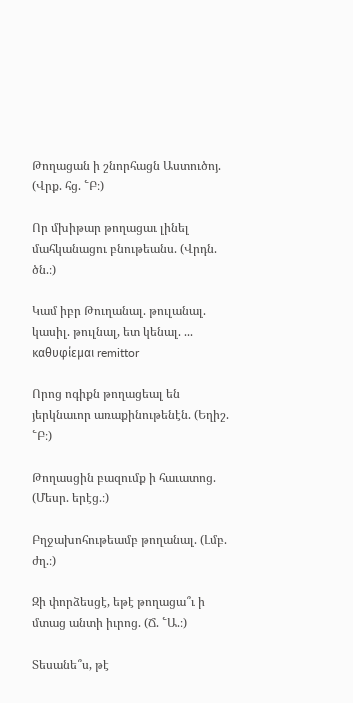Թողացան ի շնորհացն Աստուծոյ. (Վրք. հց. ՟Բ։)

Որ մխիթար թողացաւ լինել մահկանացու բնութեանս. (Վրդն. ծն.։)

Կամ իբր Թուղանալ. թուլանալ. կասիլ. թուլնալ, ետ կենալ. ... καθυφίεμαι remittor

Որոց ոգիքն թողացեալ են յերկնաւոր առաքինութենէն. (Եղիշ. ՟Բ։)

Թողասցին բազումք ի հաւատոց. (Մեսր. երէց.։)

Բղջախոհութեամբ թողանալ. (Լմբ. ժղ.։)

Զի փորձեսցէ, եթէ թողացա՞ւ ի մտաց անտի իւրոց. (Ճ. ՟Ա.։)

Տեսանե՞ս, թէ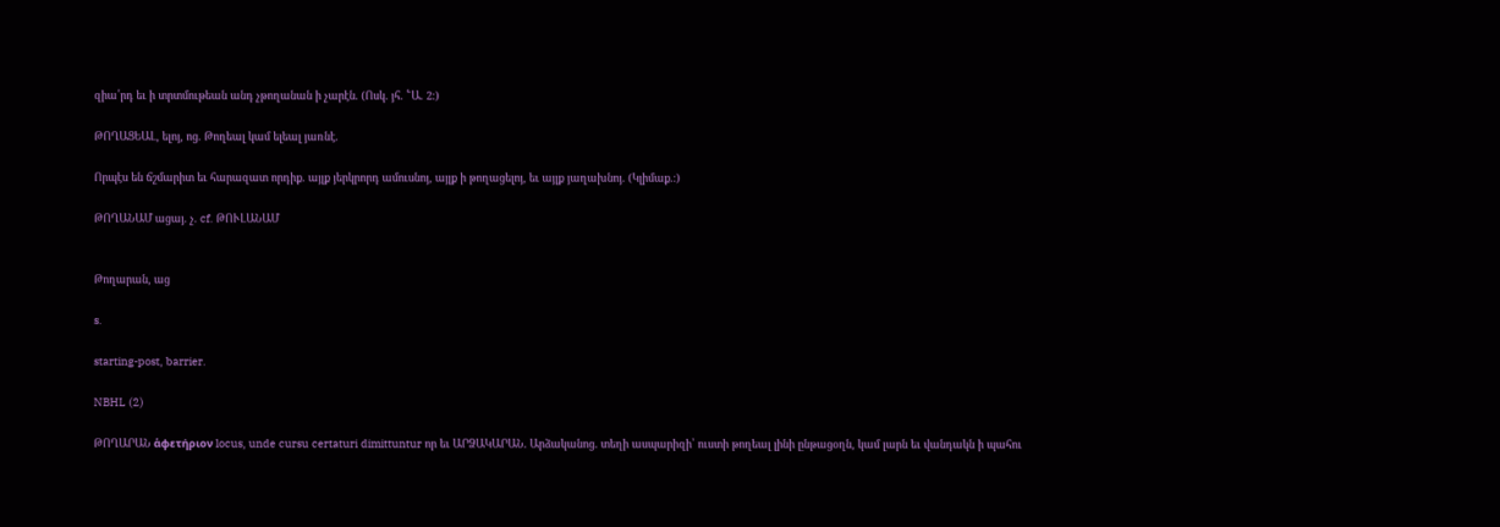զիա՛րդ եւ ի տրտմութեան անդ չթողանան ի չարէն. (Ոսկ. յհ. ՟Ա. 2։)

ԹՈՂԱՑԵԱԼ, ելոյ, ոց. Թողեալ կամ ելեալ յառնէ.

Որպէս են ճշմարիտ եւ հարազատ որդիք. այլք յերկրորդ ամուսնոյ, այլք ի թողացելոյ, եւ այլք յաղախնոյ. (Կլիմաք.։)

ԹՈՂԱՆԱՄ ացայ. չ. cf. ԹՈՒԼԱՆԱՄ


Թողարան, աց

s.

starting-post, barrier.

NBHL (2)

ԹՈՂԱՐԱՆ ἁφετήριον locus, unde cursu certaturi dimittuntur որ եւ ԱՐՁԱԿԱՐԱՆ. Արձականոց. տեղի ասպարիզի՝ ուստի թողեալ լինի ընթացօղն, կամ լարն եւ վանդակն ի պահու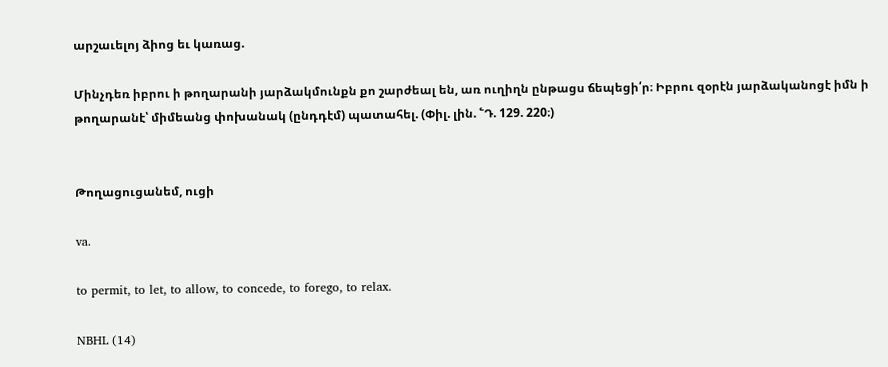արշաւելոյ ձիոց եւ կառաց.

Մինչդեռ իբրու ի թողարանի յարձակմունքն քո շարժեալ են, առ ուղիղն ընթացս ճեպեցի՛ր։ Իբրու զօրէն յարձականոցէ իմն ի թողարանէ՝ միմեանց փոխանակ (ընդդէմ) պատահել. (Փիլ. լին. ՟Դ. 129. 220։)


Թողացուցանեմ, ուցի

va.

to permit, to let, to allow, to concede, to forego, to relax.

NBHL (14)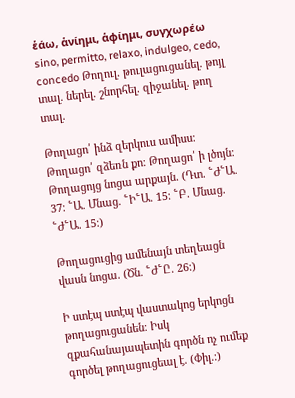ἑάω, ἁνίημι, ἁφίημι, συγχωρέω sino, permitto, relaxo, indulgeo, cedo, concedo Թողուլ. թուլացուցանել. թոյլ տալ. ներել. շնորհել. զիջանել. թող տալ.

Թողացո՛ ինձ զերկուս ամիսս։ Թողացո՛ զձեռն քո։ Թողացո՛ ի լծոյն։ Թողացոյց նոցա արքայն. (Դտ. ՟Ժ՟Ա. 37։ ՟Ա. Մնաց. ՟Ի՟Ա. 15։ ՟Բ. Մնաց. ՟Ժ՟Ա. 15։)

Թողացուցից ամենայն տեղեացն վասն նոցա. (Ծն. ՟Ժ՟Ը. 26։)

Ի ստէպ ստէպ վաստակոց երկոցն թողացուցանեն։ Իսկ զքահանայապետին գործն ոչ ումեք գործել թողացուցեալ է. (Փիլ.։)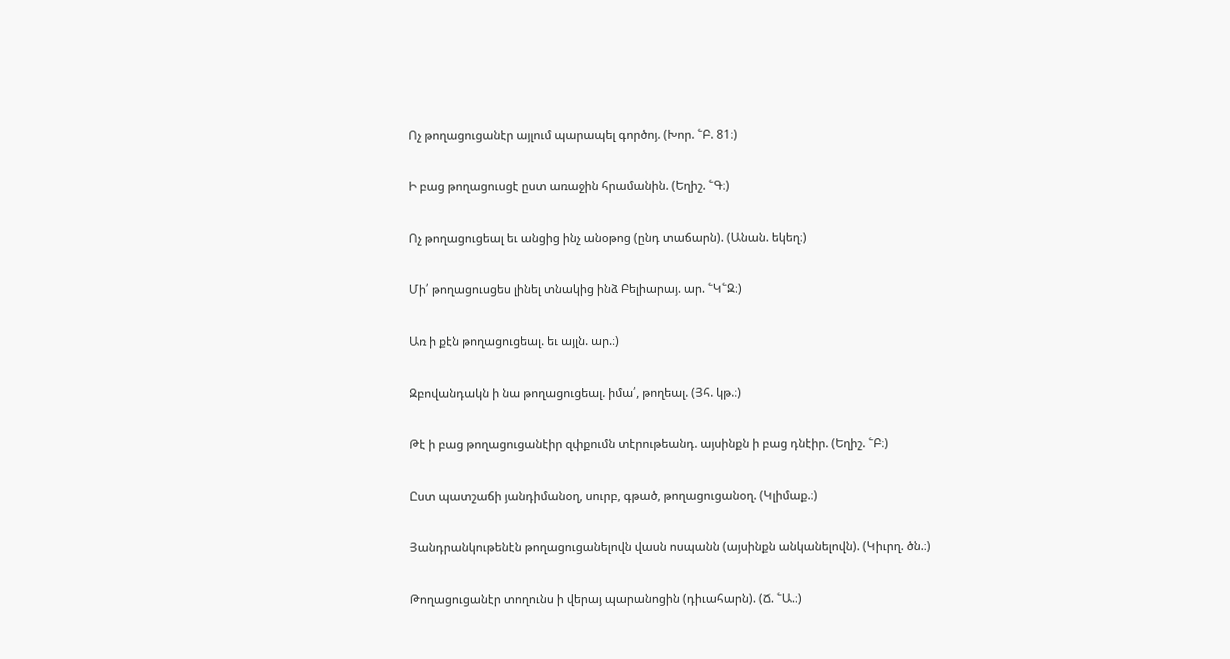Ոչ թողացուցանէր այլում պարապել գործոյ. (Խոր. ՟Բ. 81։)

Ի բաց թողացուսցէ ըստ առաջին հրամանին. (Եղիշ. ՟Գ։)

Ոչ թողացուցեալ եւ անցից ինչ անօթոց (ընդ տաճարն). (Անան. եկեղ։)

Մի՛ թողացուսցես լինել տնակից ինձ Բելիարայ. ար. ՟Կ՟Զ։)

Առ ի քէն թողացուցեալ. եւ այլն. ար.։)

Զբովանդակն ի նա թողացուցեալ. իմա՛, թողեալ. (Յհ. կթ.։)

Թէ ի բաց թողացուցանէիր զփքումն տէրութեանդ. այսինքն ի բաց դնէիր. (Եղիշ. ՟Բ։)

Ըստ պատշաճի յանդիմանօղ, սուրբ, գթած, թողացուցանօղ. (Կլիմաք.։)

Յանդրանկութենէն թողացուցանելովն վասն ոսպանն (այսինքն անկանելովն). (Կիւրղ. ծն.։)

Թողացուցանէր տողունս ի վերայ պարանոցին (դիւահարն). (Ճ. ՟Ա.։)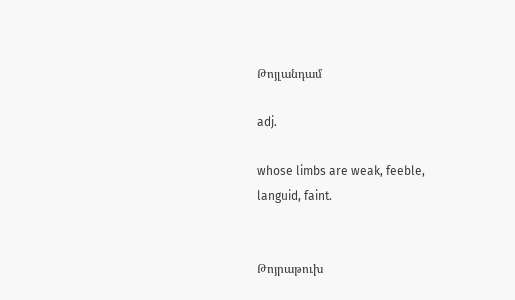Թոյլանդամ

adj.

whose limbs are weak, feeble, languid, faint.


Թոյրաթուխ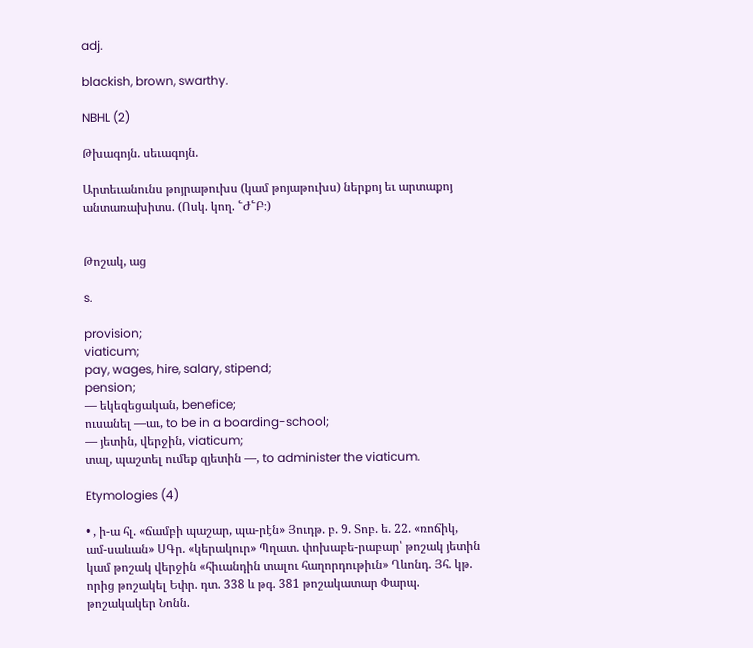adj.

blackish, brown, swarthy.

NBHL (2)

Թխագոյն. սեւագոյն.

Արտեւանունս թոյրաթուխս (կամ թոյաթուխս) ներքոյ եւ արտաքոյ անտառախիտս. (Ոսկ. կող. ՟Ժ՟Բ։)


Թոշակ, աց

s.

provision;
viaticum;
pay, wages, hire, salary, stipend;
pension;
— եկեզեցական, benefice;
ուսանել —աւ, to be in a boarding-school;
— յետին, վերջին, viaticum;
տալ, պաշտել ումեք զյետին —, to administer the viaticum.

Etymologies (4)

• , ի-ա հլ. «ճամբի պաշար, պա-րէն» Յուդթ. բ. 9. Տոբ. ե. 22. «ռոճիկ, ամ-սաևան» ՍԳր. «կերակուր» Պղատ. փոխաբե-րաբար՝ թոշակ յետին կամ թոշակ վերջին «հիւանդին տալու հաղորդութիւն» Ղևոնդ. Յհ. կթ. որից թոշակել Եփր. դտ. 338 և թգ. 381 թոշակատար Փարպ. թոշակակեր Նոնն.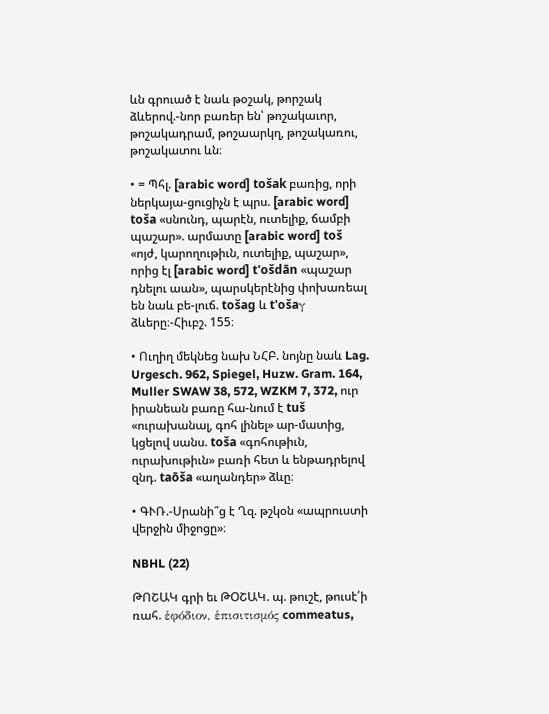ևն գրուած է նաև թօշակ, թորշակ ձևերով.-նոր բառեր են՝ թոշակաւոր, թոշակադրամ, թոշաարկղ, թոշակառու, թոշակատու ևն։

• = Պհլ. [arabic word] tošak բառից, որի ներկայա-ցուցիչն է պրս. [arabic word] toša «սնունդ, պարէն, ուտելիք, ճամբի պաշար». արմատը [arabic word] toš «ոյժ, կարողութիւն, ուտելիք, պաշար», որից էլ [arabic word] t'ošdān «պաշար դնելու աան», պարսկերէնից փոխառեալ են նաև բե-լուճ. tošag և t'ošaγ ձևերը։-Հիւբշ. 155։

• Ուղիղ մեկնեց նախ ՆՀԲ. նոյնը նաև Lag. Urgesch. 962, Spiegel, Huzw. Gram. 164, Muller SWAW 38, 572, WZKM 7, 372, ուր իրանեան բառը հա-նում է tuš «ուրախանալ, գոհ լինել» ար-մատից, կցելով սանս. toša «գոհութիւն, ուրախութիւն» բառի հետ և ենթադրելով զնդ. taōša «աղանդեր» ձևը։

• ԳՒՌ.-Սրանի՞ց է Ղզ. թշկօն «ապրուստի վերջին միջոցը»։

NBHL (22)

ԹՈՇԱԿ գրի եւ ԹՕՇԱԿ. պ. թուշէ, թուսէ՛ի ռահ. ἑφόδιον, ἑπισιτισμός commeatus,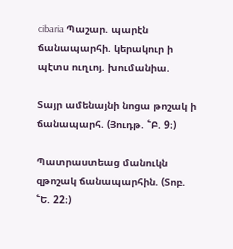cibaria Պաշար. պարէն ճանապարհի. կերակուր ի պէտս ուղւոյ. խումանիա.

Տայր ամենայնի նոցա թոշակ ի ճանապարհ. (Յուդթ. ՟Բ. 9։)

Պատրաստեաց մանուկն զթոշակ ճանապարհին. (Տոբ. ՟Ե. 22։)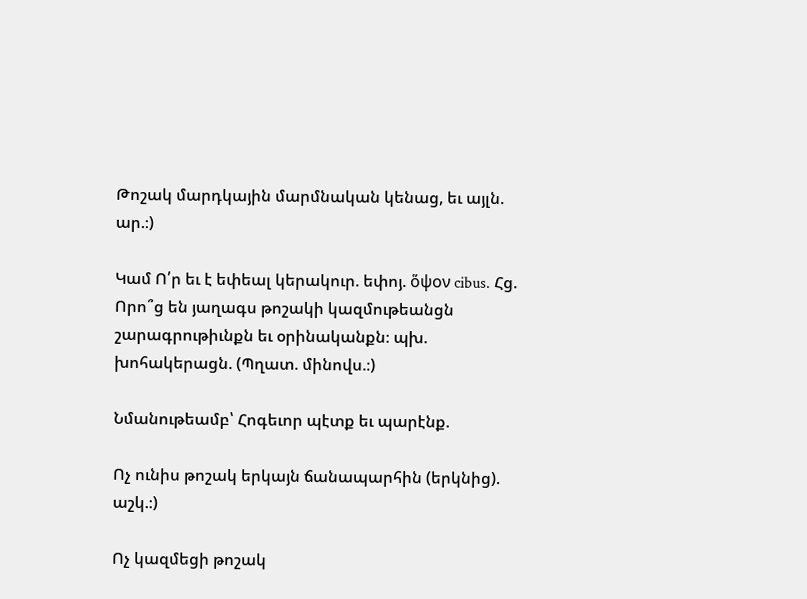Թոշակ մարդկային մարմնական կենաց, եւ այլն. ար.։)

Կամ Ո՛ր եւ է եփեալ կերակուր. եփոյ. ὅψον cibus. Հց. Որո՞ց են յաղագս թոշակի կազմութեանցն շարագրութիւնքն եւ օրինականքն։ պխ. խոհակերացն. (Պղատ. մինովս.։)

Նմանութեամբ՝ Հոգեւոր պէտք եւ պարէնք.

Ոչ ունիս թոշակ երկայն ճանապարհին (երկնից). աշկ.։)

Ոչ կազմեցի թոշակ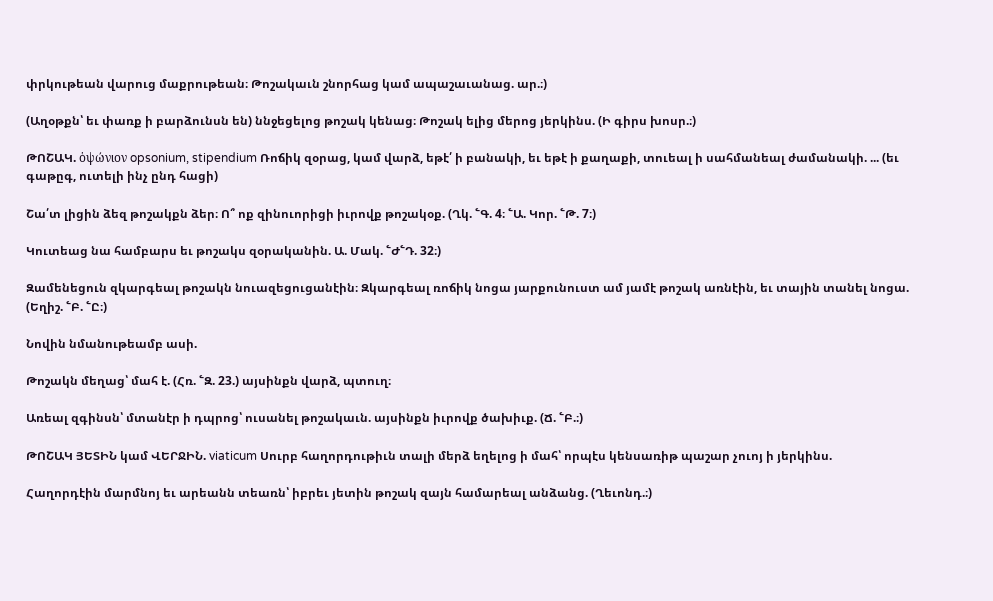փրկութեան վարուց մաքրութեան։ Թոշակաւն շնորհաց կամ ապաշաւանաց. ար.։)

(Աղօթքն՝ եւ փառք ի բարձունսն են) ննջեցելոց թոշակ կենաց։ Թոշակ ելից մերոց յերկինս. (Ի գիրս խոսր.։)

ԹՈՇԱԿ. ὁψώνιον opsonium, stipendium Ռոճիկ զօրաց, կամ վարձ, եթէ՛ ի բանակի, եւ եթէ ի քաղաքի, տուեալ ի սահմանեալ ժամանակի. ... (եւ գաթըգ, ուտելի ինչ ընդ հացի)

Շա՛տ լիցին ձեզ թոշակքն ձեր։ Ո՞ ոք զինուորիցի իւրովք թոշակօք. (Ղկ. ՟Գ. 4։ ՟Ա. Կոր. ՟Թ. 7։)

Կուտեաց նա համբարս եւ թոշակս զօրականին. Ա. Մակ. ՟Ժ՟Դ. 32։)

Զամենեցուն զկարգեալ թոշակն նուազեցուցանէին։ Զկարգեալ ռոճիկ նոցա յարքունուստ ամ յամէ թոշակ առնէին, եւ տային տանել նոցա. (Եղիշ. ՟Բ. ՟Ը։)

Նովին նմանութեամբ ասի.

Թոշակն մեղաց՝ մահ է. (Հռ. ՟Զ. 23.) այսինքն վարձ, պտուղ։

Առեալ զգինսն՝ մտանէր ի դպրոց՝ ուսանել թոշակաւն. այսինքն իւրովք ծախիւք. (Ճ. ՟Բ.։)

ԹՈՇԱԿ ՅԵՏԻՆ կամ ՎԵՐՋԻՆ. viaticum Սուրբ հաղորդութիւն տալի մերձ եղելոց ի մահ՝ որպէս կենսառիթ պաշար չուոյ ի յերկինս.

Հաղորդէին մարմնոյ եւ արեանն տեառն՝ իբրեւ յետին թոշակ զայն համարեալ անձանց. (Ղեւոնդ.։)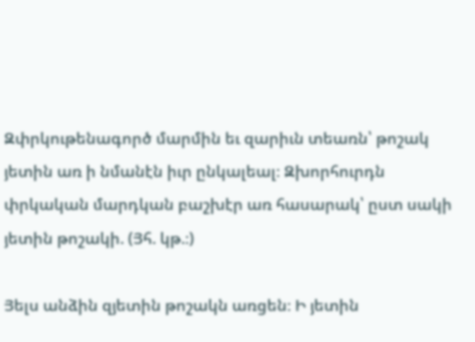Զփրկութենագործ մարմին եւ զարիւն տեառն՝ թոշակ յետին առ ի նմանէն իւր ընկալեալ։ Զխորհուրդն փրկական մարդկան բաշխէր առ հասարակ՝ ըստ սակի յետին թոշակի. (Յհ. կթ.։)

Յելս անձին զյետին թոշակն առցեն։ Ի յետին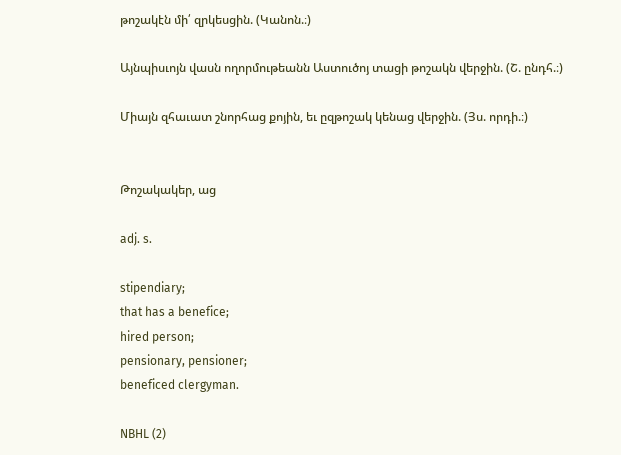թոշակէն մի՛ զրկեսցին. (Կանոն.։)

Այնպիսւոյն վասն ողորմութեանն Աստուծոյ տացի թոշակն վերջին. (Շ. ընդհ.։)

Միայն զհաւատ շնորհաց քոյին, եւ ըզթոշակ կենաց վերջին. (Յս. որդի.։)


Թոշակակեր, աց

adj. s.

stipendiary;
that has a benefice;
hired person;
pensionary, pensioner;
beneficed clergyman.

NBHL (2)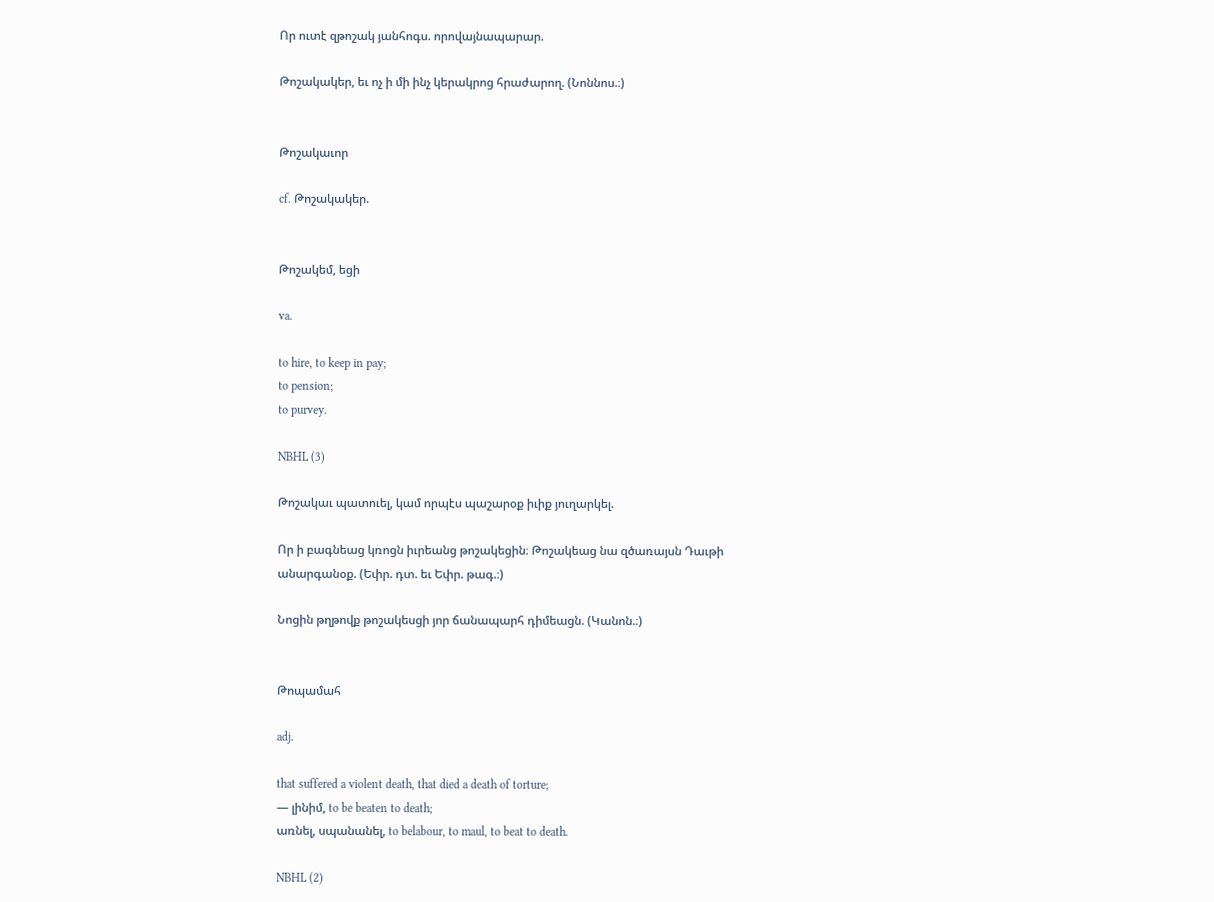Որ ուտէ զթոշակ յանհոգս. որովայնապարար.

Թոշակակեր, եւ ոչ ի մի ինչ կերակրոց հրաժարող. (Նոննոս.։)


Թոշակաւոր

cf. Թոշակակեր.


Թոշակեմ, եցի

va.

to hire, to keep in pay;
to pension;
to purvey.

NBHL (3)

Թոշակաւ պատուել, կամ որպէս պաշարօք իւիք յուղարկել.

Որ ի բագնեաց կռոցն իւրեանց թոշակեցին։ Թոշակեաց նա զծառայսն Դաւթի անարգանօք. (Եփր. դտ. եւ Եփր. թագ.։)

Նոցին թղթովք թոշակեսցի յոր ճանապարհ դիմեացն. (Կանոն.։)


Թոպամահ

adj.

that suffered a violent death, that died a death of torture;
— լինիմ, to be beaten to death;
առնել, սպանանել, to belabour, to maul, to beat to death.

NBHL (2)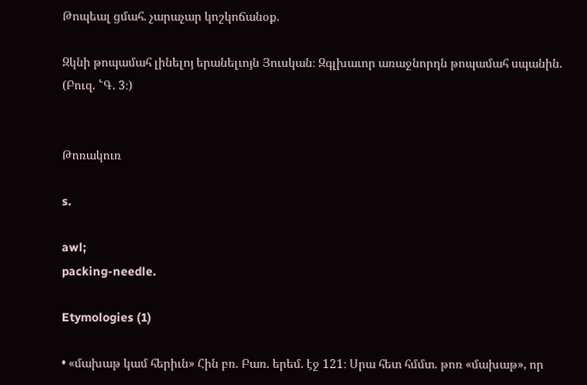Թոպեալ ցմահ. չարաչար կոշկոճանօք.

Զկնի թոպամահ լինելոյ երանելւոյն Յուսկան։ Զգլխաւոր առաջնորդն թոպամահ սպանին. (Բուզ. ՟Գ. 3։)


Թոռակուռ

s.

awl;
packing-needle.

Etymologies (1)

• «մախաթ կամ հերիւն» Հին բռ. Բառ. երեմ. էջ 121։ Սրա հետ հմմտ. թոռ «մախաթ», որ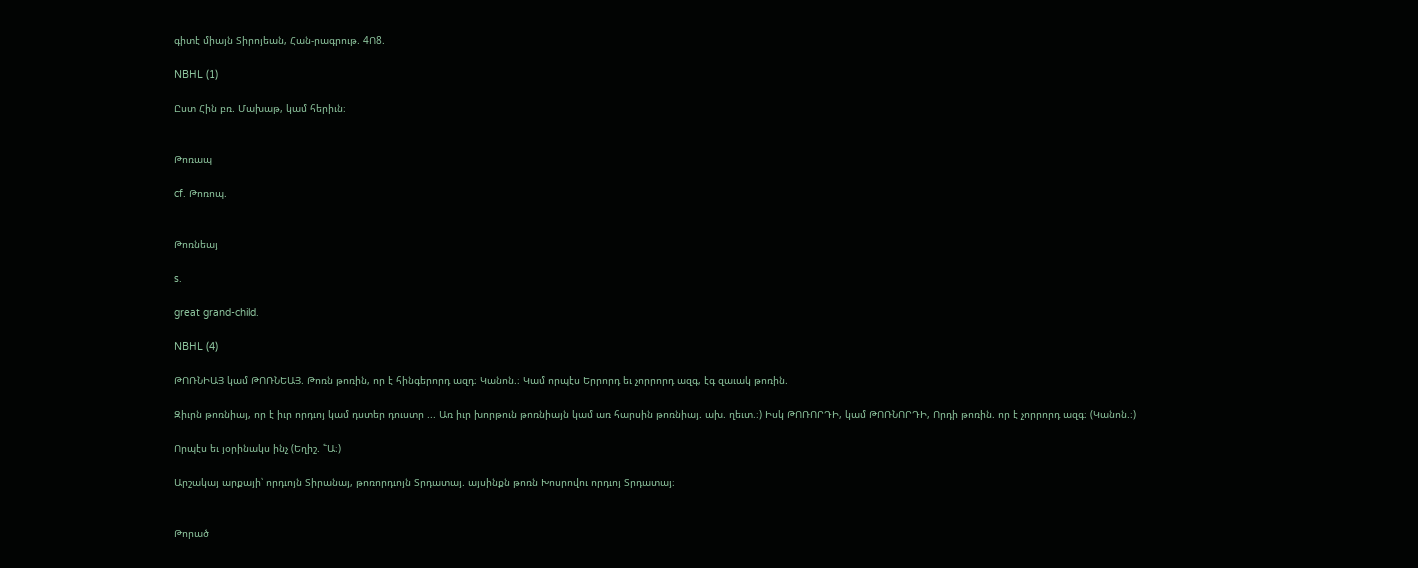գիտէ միայն Տիրոյեան, Հան-րագրութ. 4Ո8.

NBHL (1)

Ըստ Հին բռ. Մախաթ, կամ հերիւն։


Թոռապ

cf. Թոռոպ.


Թոռնեայ

s.

great grand-child.

NBHL (4)

ԹՈՌՆԻԱՅ կամ ԹՈՌՆԵԱՅ. Թոռն թոռին, որ է հինգերորդ ազդ։ Կանոն.։ Կամ որպէս Երրորդ եւ չորրորդ ազգ, էգ զաւակ թոռին.

Զիւրն թոռնիայ, որ է իւր որդւոյ կամ դստեր դուստր ... Առ իւր խորթուն թոռնիայն կամ առ հարսին թոռնիայ. ախ. ղեւտ.։) Իսկ ԹՈՌՈՐԴԻ, կամ ԹՈՌՆՈՐԴԻ, Որդի թոռին. որ է չորրորդ ազգ։ (Կանոն.։)

Որպէս եւ յօրինակս ինչ (Եղիշ. ՟Ա։)

Արշակայ արքայի՝ որդւոյն Տիրանայ, թոռորդւոյն Տրդատայ. այսինքն թոռն Խոսրովու որդւոյ Տրդատայ։


Թորած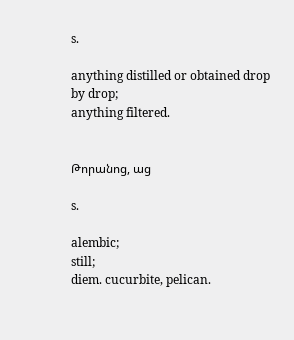s.

anything distilled or obtained drop by drop;
anything filtered.


Թորանոց, աց

s.

alembic;
still;
diem. cucurbite, pelican.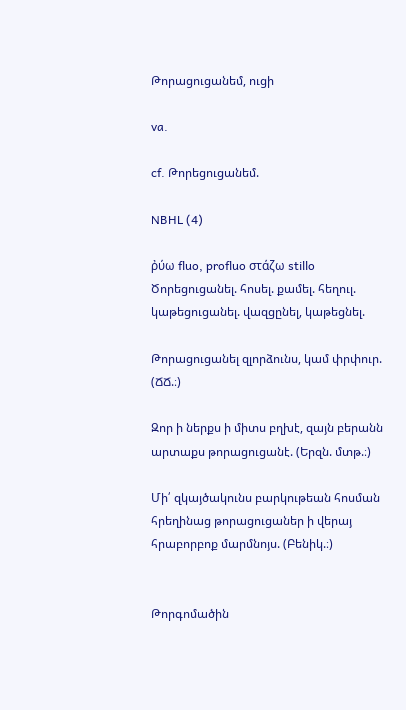Թորացուցանեմ, ուցի

va.

cf. Թորեցուցանեմ.

NBHL (4)

ῤύω fluo, profluo στάζω stillo Ծորեցուցանել. հոսել. քամել. հեղուլ. կաթեցուցանել. վազցընել, կաթեցնել.

Թորացուցանել զլորձունս, կամ փրփուր. (ՃՃ.։)

Զոր ի ներքս ի միտս բղխէ, զայն բերանն արտաքս թորացուցանէ. (Երզն. մտթ.։)

Մի՛ զկայծակունս բարկութեան հոսման հրեղինաց թորացուցաներ ի վերայ հրաբորբոք մարմնոյս. (Բենիկ.։)


Թորգոմածին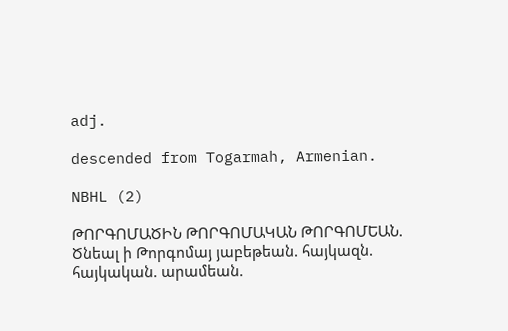adj.

descended from Togarmah, Armenian.

NBHL (2)

ԹՈՐԳՈՄԱԾԻՆ ԹՈՐԳՈՄԱԿԱՆ ԹՈՐԳՈՄԵԱՆ. Ծնեալ ի Թորգոմայ յաբեթեան. հայկազն. հայկական. արամեան.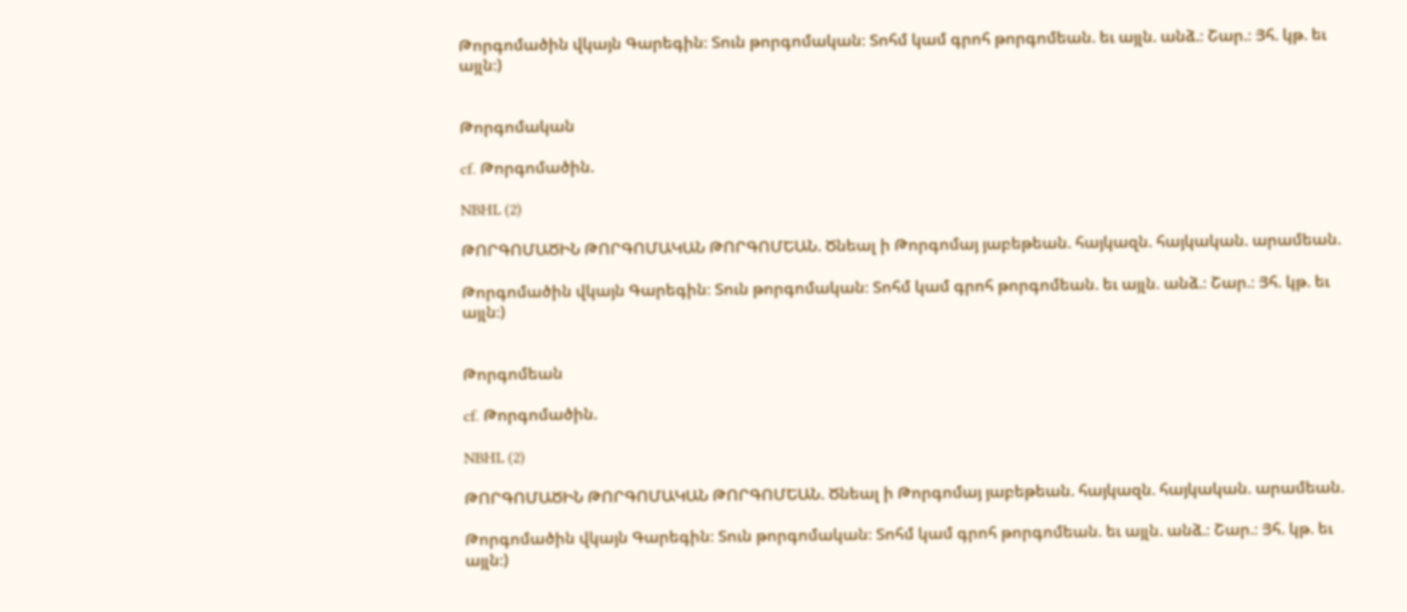Թորգոմածին վկայն Գարեգին։ Տուն թորգոմական։ Տոհմ կամ գրոհ թորգոմեան. եւ այլն. անձ.։ Շար.։ Յհ. կթ. եւ այլն։)


Թորգոմական

cf. Թորգոմածին.

NBHL (2)

ԹՈՐԳՈՄԱԾԻՆ ԹՈՐԳՈՄԱԿԱՆ ԹՈՐԳՈՄԵԱՆ. Ծնեալ ի Թորգոմայ յաբեթեան. հայկազն. հայկական. արամեան.

Թորգոմածին վկայն Գարեգին։ Տուն թորգոմական։ Տոհմ կամ գրոհ թորգոմեան. եւ այլն. անձ.։ Շար.։ Յհ. կթ. եւ այլն։)


Թորգոմեան

cf. Թորգոմածին.

NBHL (2)

ԹՈՐԳՈՄԱԾԻՆ ԹՈՐԳՈՄԱԿԱՆ ԹՈՐԳՈՄԵԱՆ. Ծնեալ ի Թորգոմայ յաբեթեան. հայկազն. հայկական. արամեան.

Թորգոմածին վկայն Գարեգին։ Տուն թորգոմական։ Տոհմ կամ գրոհ թորգոմեան. եւ այլն. անձ.։ Շար.։ Յհ. կթ. եւ այլն։)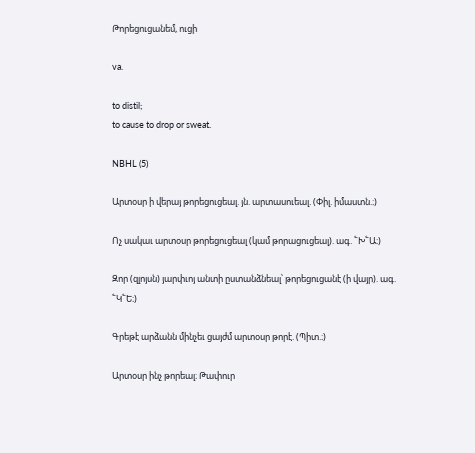Թորեցուցանեմ, ուցի

va.

to distil;
to cause to drop or sweat.

NBHL (5)

Արտօսր ի վերայ թորեցուցեալ. յն. արտասուեալ. (Փիլ. իմաստն.։)

Ոչ սակաւ արտօսր թորեցուցեալ (կամ թորացուցեալ). ագ. ՟Խ՟Ա։)

Զոր (զլոյսն) յարփւոյ անտի ըստանձնեալ՝ թորեցուցանէ (ի վայր). ագ. ՟Կ՟Ե։)

Գրեթէ արձանն մինչեւ ցայժմ արտօսր թորէ. (Պիտ.։)

Արտօսր ինչ թորեալ։ Թափուր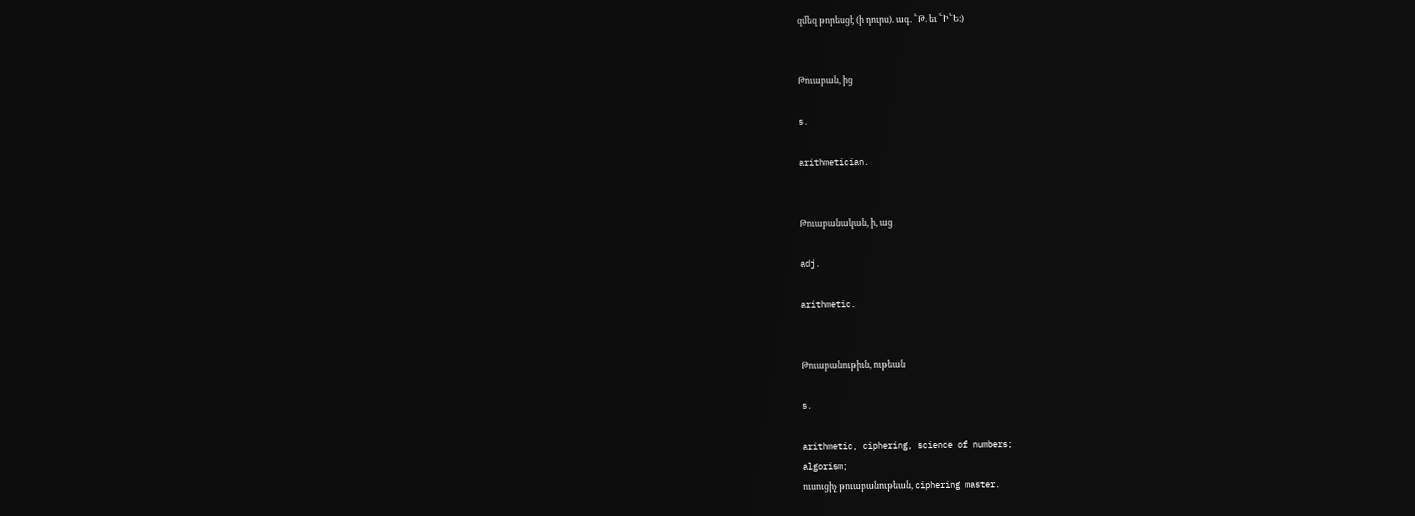զմեզ թորեսցէ (ի դուրս). ագ. ՟Թ. եւ ՟Ի՟Ե։)


Թուաբան, ից

s.

arithmetician.


Թուաբանական, ի, աց

adj.

arithmetic.


Թուաբանութիւն, ութեան

s.

arithmetic, ciphering, science of numbers;
algorism;
ուսուցիչ թուաբանութեան, ciphering master.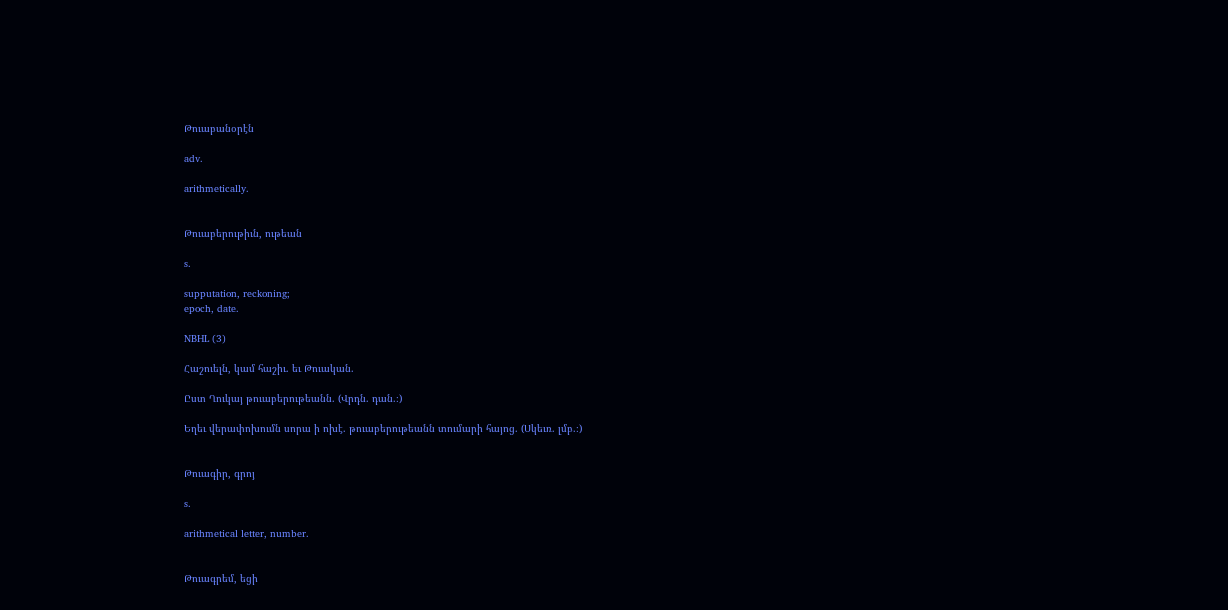Թուաբանօրէն

adv.

arithmetically.


Թուաբերութիւն, ութեան

s.

supputation, reckoning;
epoch, date.

NBHL (3)

Հաշուելն, կամ հաշիւ. եւ Թուական.

Ըստ Ղուկայ թուաբերութեանն. (Վրդն. դան.։)

Եղեւ վերափոխումն սորա ի ոխէ. թուաբերութեանն տումարի հայոց. (Սկեւռ. լմբ.։)


Թուագիր, գրոյ

s.

arithmetical letter, number.


Թուագրեմ, եցի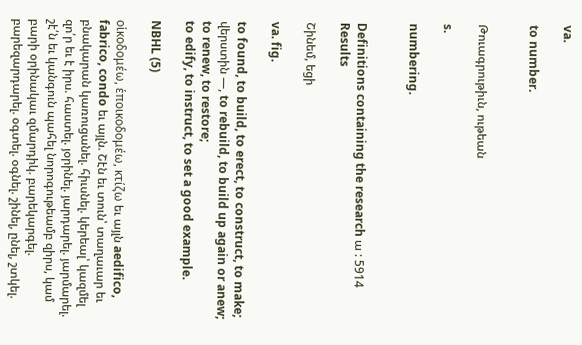va.

to number.


Թուագրութիւն, ութեան

s.

numbering.


Definitions containing the research ա : 5914 Results

Շինեմ, եցի

va. fig.

to found, to build, to erect, to construct, to make;
վերստին —, to rebuild, to build up again or anew;
to renew, to restore;
to edify, to instruct, to set a good example.

NBHL (5)

οἱκοδομέω, ἑποικοδομέω, κτίζω եւ այլն aedifico, fabrico, condo եւ այլն. Շէն եւ տուն՝ տաղաւար եւ բնակարան կառուցանել. հիւսնել. կերեալ՝ կազմել զո՛ր եւ է իրս. հաստել. յօրինել. յարդարել. յարմարել. շէ՛ն եւ կանգուն պահել նորոգութեամբ զիրս, կամ բարի օրինակաւ զմարդիկ. բարեկարգել. բարեզարդարել. օգտել. օգնել. շինել, ընել, շտկել.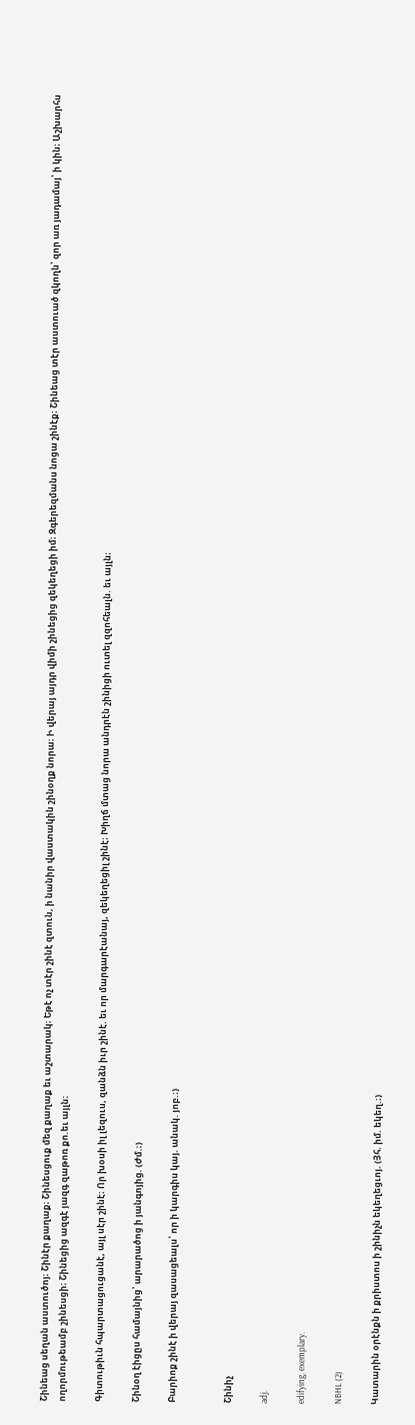Շինեաց սեղան աստուծոյ։ Շինէր քաղաք։ Շինեսցուք մեզ քաղաք եւ աշտարակ։ Եթէ ոչ տէր շինէ զտուն, ի նանիր վաստակին շինօղք նորա։ Ի վերայ այդր վիմի շինեցից զեկեղեցի իմ։ Զգերեզմանս նոցա շինէք։ Շինեաց տէր աստուած զկողն՝ զոր առ յադամայ՝ ի կին։ Աշխարհս ողորմութեամբ շինեսցի։ Շինեցից ազգէ յազգ զաթոռ քո.եւ այլն։

Գիտութիւն հպարտացուցանէ, այլ սէր շինէ։ Որ խօսի իլ լեզուս, զանձն իւր շինէ. եւ որ մարգարէանայ, զեկեղեցիլ շինէ։ Խիղճ մտաց նորա անդրէն շինիցի ուտել զզոհեալն. եւ այլն։

Շինօղ էիցըս համայնից՝ արարածոց ի յանգոյից. (Ժմ.։)

Բարիոք շինէ ի վերայ զասացեալս՝ որ ի կարգիս կայ. անակ. յոբ.։)


Շինիչ

adj.

edifying, exemplary.

NBHL (2)

Կատարին օրէնքն ի քրիստոս ի շինիչն եկեղեցւոյ. (Յհ. իմ. եկեղ.։)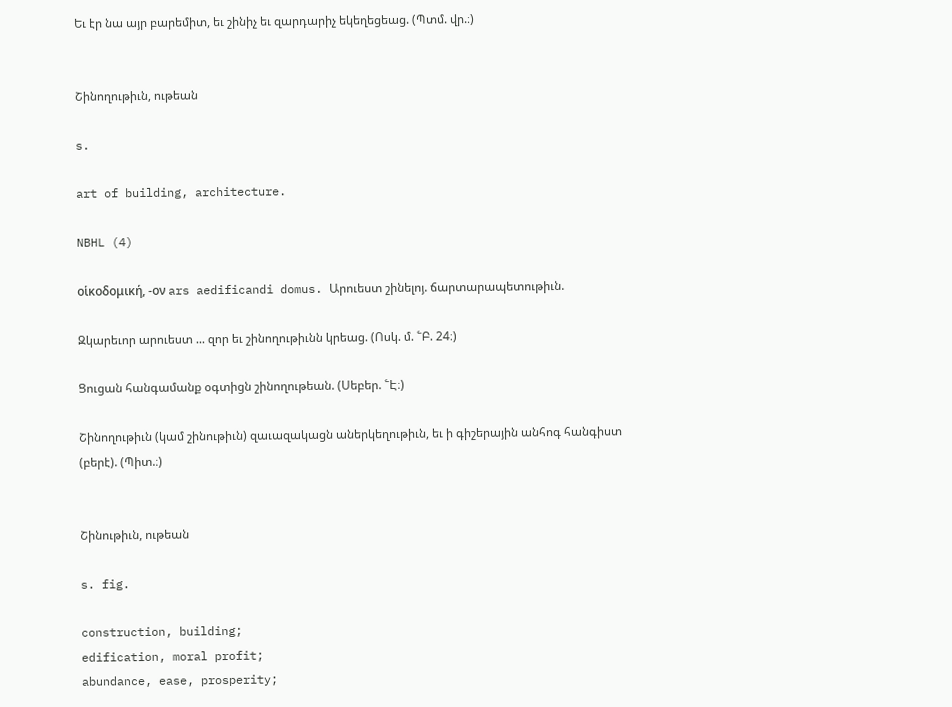Եւ էր նա այր բարեմիտ, եւ շինիչ եւ զարդարիչ եկեղեցեաց. (Պտմ. վր.։)


Շինողութիւն, ութեան

s.

art of building, architecture.

NBHL (4)

οἱκοδομική, -ον ars aedificandi domus. Արուեստ շինելոյ. ճարտարապետութիւն.

Զկարեւոր արուեստ ... զոր եւ շինողութիւնն կրեաց. (Ոսկ. մ. ՟Բ. 24։)

Ցուցան հանգամանք օգտիցն շինողութեան. (Սեբեր. ՟Է։)

Շինողութիւն (կամ շինութիւն) զաւազակացն աներկեղութիւն, եւ ի գիշերային անհոգ հանգիստ (բերէ). (Պիտ.։)


Շինութիւն, ութեան

s. fig.

construction, building;
edification, moral profit;
abundance, ease, prosperity;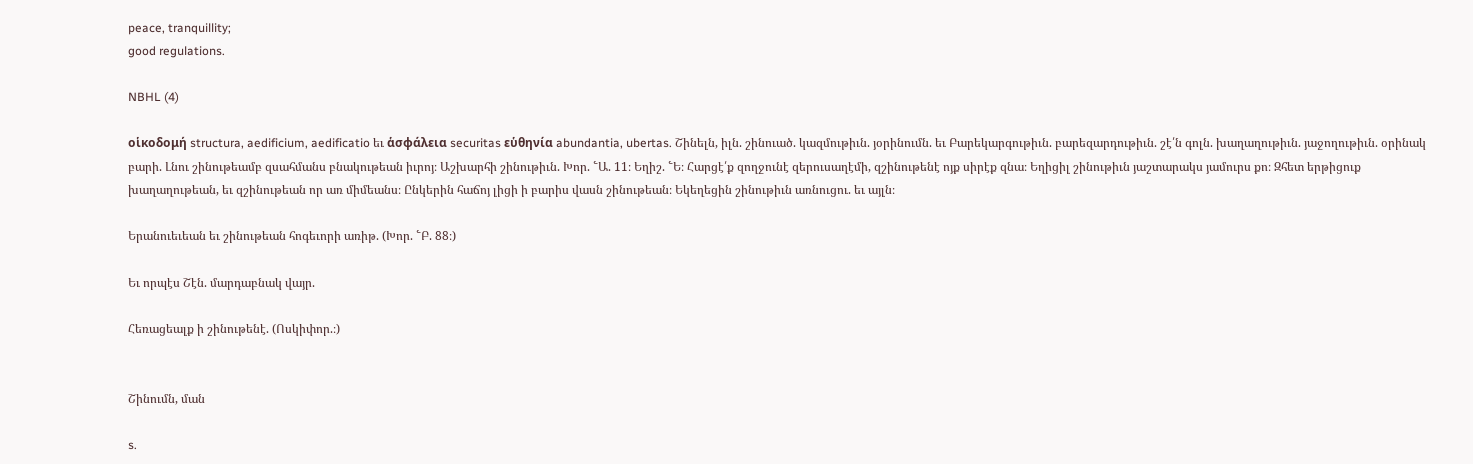peace, tranquillity;
good regulations.

NBHL (4)

οἱκοδομή structura, aedificium, aedificatio եւ ἁσφάλεια securitas εὑθηνία abundantia, ubertas. Շինելն, իլն. շինուած. կազմութիւն. յօրինումն. եւ Բարեկարգութիւն. բարեզարդութիւն. շէ՛ն գոլն. խաղաղութիւն. յաջողութիւն. օրինակ բարի. Լնու շինութեամբ զսահմանս բնակութեան իւրոյ։ Աշխարհի շինութիւն. Խոր. ՟Ա. 11։ Եղիշ. ՟Ե։ Հարցէ՛ք զողջունէ զերուսաղէմի, զշինութենէ ոյք սիրէք զնա։ Եղիցիլ շինութիւն յաշտարակս յամուրս քո։ Զհետ երթիցուք խաղաղութեան, եւ զշինութեան որ առ միմեանս։ Ընկերին հաճոյ լիցի ի բարիս վասն շինութեան։ Եկեղեցին շինութիւն առնուցու. եւ այլն։

Երանուեւեան եւ շինութեան հոգեւորի առիթ. (Խոր. ՟Բ. 88։)

Եւ որպէս Շէն. մարդաբնակ վայր.

Հեռացեալք ի շինութենէ. (Ոսկիփոր.։)


Շինումն, ման

s.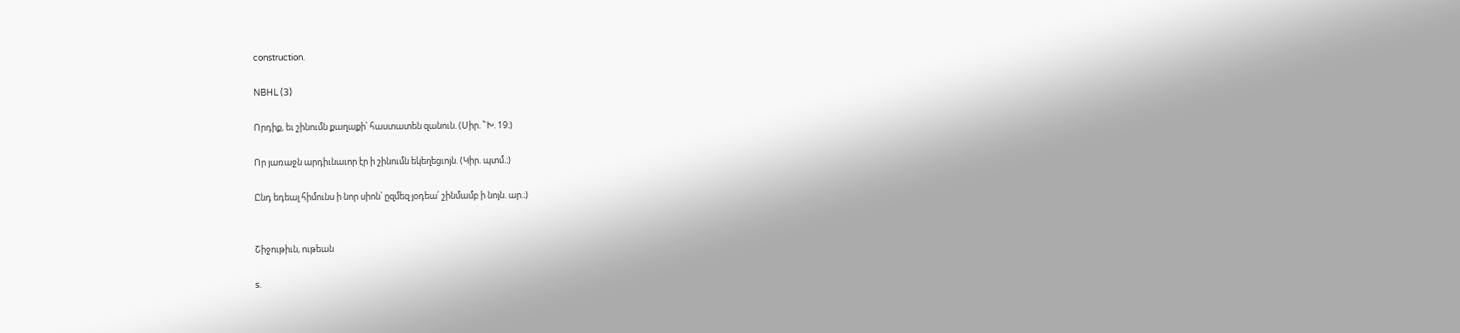construction.

NBHL (3)

Որդիք, եւ շինումն քաղաքի՝ հաստատեն զանուն. (Սիր. ՟Խ. 19։)

Որ յառաջն արդիւնաւոր էր ի շինումն եկեղեցւոյն. (Կիր. պտմ.։)

Ընդ եդեալ հիմունս ի նոր սիոն՝ ըզմեզ յօդեա՛ շինմամբ ի նոյն. ար.։)


Շիջութիւն, ութեան

s.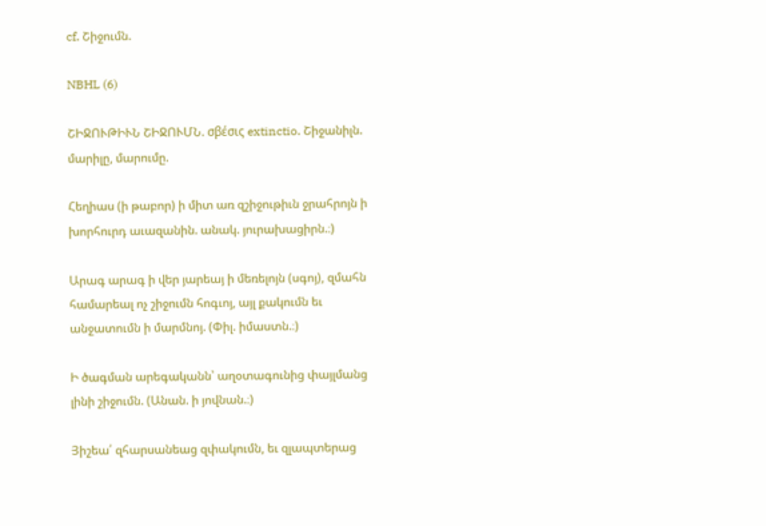cf. Շիջումն.

NBHL (6)

ՇԻՋՈՒԹԻՒՆ ՇԻՋՈՒՄՆ. σβέσις extinctio. Շիջանիլն. մարիլը, մարումը.

Հեղիաս (ի թաբոր) ի միտ առ զշիջութիւն ջրահրոյն ի խորհուրդ աւազանին. անակ. յուրախացիրն.։)

Արագ արագ ի վեր յարեայ ի մեռելոյն (սգոյ), զմահն համարեալ ոչ շիջումն հոգւոյ, այլ քակումն եւ անջատումն ի մարմնոյ. (Փիլ. իմաստն.։)

Ի ծագման արեգականն՝ աղօտագունից փայլմանց լինի շիջումն. (Անան. ի յովնան.։)

Յիշեա՛ զհարսանեաց զփակումն, եւ զլապտերաց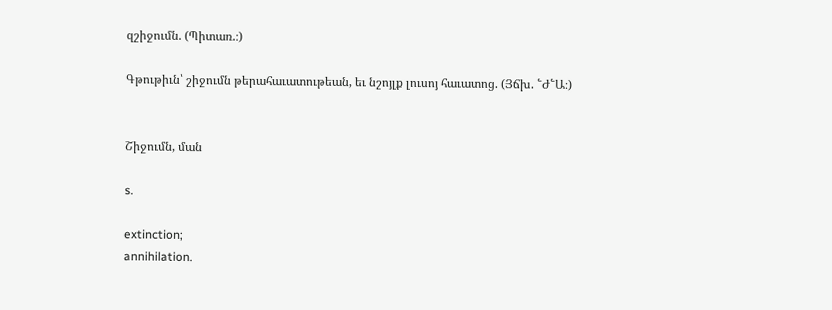զշիջումն. (Պիտառ.։)

Գթութիւն՝ շիջումն թերահաւատութեան, եւ նշոյլք լուսոյ հաւատոց. (Յճխ. ՟Ժ՟Ա։)


Շիջումն, ման

s.

extinction;
annihilation.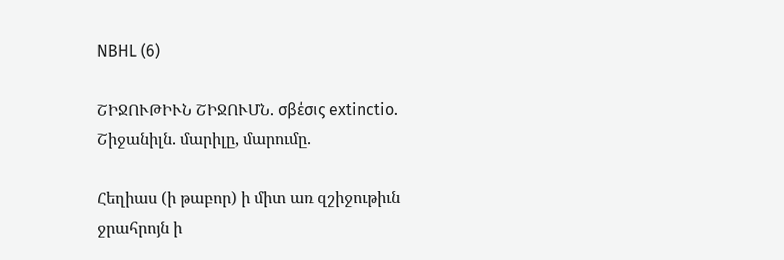NBHL (6)

ՇԻՋՈՒԹԻՒՆ ՇԻՋՈՒՄՆ. σβέσις extinctio. Շիջանիլն. մարիլը, մարումը.

Հեղիաս (ի թաբոր) ի միտ առ զշիջութիւն ջրահրոյն ի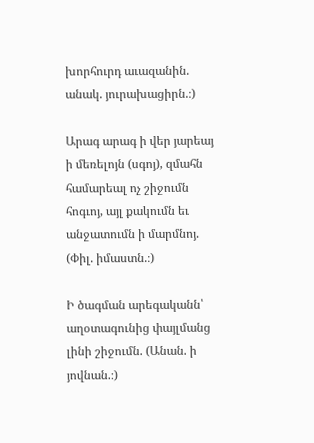խորհուրդ աւազանին. անակ. յուրախացիրն.։)

Արագ արագ ի վեր յարեայ ի մեռելոյն (սգոյ), զմահն համարեալ ոչ շիջումն հոգւոյ, այլ քակումն եւ անջատումն ի մարմնոյ. (Փիլ. իմաստն.։)

Ի ծագման արեգականն՝ աղօտագունից փայլմանց լինի շիջումն. (Անան. ի յովնան.։)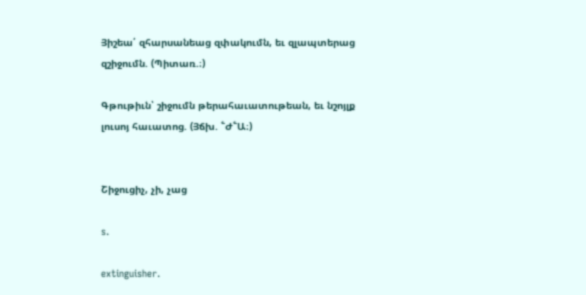Յիշեա՛ զհարսանեաց զփակումն, եւ զլապտերաց զշիջումն. (Պիտառ.։)

Գթութիւն՝ շիջումն թերահաւատութեան, եւ նշոյլք լուսոյ հաւատոց. (Յճխ. ՟Ժ՟Ա։)


Շիջուցիչ, չի, չաց

s.

extinguisher.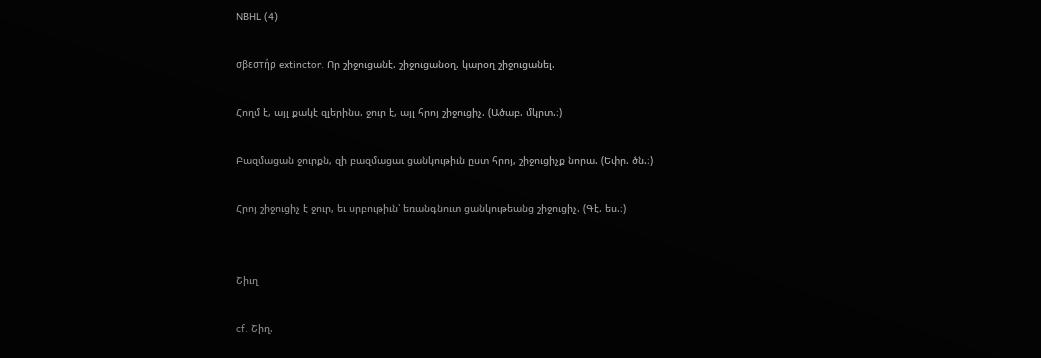NBHL (4)

σβεστήρ extinctor. Որ շիջուցանէ. շիջուցանօղ. կարօղ շիջուցանել.

Հողմ է, այլ քակէ զլերինս. ջուր է, այլ հրոյ շիջուցիչ. (Ածաբ. մկրտ.։)

Բազմացան ջուրքն, զի բազմացաւ ցանկութիւն ըստ հրոյ, շիջուցիչք նորա. (Եփր. ծն.։)

Հրոյ շիջուցիչ է ջուր, եւ սրբութիւն՝ եռանգնուտ ցանկութեանց շիջուցիչ. (Գէ. ես.։)


Շիւղ

cf. Շիղ.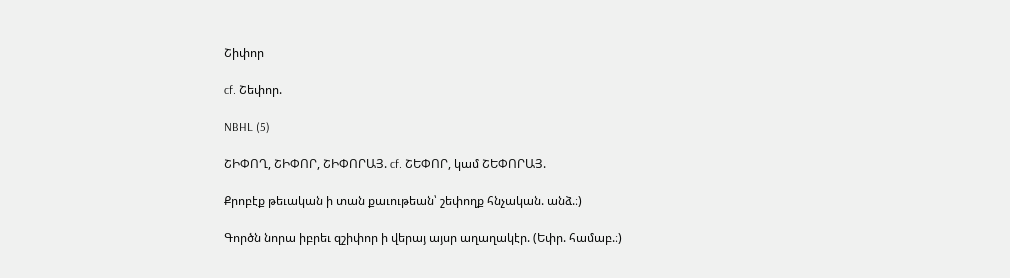Շիփոր

cf. Շեփոր.

NBHL (5)

ՇԻՓՈՂ, ՇԻՓՈՐ, ՇԻՓՈՐԱՅ. cf. ՇԵՓՈՐ, կամ ՇԵՓՈՐԱՅ.

Քրոբէք թեւական ի տան քաւութեան՝ շեփողք հնչական. անձ.։)

Գործն նորա իբրեւ զշիփոր ի վերայ այսր աղաղակէր. (Եփր. համաբ.։)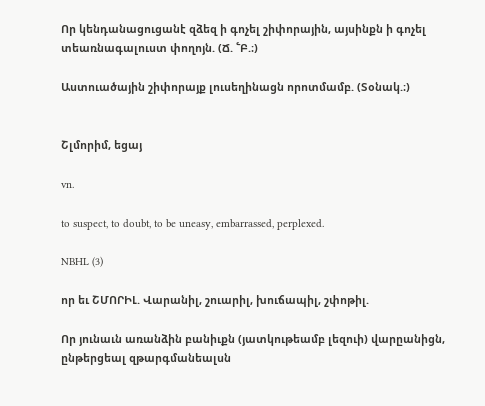Որ կենդանացուցանէ զձեզ ի գոչել շիփորային, այսինքն ի գոչել տեառնագալուստ փողոյն. (Ճ. ՟Բ.։)

Աստուածային շիփորայք լուսեղինացն որոտմամբ. (Տօնակ.։)


Շլմորիմ, եցայ

vn.

to suspect, to doubt, to be uneasy, embarrassed, perplexed.

NBHL (3)

որ եւ ՇՄՈՐԻԼ. Վարանիլ, շուարիլ, խուճապիլ, շփոթիլ.

Որ յունաւն առանձին բանիւքն (յատկութեամբ լեզուի) վարըանիցն, ընթերցեալ զթարգմանեալսն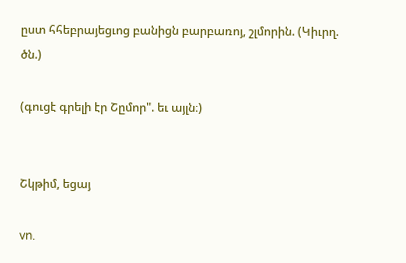ըստ հհեբրայեցւոց բանիցն բարբառոյ, շլմորին. (Կիւրղ. ծն.)

(գուցէ գրելի էր Շըմոր". եւ այլն։)


Շկթիմ, եցայ

vn.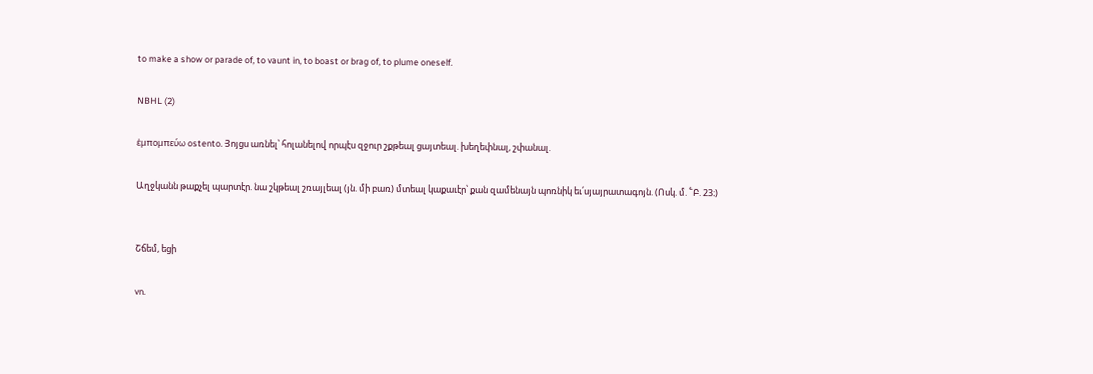to make a show or parade of, to vaunt in, to boast or brag of, to plume oneself.

NBHL (2)

ἑμπομπεύω ostento. Յոյցս առնել՝ հոլանելով որպէս զջուր շքթեալ ցայտեալ. խեղեփնալ, շփանալ.

Աղջկանն թաքչել պարտէր. նա շկթեալ շռայլեալ (յն. մի բառ) մտեալ կաքաւէր՝ քան զամենայն պոռնիկ եւ՛սյայրատագոյն. (Ոսկ. մ. ՟Բ. 23։)


Շճեմ, եցի

vn.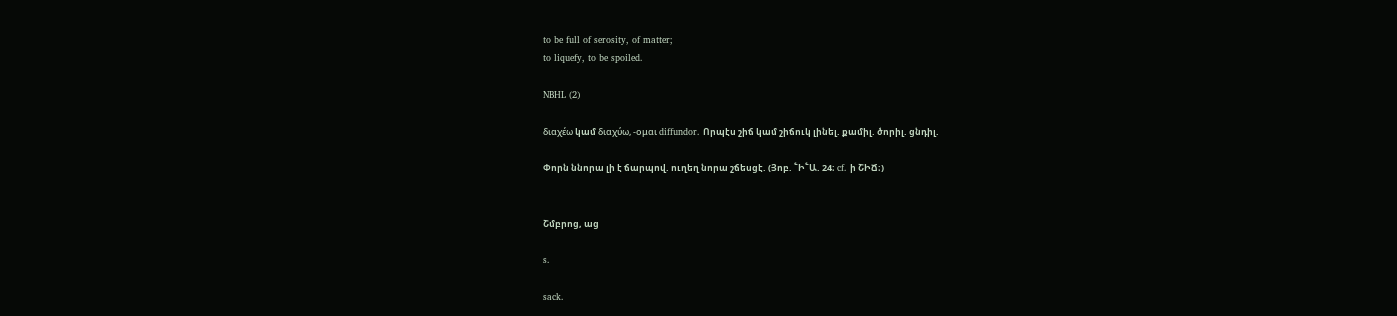to be full of serosity, of matter;
to liquefy, to be spoiled.

NBHL (2)

διαχέω կամ διαχύω, -ομαι diffundor. Որպէս շիճ կամ շիճուկ լինել. քամիլ. ծորիլ. ցնդիլ.

Փորն ննորա լի է ճարպով. ուղեղ նորա շճեսցէ. (Յոբ. ՟Ի՟Ա. 24։ cf. ի ՇԻՃ։)


Շմբրոց, աց

s.

sack.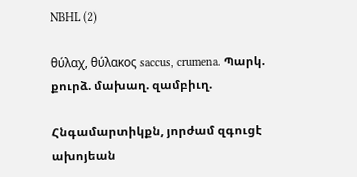NBHL (2)

θύλαχ, θύλακος saccus, crumena. Պարկ. քուրձ. մախաղ. զամբիւղ.

Հնգամարտիկքն, յորժամ զգուցէ ախոյեան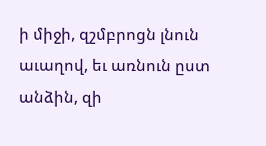ի միջի, զշմբրոցն լնուն աւաղով, եւ առնուն ըստ անձին, զի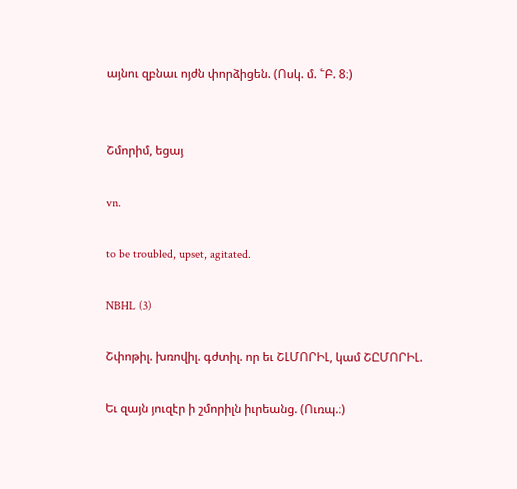այնու զբնաւ ոյժն փորձիցեն. (Ոսկ. մ. ՟Բ. 8։)


Շմորիմ, եցայ

vn.

to be troubled, upset, agitated.

NBHL (3)

Շփոթիլ. խռովիլ. գժտիլ. որ եւ ՇԼՄՈՐԻԼ, կամ ՇԸՄՈՐԻԼ.

Եւ զայն յուզէր ի շմորիլն իւրեանց. (Ուռպ.։)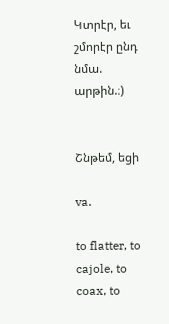Կտրէր, եւ շմորէր ընդ նմա. արթին.։)


Շնթեմ, եցի

va.

to flatter, to cajole, to coax, to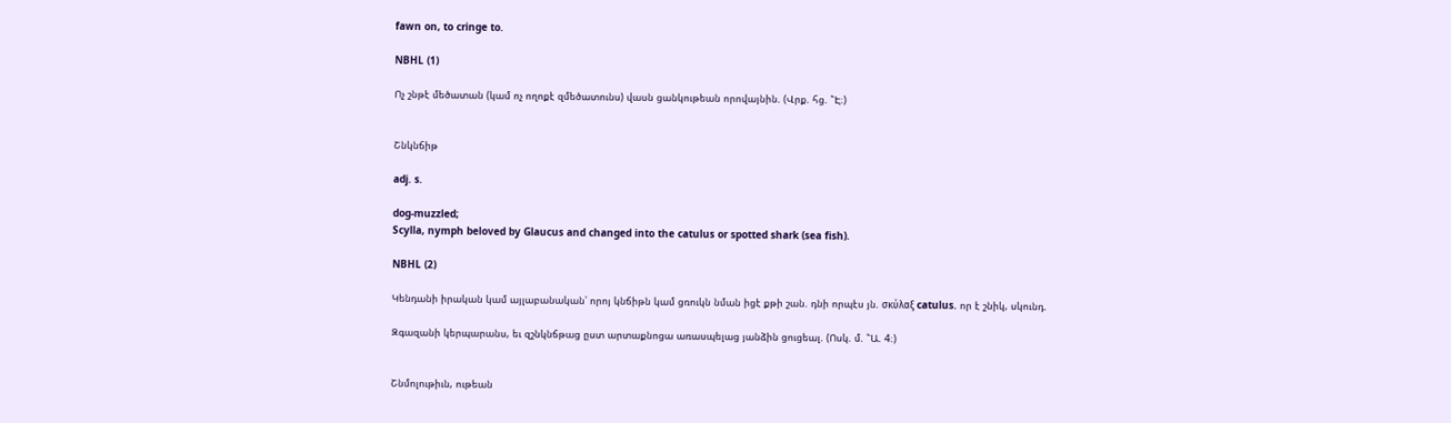fawn on, to cringe to.

NBHL (1)

Ոչ շնթէ մեծատան (կամ ոչ ողոքէ զմեծատունս) վասն ցանկութեան որովայնին. (Վրք. հց. ՟Է։)


Շնկնճիթ

adj. s.

dog-muzzled;
Scylla, nymph beloved by Glaucus and changed into the catulus or spotted shark (sea fish).

NBHL (2)

Կենդանի իրական կամ այլաբանական՝ որոյ կնճիթն կամ ցռուկն նման իցէ քթի շան. դնի որպէս յն. σκύλαξ catulus. որ է շնիկ, սկունդ.

Զգազանի կերպարանս, եւ զշնկնճթաց ըստ արտաքնոցա առասպելաց յանձին ցուցեալ. (Ոսկ. մ. ՟Ա. 4։)


Շնմոլութիւն, ութեան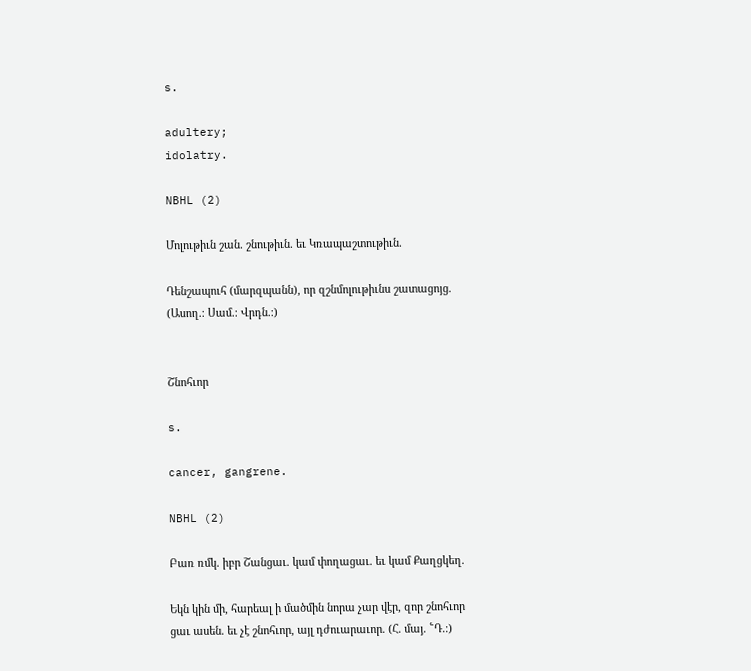s.

adultery;
idolatry.

NBHL (2)

Մոլութիւն շան. շնութիւն. եւ Կռապաշտութիւն.

Դենշապուհ (մարզպանն), որ զշնմոլութիւնս շատացոյց. (Ասող.։ Սամ.։ Վրդն.։)


Շնոհւոր

s.

cancer, gangrene.

NBHL (2)

Բառ ռմկ. իբր Շանցաւ. կամ փողացաւ. եւ կամ Քաղցկեղ.

Եկն կին մի, հարեալ ի մածմին նորա չար վէր, զոր շնոհւոր ցաւ ասեն. եւ չէ շնոհւոր, այլ դժուարաւոր. (Հ. մայ. ՟Դ.։)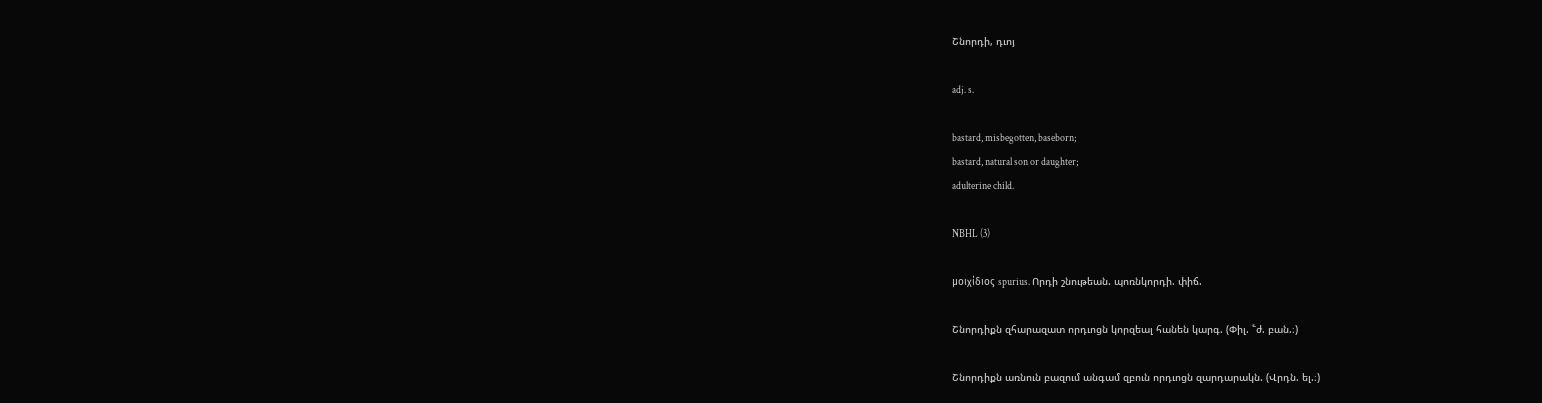Շնորդի, դւոյ

adj. s.

bastard, misbegotten, baseborn;
bastard, natural son or daughter;
adulterine child.

NBHL (3)

μοιχίδιος spurius. Որդի շնութեան. պոռնկորդի. փիճ.

Շնորդիքն զհարազատ որդւոցն կորզեալ հանեն կարգ. (Փիլ. ՟ժ. բան.։)

Շնորդիքն առնուն բազում անգամ զբուն որդւոցն զարդարակն. (Վրդն. ել.։)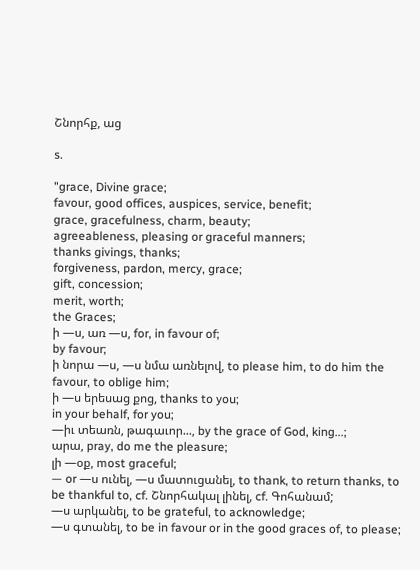Շնորհք, աց

s.

"grace, Divine grace;
favour, good offices, auspices, service, benefit;
grace, gracefulness, charm, beauty;
agreeableness, pleasing or graceful manners;
thanks givings, thanks;
forgiveness, pardon, mercy, grace;
gift, concession;
merit, worth;
the Graces;
ի —ս, առ —ս, for, in favour of;
by favour;
ի նորա —ս, —ս նմա առնելով, to please him, to do him the favour, to oblige him;
ի —ս երեսաց քոց, thanks to you;
in your behalf, for you;
—իւ տեառն, թագաւոր..., by the grace of God, king...;
արա, pray, do me the pleasure;
լի —օք, most graceful;
— or —ս ունել, —ս մատուցանել, to thank, to return thanks, to be thankful to, cf. Շնորհակալ լինել, cf. Գոհանամ;
—ս արկանել, to be grateful, to acknowledge;
—ս գտանել, to be in favour or in the good graces of, to please;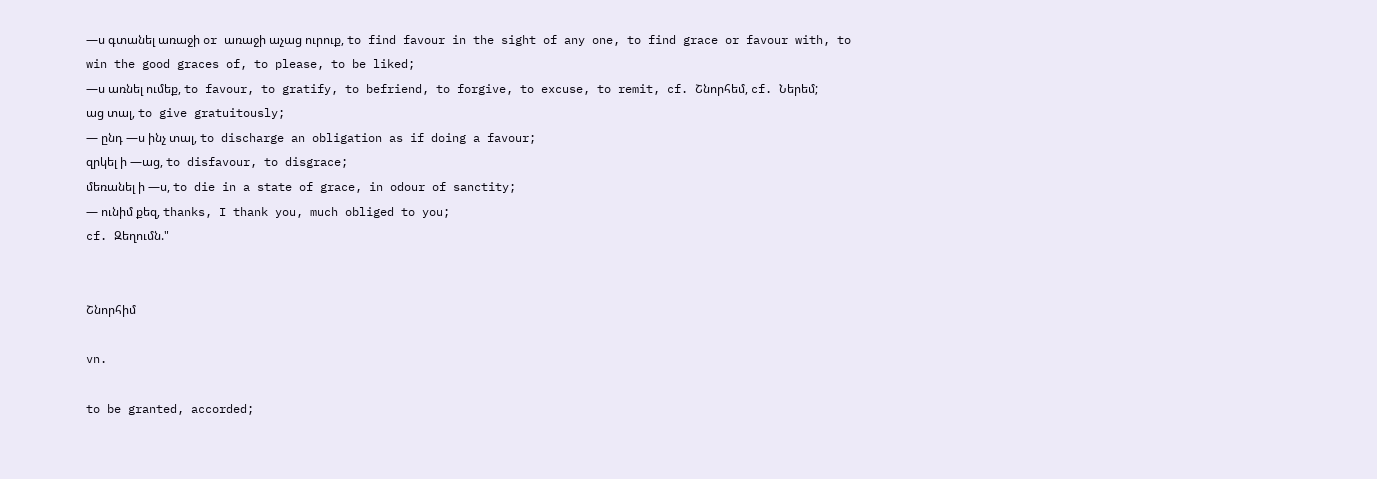—ս գտանել առաջի or առաջի աչաց ուրուք, to find favour in the sight of any one, to find grace or favour with, to win the good graces of, to please, to be liked;
—ս առնել ումեք, to favour, to gratify, to befriend, to forgive, to excuse, to remit, cf. Շնորհեմ, cf. Ներեմ;
աց տալ, to give gratuitously;
— ընդ —ս ինչ տալ, to discharge an obligation as if doing a favour;
զրկել ի —աց, to disfavour, to disgrace;
մեռանել ի —ս, to die in a state of grace, in odour of sanctity;
— ունիմ քեզ, thanks, I thank you, much obliged to you;
cf. Զեղումն."


Շնորհիմ

vn.

to be granted, accorded;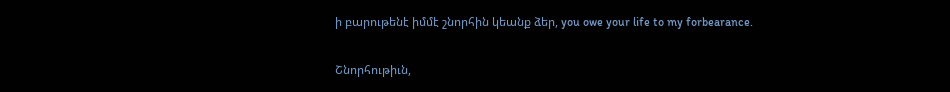ի բարութենէ իմմէ շնորհին կեանք ձեր, you owe your life to my forbearance.


Շնորհութիւն,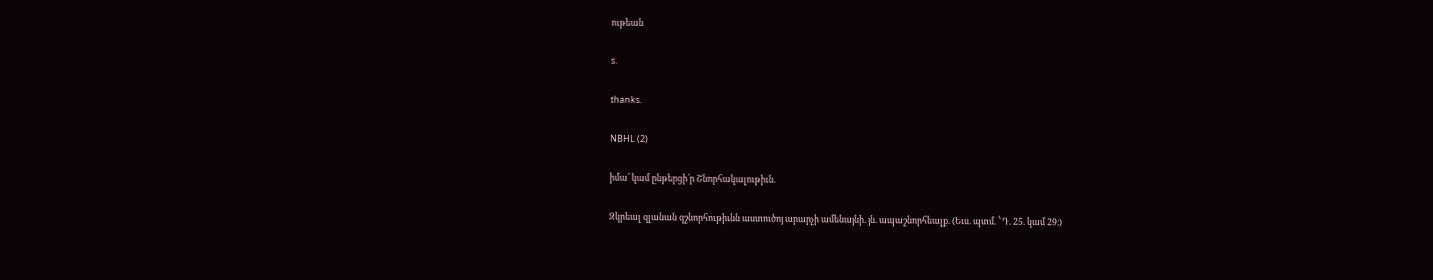ութեան

s.

thanks.

NBHL (2)

իմա՛ կամ ընթերցի՛ր Շնորհակալութիւն.

Զկրեալ զլանան զշնորհութիւնն աստուծոյ արարչի ամենայնի. յն. ապաշնորհեալք. (Եւս. պտմ. ՟Դ. 25. կամ 29։)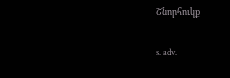Շնորհուկք

s. adv.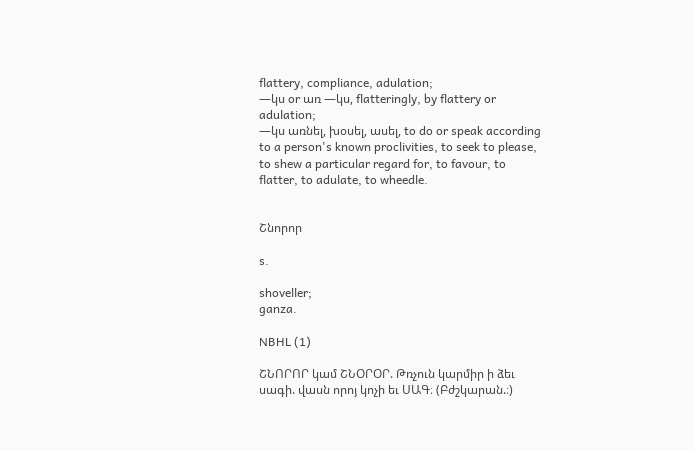flattery, compliance, adulation;
—կս or առ —կս, flatteringly, by flattery or adulation;
—կս առնել, խօսել, ասել, to do or speak according to a person's known proclivities, to seek to please, to shew a particular regard for, to favour, to flatter, to adulate, to wheedle.


Շնորոր

s.

shoveller;
ganza.

NBHL (1)

ՇՆՈՐՈՐ կամ ՇՆՕՐՕՐ. Թռչուն կարմիր ի ձեւ սագի. վասն որոյ կոչի եւ ՍԱԳ։ (Բժշկարան.։)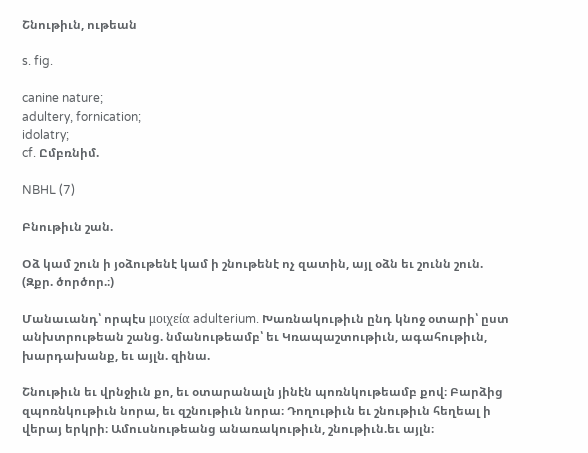Շնութիւն, ութեան

s. fig.

canine nature;
adultery, fornication;
idolatry;
cf. Ըմբռնիմ.

NBHL (7)

Բնութիւն շան.

Օձ կամ շուն ի յօձութենէ կամ ի շնութենէ ոչ զատին, այլ օձն եւ շունն շուն. (Զքր. ծործոր.։)

Մանաւանդ՝ որպէս μοιχεία adulterium. Խառնակութիւն ընդ կնոջ օտարի՝ ըստ անխտրութեան շանց. նմանութեամբ՝ եւ Կռապաշտութիւն, ագահութիւն, խարդախանք, եւ այլն. զինա.

Շնութիւն եւ վրնջիւն քո, եւ օտարանալն յինէն պոռնկութեամբ քով։ Բարձից զպոռնկութիւն նորա, եւ զշնութիւն նորա։ Դողութիւն եւ շնութիւն հեղեալ ի վերայ երկրի։ Ամուսնութեանց անառակութիւն, շնութիւն.եւ այլն։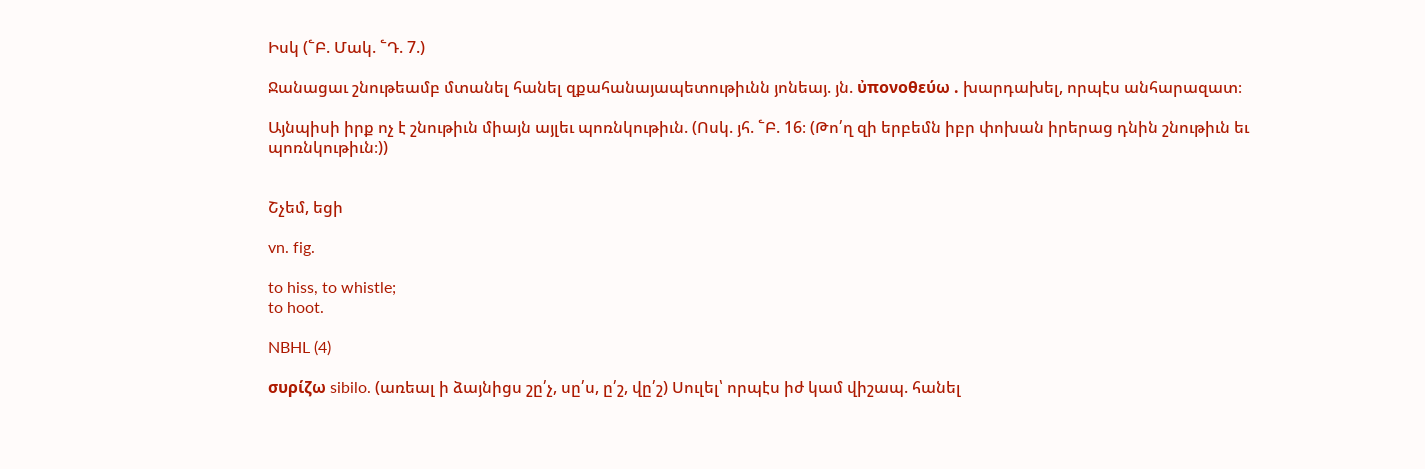Իսկ (՟Բ. Մակ. ՟Դ. 7.)

Ջանացաւ շնութեամբ մտանել հանել զքահանայապետութիւնն յոնեայ. յն. ὐπονοθεύω . խարդախել, որպէս անհարազատ։

Այնպիսի իրք ոչ է շնութիւն միայն այլեւ պոռնկութիւն. (Ոսկ. յհ. ՟Բ. 16։ (Թո՛ղ զի երբեմն իբր փոխան իրերաց դնին շնութիւն եւ պոռնկութիւն։))


Շչեմ, եցի

vn. fig.

to hiss, to whistle;
to hoot.

NBHL (4)

συρίζω sibilo. (առեալ ի ձայնիցս շը՛չ, սը՛ս, ը՛շ, վը՛շ) Սուլել՝ որպէս իժ կամ վիշապ. հանել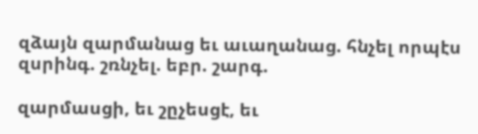զձայն զարմանաց եւ աւաղանաց. հնչել որպէս զսրինգ. շռնչել. եբր. շարգ.

զարմասցի, եւ շըչեսցէ, եւ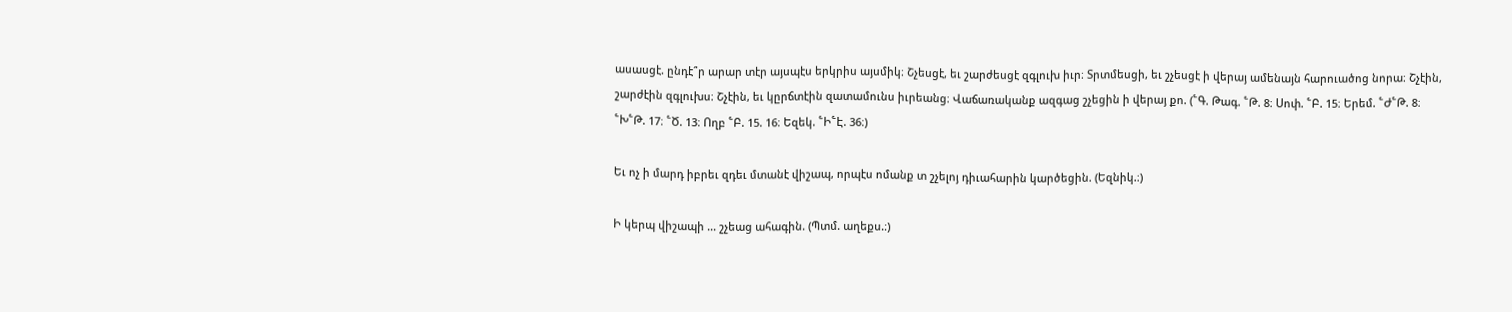ասասցէ. ընդէ՞ր արար տէր այսպէս երկրիս այսմիկ։ Շչեսցէ, եւ շարժեսցէ զգլուխ իւր։ Տրտմեսցի, եւ շչեսցէ ի վերայ ամենայն հարուածոց նորա։ Շչէին, շարժէին զգլուխս։ Շչէին, եւ կըրճտէին զատամունս իւրեանց։ Վաճառականք ազգաց շչեցին ի վերայ քո. (՟Գ. Թագ. ՟Թ. 8։ Սոփ. ՟Բ. 15։ Երեմ. ՟Ժ՟Թ. 8։ ՟Խ՟Թ. 17։ ՟Ծ. 13։ Ողբ ՟Բ. 15. 16։ Եզեկ. ՟Ի՟Է. 36։)

Եւ ոչ ի մարդ իբրեւ զդեւ մտանէ վիշապ, որպէս ոմանք տ շչելոյ դիւահարին կարծեցին. (Եզնիկ.։)

Ի կերպ վիշապի ... շչեաց ահագին. (Պտմ. աղեքս.։)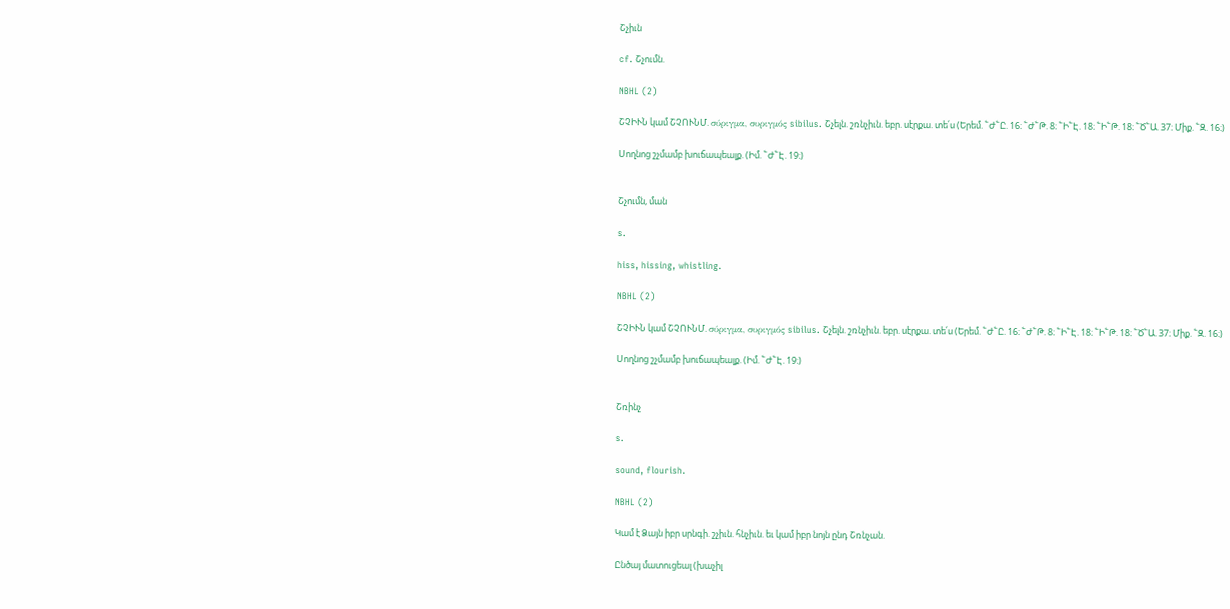Շչիւն

cf. Շչումն.

NBHL (2)

ՇՉԻՒՆ կամ ՇՉՈՒՆՄ. σύριγμα, συριγμός sibilus. Շչելն. շռնչիւն. եբր. սէրքա. տե՛ս (Երեմ. ՟Ժ՟Ը. 16։ ՟Ժ՟Թ. 8։ ՟Ի՟Է. 18։ ՟Ի՟Թ. 18։ ՟Ծ՟Ա. 37։ Միք. ՟Զ. 16։)

Սողնոց շչմամբ խուճապեալք. (Իմ. ՟Ժ՟Է. 19։)


Շչումն, ման

s.

hiss, hissing, whistling.

NBHL (2)

ՇՉԻՒՆ կամ ՇՉՈՒՆՄ. σύριγμα, συριγμός sibilus. Շչելն. շռնչիւն. եբր. սէրքա. տե՛ս (Երեմ. ՟Ժ՟Ը. 16։ ՟Ժ՟Թ. 8։ ՟Ի՟Է. 18։ ՟Ի՟Թ. 18։ ՟Ծ՟Ա. 37։ Միք. ՟Զ. 16։)

Սողնոց շչմամբ խուճապեալք. (Իմ. ՟Ժ՟Է. 19։)


Շռինչ

s.

sound, flourish.

NBHL (2)

Կամ է Ձայն իբր սրնգի. շչիւն. հնչիւն. եւ կամ իբր նոյն ընդ Շռնչան.

Ընծայ մատուցեալ (խաչիլ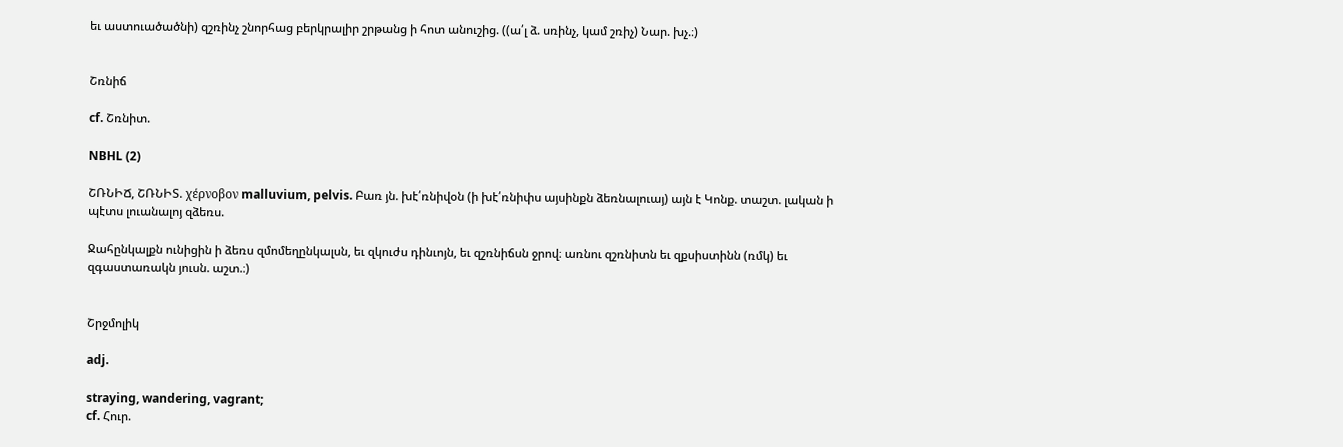եւ աստուածածնի) զշռինչ շնորհաց բերկրալիր շրթանց ի հոտ անուշից. ((ա՛լ ձ. սռինչ, կամ շռիչ) Նար. խչ.։)


Շռնիճ

cf. Շռնիտ.

NBHL (2)

ՇՌՆԻՃ, ՇՌՆԻՏ. χέρνοβον malluvium, pelvis. Բառ յն. խէ՛ռնիվօն (ի խէ՛ռնիփս այսինքն ձեռնալուայ) այն է Կոնք. տաշտ. լական ի պէտս լուանալոյ զձեռս.

Ջահընկալքն ունիցին ի ձեռս զմոմեղընկալսն, եւ զկուժս դինւոյն, եւ զշռնիճսն ջրով։ առնու զշռնիտն եւ զքսիստինն (ռմկ) եւ զգաստառակն յուսն. աշտ.։)


Շրջմոլիկ

adj.

straying, wandering, vagrant;
cf. Հուր.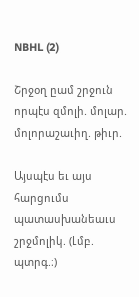NBHL (2)

Շրջօղ ըամ շրջուն որպէս զմոլի. մոլար. մոլորաշաւիղ. թիւր.

Այսպէս եւ այս հարցումս պատասխանեաւս շրջմոլիկ. (Լմբ. պտրգ.։)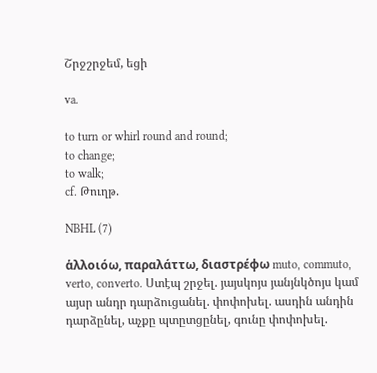Շրջշրջեմ, եցի

va.

to turn or whirl round and round;
to change;
to walk;
cf. Թուղթ.

NBHL (7)

ἁλλοιόω, παραλάττω, διαστρέφω muto, commuto, verto, converto. Ստէպ շրջել. յայսկոյս յանյնկծոյս կամ այսր անդր դարձուցանել. փոփոխել. ասդին անդին դարձընել, աչքը պտըտցընել, գունը փոփոխել.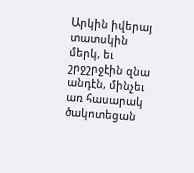Արկին իվերայ տատսկին մերկ, եւ շրջշրջէին զնա անդէն, մինչեւ առ հասարակ ծակոտեցան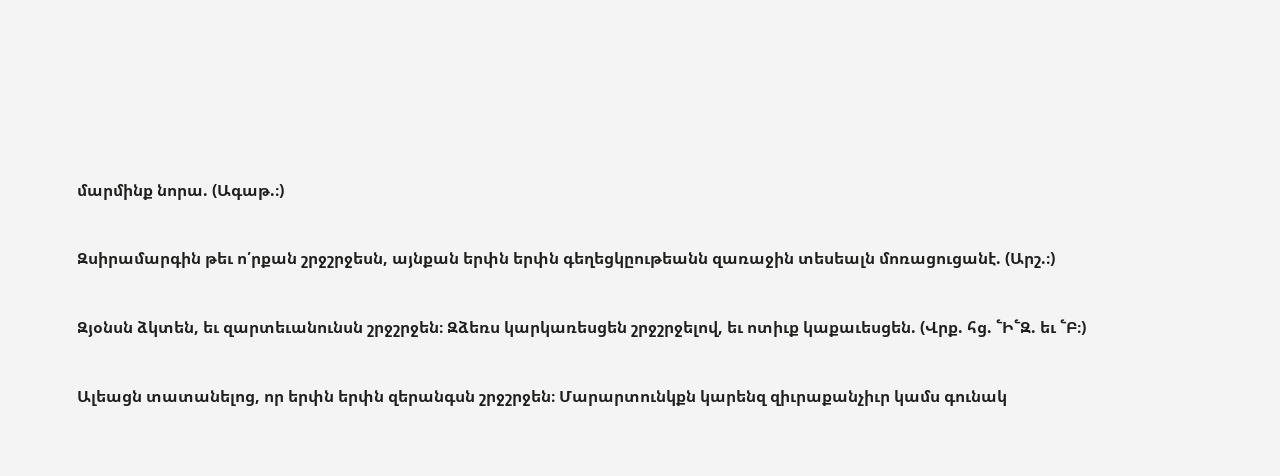մարմինք նորա. (Ագաթ.։)

Զսիրամարգին թեւ ո՛րքան շրջշրջեսն, այնքան երփն երփն գեղեցկըութեանն զառաջին տեսեալն մոռացուցանէ. (Արշ.։)

Զյօնսն ձկտեն, եւ զարտեւանունսն շրջշրջեն։ Զձեռս կարկառեսցեն շրջշրջելով, եւ ոտիւք կաքաւեսցեն. (Վրք. հց. ՟Ի՟Զ. եւ ՟Բ։)

Ալեացն տատանելոց, որ երփն երփն զերանգսն շրջշրջեն։ Մարարտունկքն կարենզ զիւրաքանչիւր կամս գունակ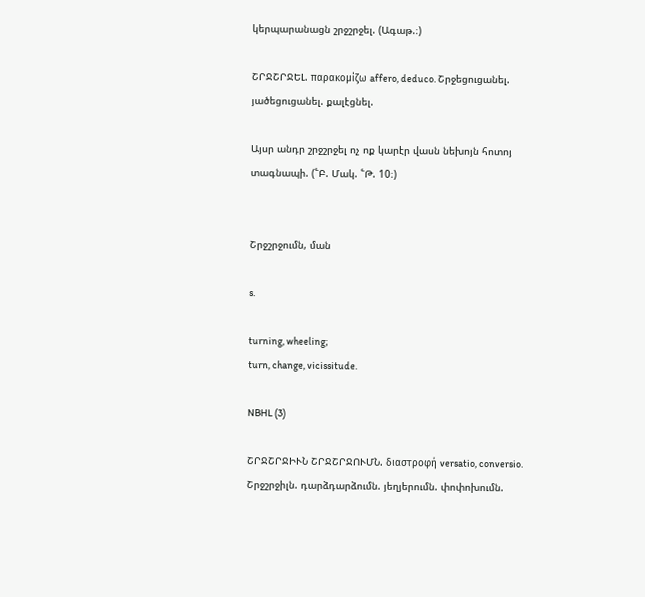կերպարանացն շրջշրջել. (Ագաթ.։)

ՇՐՋՇՐՋԵԼ. παρακομίζω affero, deduco. Շրջեցուցանել. յածեցուցանել. քալէցնել.

Այսր անդր շրջշրջել ոչ ոք կարէր վասն նեխոյն հոտոյ տագնապի. (՟Բ. Մակ. ՟Թ. 10։)


Շրջշրջումն, ման

s.

turning, wheeling;
turn, change, vicissitude.

NBHL (3)

ՇՐՋՇՐՋԻՒՆ ՇՐՋՇՐՋՈՒՄՆ. διαστροφή versatio, conversio. Շրջշրջիլն. դարձդարձումն. յեղյերումն. փոփոխումն.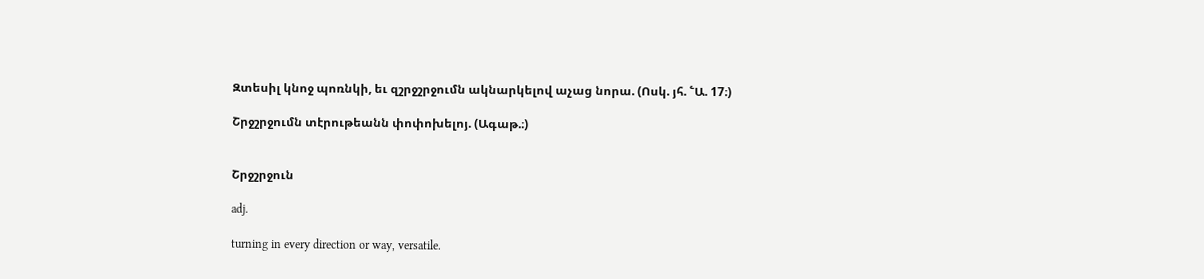Զտեսիլ կնոջ պոռնկի, եւ զշրջշրջումն ակնարկելով աչաց նորա. (Ոսկ. յհ. ՟Ա. 17։)

Շրջշրջումն տէրութեանն փոփոխելոյ. (Ագաթ.։)


Շրջշրջուն

adj.

turning in every direction or way, versatile.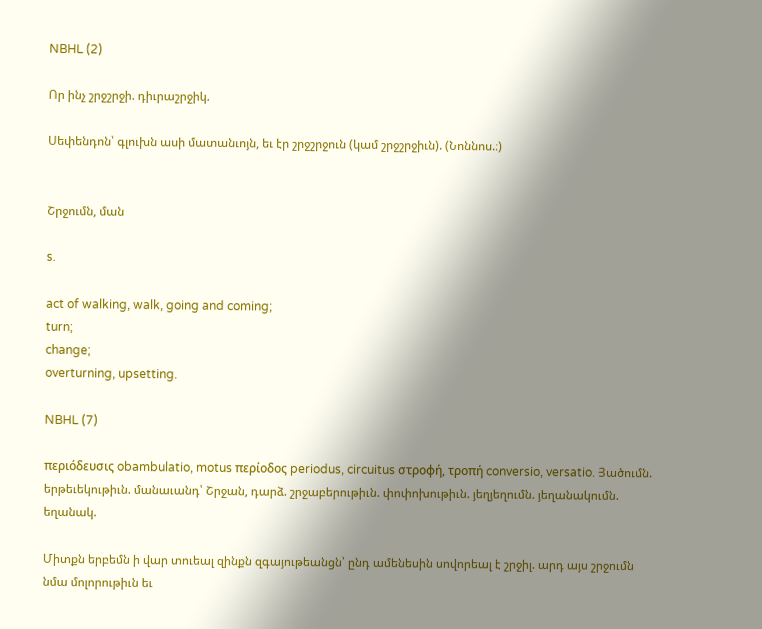NBHL (2)

Որ ինչ շրջշրջի. դիւրաշրջիկ.

Սեփենդոն՝ գլուխն ասի մատանւոյն, եւ էր շրջշրջուն (կամ շրջշրջիւն). (Նոննոս.։)


Շրջումն, ման

s.

act of walking, walk, going and coming;
turn;
change;
overturning, upsetting.

NBHL (7)

περιόδευσις obambulatio, motus περίοδος periodus, circuitus στροφή, τροπή conversio, versatio. Յածումն. երթեւեկութիւն. մանաւանդ՝ Շրջան, դարձ. շրջաբերութիւն. փոփոխութիւն. յեղյեղումն. յեղանակումն. եղանակ.

Միտքն երբեմն ի վար տուեալ զինքն զգայութեանցն՝ ընդ ամենեսին սովորեալ է շրջիլ. արդ այս շրջումն նմա մոլորութիւն եւ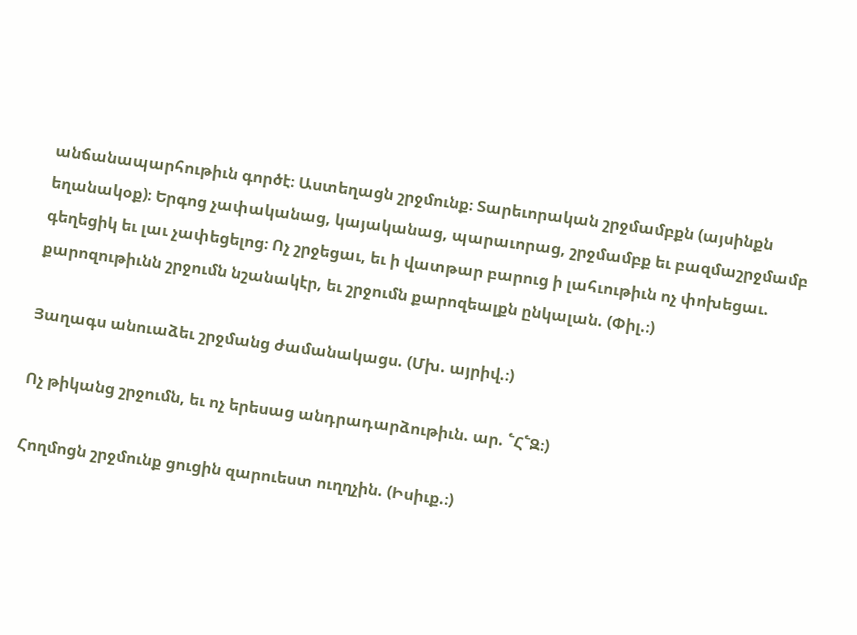անճանապարհութիւն գործէ։ Աստեղացն շրջմունք։ Տարեւորական շրջմամբքն (այսինքն եղանակօք)։ Երգոց չափականաց, կայականաց, պարաւորաց, շրջմամբք եւ բազմաշրջմամբ գեղեցիկ եւ լաւ չափեցելոց։ Ոչ շրջեցաւ, եւ ի վատթար բարուց ի լահւութիւն ոչ փոխեցաւ. քարոզութիւնն շրջումն նշանակէր, եւ շրջումն քարոզեալքն ընկալան. (Փիլ.։)

Յաղագս անուաձեւ շրջմանց ժամանակացս. (Մխ. այրիվ.։)

Ոչ թիկանց շրջումն, եւ ոչ երեսաց անդրադարձութիւն. ար. ՟Հ՟Զ։)

Հողմոցն շրջմունք ցուցին զարուեստ ուղղչին. (Իսիւք.։)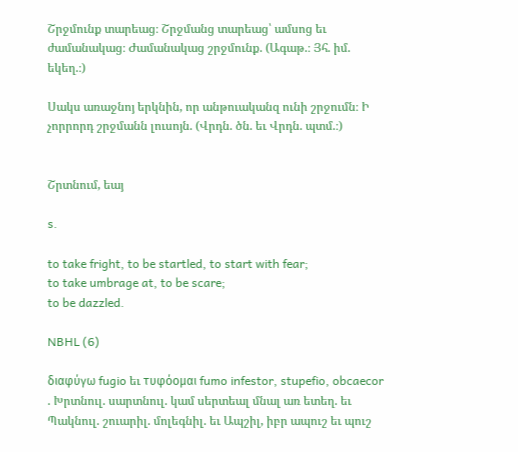Շրջմունք տարեաց։ Շրջմանց տարեաց՝ ամսոց եւ ժամանակաց։ Ժամանակաց շրջմունք. (Ագաթ.։ Յհ. իմ. եկեղ.։)

Սակս առաջնոյ երկնին, որ անթուականզ ունի շրջումն։ Ի չորրորդ շրջմանն լուսոյն. (Վրդն. ծն. եւ Վրդն. պտմ.։)


Շրտնում, եայ

s.

to take fright, to be startled, to start with fear;
to take umbrage at, to be scare;
to be dazzled.

NBHL (6)

διαφύγω fugio եւ τυφόομαι fumo infestor, stupefio, obcaecor . Խրտնուլ. սարտնուլ. կամ սերտեալ մնալ առ ետեղ. եւ Պակնուլ. շուարիլ. մոլեգնիլ. եւ Ապշիլ, իբր ապուշ եւ պուշ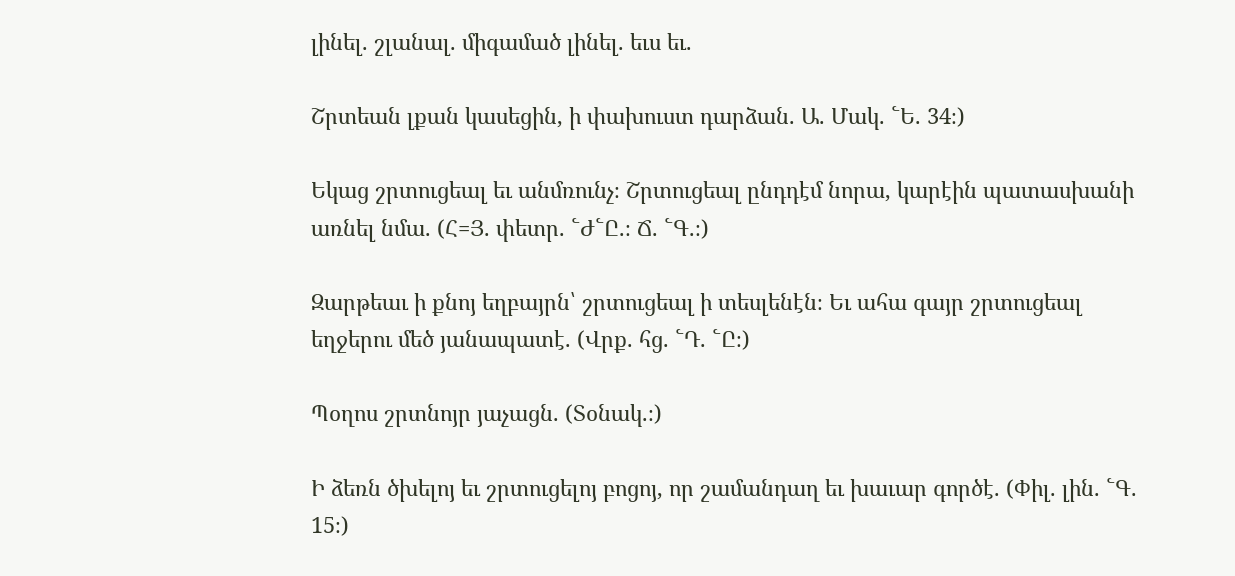լինել. շլանալ. միգամած լինել. եւս եւ.

Շրտեան լքան կասեցին, ի փախուստ դարձան. Ա. Մակ. ՟Ե. 34։)

Եկաց շրտուցեալ եւ անմռունչ։ Շրտուցեալ ընդդէմ նորա, կարէին պատասխանի առնել նմա. (Հ=Յ. փետր. ՟Ժ՟Ը.։ Ճ. ՟Գ.։)

Զարթեաւ ի քնոյ եղբայրն՝ շրտուցեալ ի տեսլենէն։ Եւ ահա գայր շրտուցեալ եղջերու մեծ յանապատէ. (Վրք. հց. ՟Դ. ՟Ը։)

Պօղոս շրտնոյր յաչացն. (Տօնակ.։)

Ի ձեռն ծխելոյ եւ շրտուցելոյ բոցոյ, որ շամանդաղ եւ խաւար գործէ. (Փիլ. լին. ՟Գ. 15։)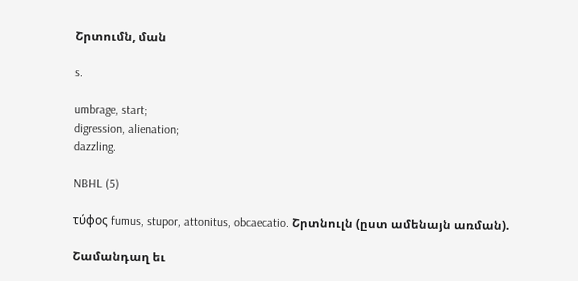Շրտումն, ման

s.

umbrage, start;
digression, alienation;
dazzling.

NBHL (5)

τύφος fumus, stupor, attonitus, obcaecatio. Շրտնուլն (ըստ ամենայն առման).

Շամանդաղ եւ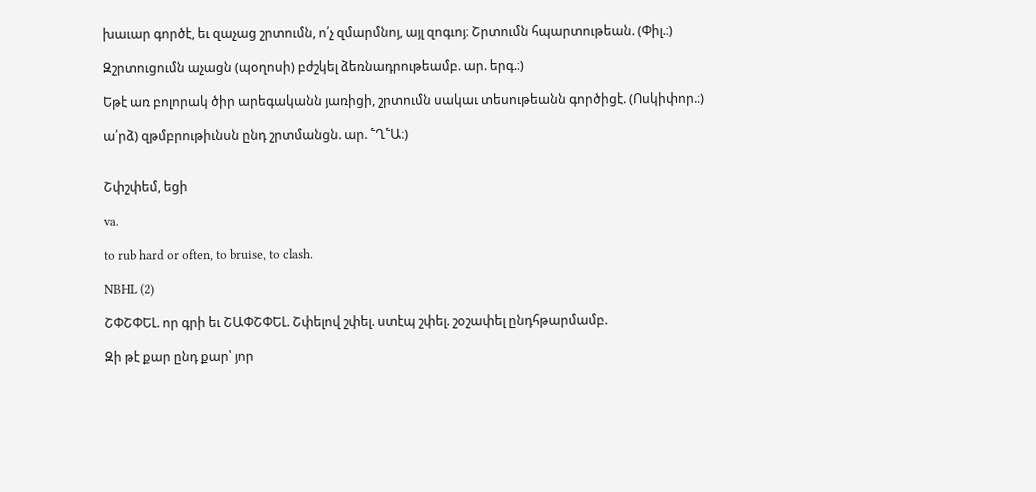խաւար գործէ, եւ զաչաց շրտումն, ո՛չ զմարմնոյ, այլ զոգւոյ։ Շրտումն հպարտութեան. (Փիլ.։)

Զշրտուցումն աչացն (պօղոսի) բժշկել ձեռնադրութեամբ. ար. երգ.։)

Եթէ առ բոլորակ ծիր արեգականն յառիցի, շրտումն սակաւ տեսութեանն գործիցէ. (Ոսկիփոր.։)

ա՛րձ) զթմբրութիւնսն ընդ շրտմանցն. ար. ՟Ղ՟Ա։)


Շփշփեմ, եցի

va.

to rub hard or often, to bruise, to clash.

NBHL (2)

ՇՓՇՓԵԼ. որ գրի եւ ՇԱՓՇՓԵԼ. Շփելով շփել. ստէպ շփել. շօշափել ընդհթարմամբ.

Զի թէ քար ընդ քար՝ յոր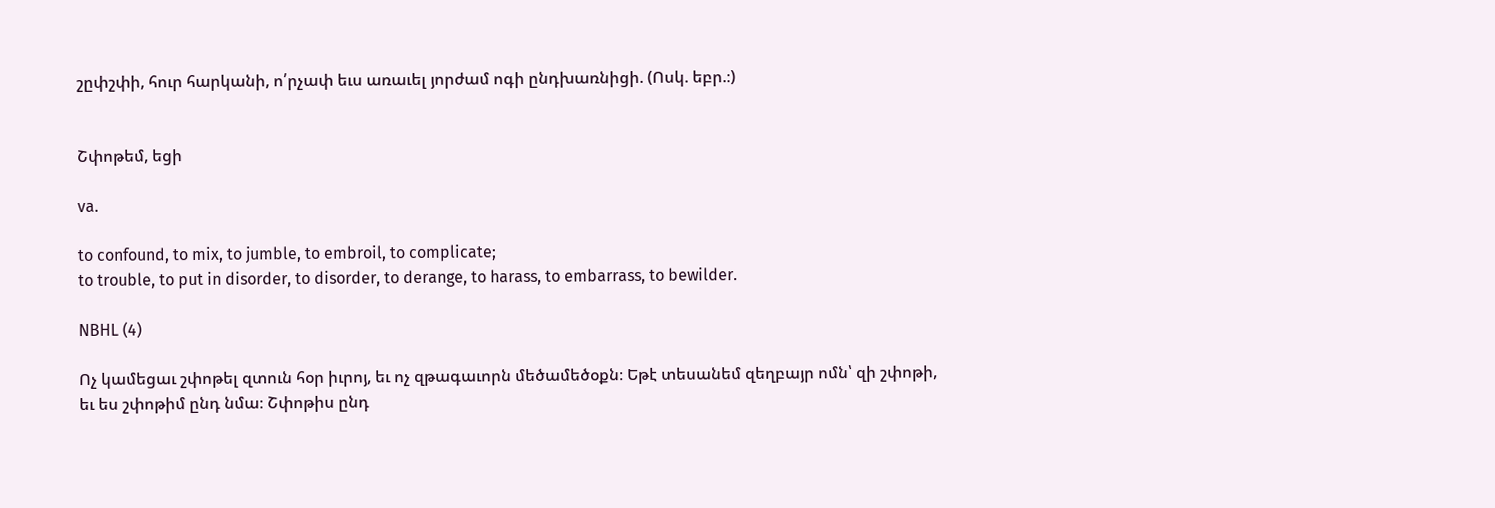շըփշփի, հուր հարկանի, ո՛րչափ եւս առաւել յորժամ ոգի ընդխառնիցի. (Ոսկ. եբր.։)


Շփոթեմ, եցի

va.

to confound, to mix, to jumble, to embroil, to complicate;
to trouble, to put in disorder, to disorder, to derange, to harass, to embarrass, to bewilder.

NBHL (4)

Ոչ կամեցաւ շփոթել զտուն հօր իւրոյ, եւ ոչ զթագաւորն մեծամեծօքն։ Եթէ տեսանեմ զեղբայր ոմն՝ զի շփոթի, եւ ես շփոթիմ ընդ նմա։ Շփոթիս ընդ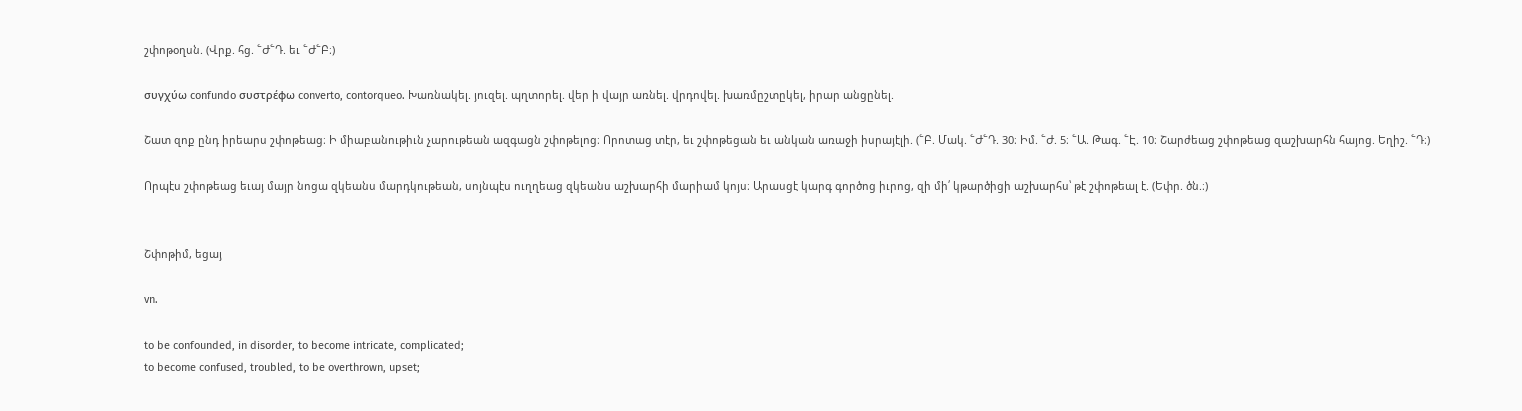շփոթօղսն. (Վրք. հց. ՟Ժ՟Դ. եւ ՟Ժ՟Բ։)

συγχύω confundo συστρέφω converto, contorqueo. Խառնակել. յուզել. պղտորել. վեր ի վայր առնել. վրդովել. խառմըշտըկել, իրար անցընել.

Շատ զոք ընդ իրեարս շփոթեաց։ Ի միաբանութիւն չարութեան ազգացն շփոթելոց։ Որոտաց տէր, եւ շփոթեցան եւ անկան առաջի իսրայէլի. (՟Բ. Մակ. ՟Ժ՟Դ. 30։ Իմ. ՟Ժ. 5։ ՟Ա. Թագ. ՟Է. 10։ Շարժեաց շփոթեաց զաշխարհն հայոց. Եղիշ. ՟Դ։)

Որպէս շփոթեաց եւայ մայր նոցա զկեանս մարդկութեան, սոյնպէս ուղղեաց զկեանս աշխարհի մարիամ կոյս։ Արասցէ կարգ գործոց իւրոց, զի մի՛ կթարծիցի աշխարհս՝ թէ շփոթեալ է. (Եփր. ծն.։)


Շփոթիմ, եցայ

vn.

to be confounded, in disorder, to become intricate, complicated;
to become confused, troubled, to be overthrown, upset;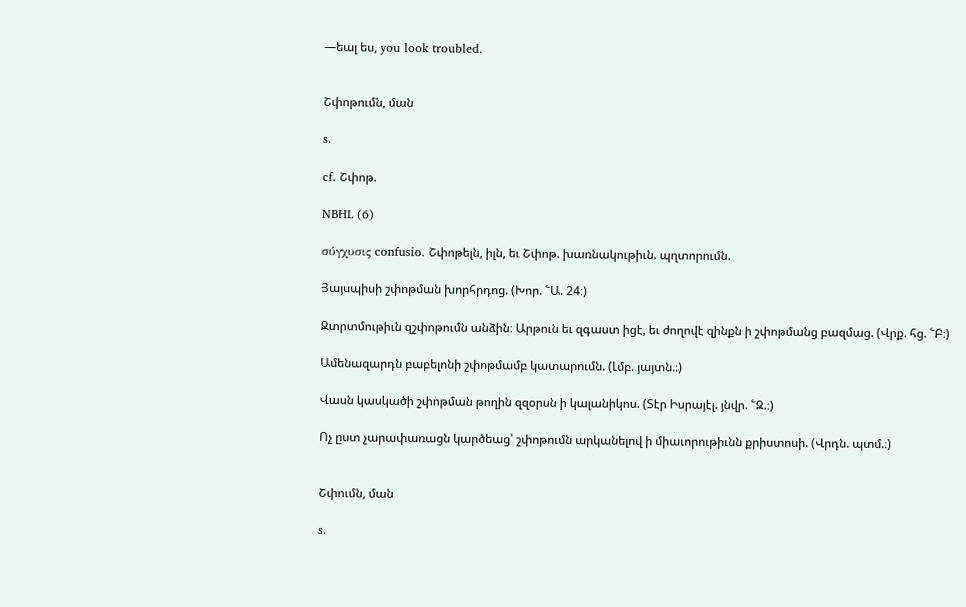—եալ ես, you look troubled.


Շփոթումն, ման

s.

cf. Շփոթ.

NBHL (6)

σύγχυσις confusio. Շփոթելն, իլն, եւ Շփոթ. խառնակութիւն. պղտորումն.

Յայսպիսի շփոթման խորհրդոց. (Խոր. ՟Ա. 24։)

Զտրտմութիւն զշփոթումն անձին։ Արթուն եւ զգաստ իցէ, եւ ժողովէ զինքն ի շփոթմանց բազմաց. (Վրք. հց. ՟Բ։)

Ամենազարդն բաբելոնի շփոթմամբ կատարումն. (Լմբ. յայտն.։)

Վասն կասկածի շփոթման թողին զզօրսն ի կալանիկոս. (Տէր Իսրայէլ. յնվր. ՟Զ.։)

Ոչ ըստ չարափառացն կարծեաց՝ շփոթումն արկանելով ի միաւորութիւնն քրիստոսի. (Վրդն. պտմ.։)


Շփումն, ման

s.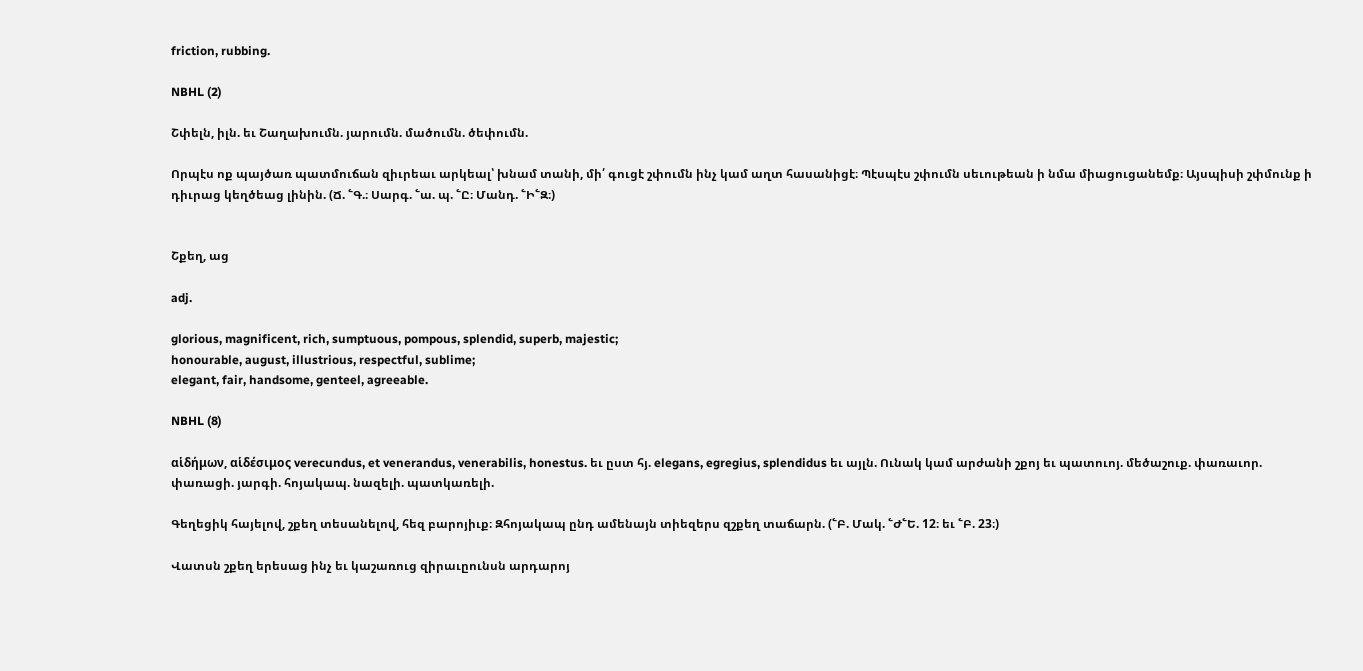friction, rubbing.

NBHL (2)

Շփելն, իլն. եւ Շաղախումն. յարումն. մածումն. ծեփումն.

Որպէս ոք պայծառ պատմուճան զիւրեաւ արկեալ՝ խնամ տանի, մի՛ գուցէ շփումն ինչ կամ աղտ հասանիցէ։ Պէսպէս շփումն սեւութեան ի նմա միացուցանեմք։ Այսպիսի շփմունք ի դիւրաց կեղծեաց լինին. (Ճ. ՟Գ.։ Սարգ. ՟ա. պ. ՟Ը։ Մանդ. ՟Ի՟Զ։)


Շքեղ, աց

adj.

glorious, magnificent, rich, sumptuous, pompous, splendid, superb, majestic;
honourable, august, illustrious, respectful, sublime;
elegant, fair, handsome, genteel, agreeable.

NBHL (8)

αἱδήμων, αἱδέσιμος verecundus, et venerandus, venerabilis, honestus. եւ ըստ հյ. elegans, egregius, splendidus եւ այլն. Ունակ կամ արժանի շքոյ եւ պատուոյ. մեծաշուք. փառաւոր. փառացի. յարգի. հոյակապ. նազելի. պատկառելի.

Գեղեցիկ հայելով, շքեղ տեսանելով, հեզ բարոյիւք։ Զհոյակապ ընդ ամենայն տիեզերս զշքեղ տաճարն. (՟Բ. Մակ. ՟Ժ՟Ե. 12։ եւ ՟Բ. 23։)

Վատսն շքեղ երեսաց ինչ եւ կաշառուց զիրաւըունսն արդարոյ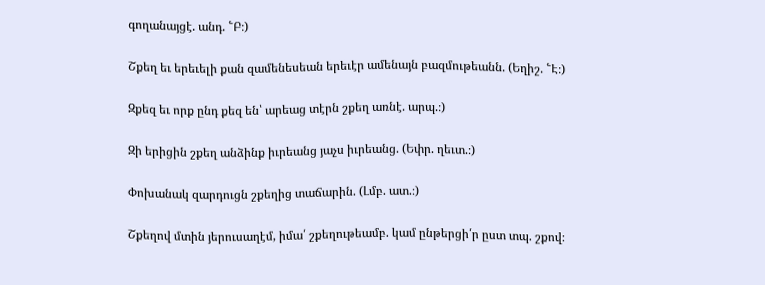գողանայցէ. անդ. ՟Բ։)

Շքեղ եւ երեւելի քան զամենեսեան երեւէր ամենայն բազմութեանն. (Եղիշ. ՟Է։)

Զքեզ եւ որք ընդ քեզ են՝ արեաց տէրն շքեղ առնէ. արպ.։)

Զի երիցին շքեղ անձինք իւրեանց յաչս իւրեանց. (Եփր. ղեւտ.։)

Փոխանակ զարդուցն շքեղից տաճարին. (Լմբ. ատ.։)

Շքեղով մտին յերուսաղէմ, իմա՛ շքեղութեամբ. կամ ընթերցի՛ր ըստ տպ. շքով։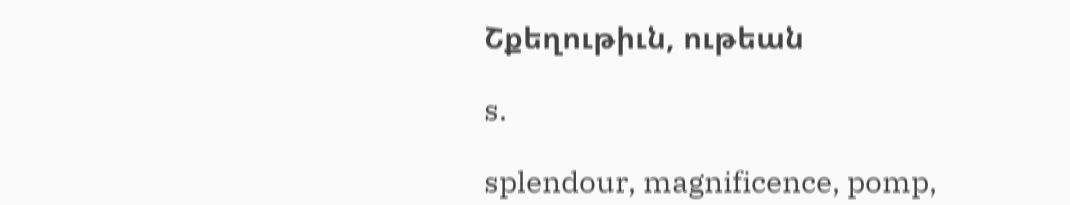Շքեղութիւն, ութեան

s.

splendour, magnificence, pomp,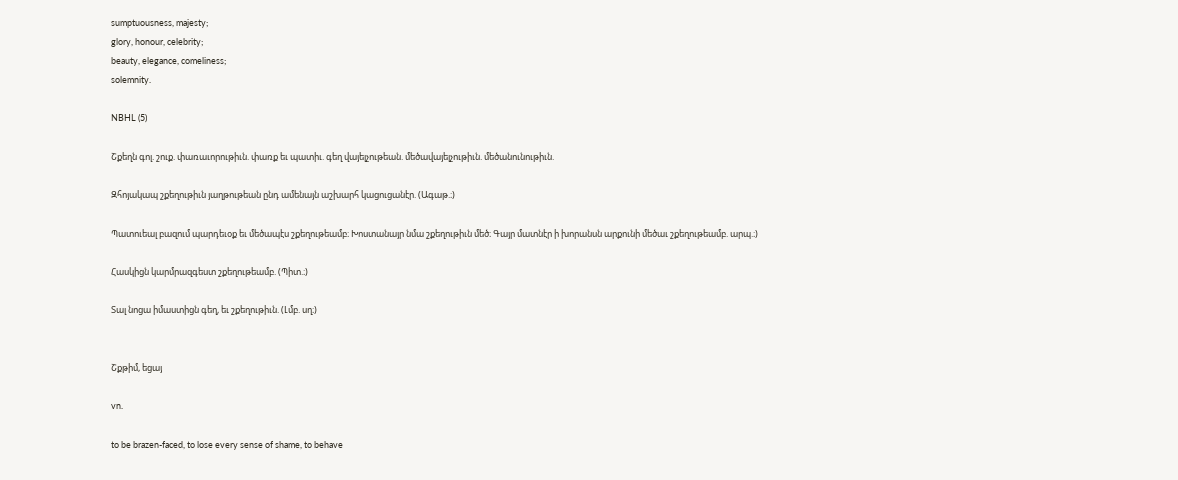sumptuousness, majesty;
glory, honour, celebrity;
beauty, elegance, comeliness;
solemnity.

NBHL (5)

Շքեղն գոլ. շուք. փառաւորութիւն. փառք եւ պատիւ. գեղ վայելչութեան. մեծավայելչութիւն. մեծանունութիւն.

Զհոյակապ շքեղութիւն յաղթութեան ընդ ամենայն աշխարհ կացուցանէր. (Ագաթ.։)

Պատուեալ բազում պարդեւօք եւ մեծապէս շքեղութեամբ։ Խոստանայր նմա շքեղութիւն մեծ։ Գայր մատնէր ի խորանսն արքունի մեծաւ շքեղութեամբ. արպ.։)

Հասկիցն կարմրազգեստ շքեղութեամբ. (Պիտ.։)

Տալ նոցա իմաստիցն գեղ, եւ շքեղութիւն. (Լմբ. սղ։)


Շքթիմ, եցայ

vn.

to be brazen-faced, to lose every sense of shame, to behave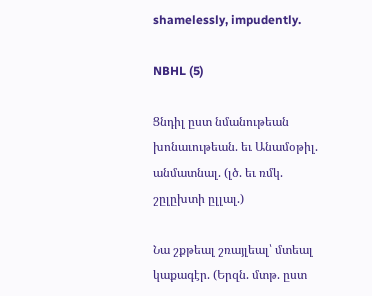shamelessly, impudently.

NBHL (5)

Ցնդիլ ըստ նմանութեան խոնաւութեան. եւ Անամօթիլ. անմատնալ. (լծ. եւ ռմկ. շըլըխտի ըլլալ.)

Նա շքթեալ շռայլեալ՝ մտեալ կաքագէր. (Երզն. մտթ. ըստ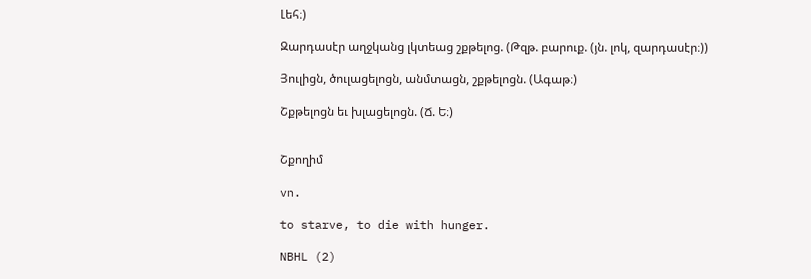Լեհ։)

Զարդասէր աղջկանց լկտեաց շքթելոց. (Թզթ. բարուք. (յն. լոկ, զարդասէր։))

Յուլիցն, ծուլացելոցն, անմտացն, շքթելոցն. (Ագաթ։)

Շքթելոցն եւ խլացելոցն. (Ճ. Ե։)


Շքողիմ

vn.

to starve, to die with hunger.

NBHL (2)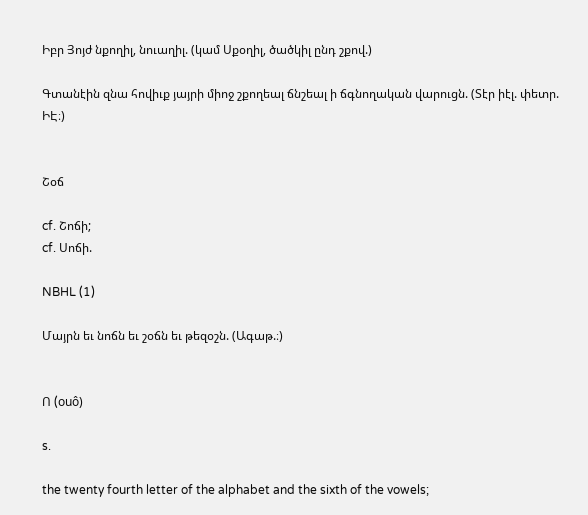Իբր Յոյժ նքողիլ, նուաղիլ. (կամ Սքօղիլ, ծածկիլ ընդ շքով.)

Գտանէին զնա հովիւք յայրի միոջ շքողեալ ճնշեալ ի ճգնողական վարուցն. (Տէր իէլ. փետր. ԻԷ։)


Շօճ

cf. Շոճի;
cf. Սոճի.

NBHL (1)

Մայրն եւ նոճն եւ շօճն եւ թեզօշն. (Ագաթ.։)


Ո (ouô)

s.

the twenty fourth letter of the alphabet and the sixth of the vowels;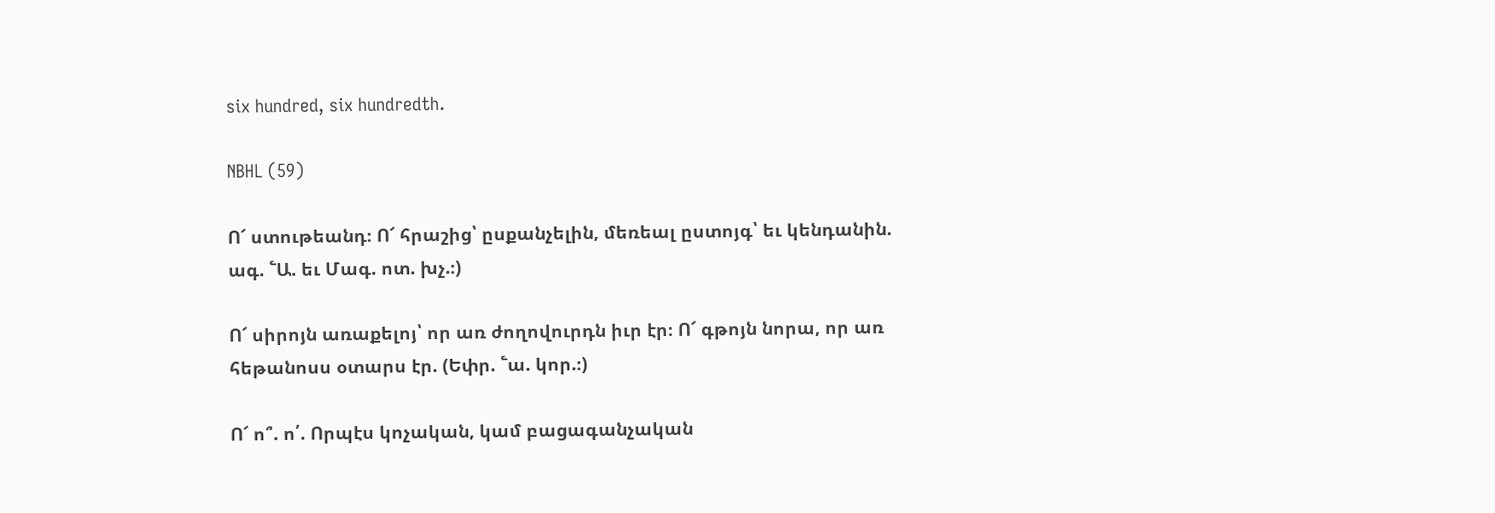six hundred, six hundredth.

NBHL (59)

Ո՜ ստութեանդ։ Ո՜ հրաշից՝ ըսքանչելին, մեռեալ ըստոյգ՝ եւ կենդանին. ագ. ՟Ա. եւ Մագ. ոտ. խչ.։)

Ո՜ սիրոյն առաքելոյ՝ որ առ ժողովուրդն իւր էր։ Ո՜ գթոյն նորա, որ առ հեթանոսս օտարս էր. (Եփր. ՟ա. կոր.։)

Ո՜ ո՞. ո՛. Որպէս կոչական, կամ բացագանչական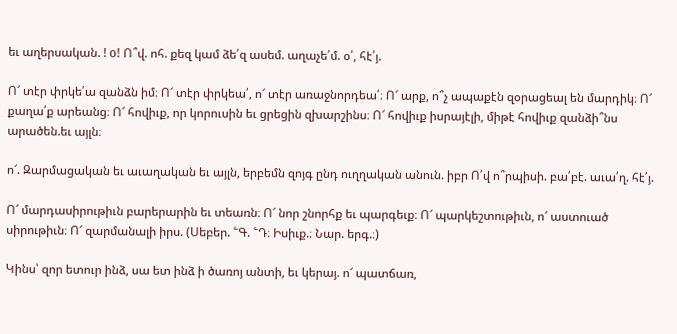եւ աղերսական. ! o! Ո՞վ. ոհ. քեզ կամ ձե՛զ ասեմ. աղաչե՛մ. օ՛, հէ՛յ.

Ո՜ տէր փրկե՛ա զանձն իմ։ Ո՜ տէր փրկեա՛, ո՜ տէր առաջնորդեա՛։ Ո՜ արք, ո՞չ ապաքէն զօրացեալ են մարդիկ։ Ո՜ քաղա՛ք արեանց։ Ո՜ հովիւք, որ կորուսին եւ ցրեցին զխարշինս։ Ո՜ հովիւք իսրայէլի, միթէ հովիւք զանձի՞նս արածեն.եւ այլն։

ո՜. Զարմացական եւ աւաղական եւ այլն, երբեմն զոյգ ընդ ուղղական անուն. իբր Ո՛վ ո՞րպիսի. բա՛բէ. աւա՛ղ. հէ՛յ.

Ո՜ մարդասիրութիւն բարերարին եւ տեառն։ Ո՜ նոր շնորհք եւ պարգեւք։ Ո՜ պարկեշտութիւն, ո՜ աստուած սիրութիւն։ Ո՜ զարմանալի իրս. (Սեբեր. ՟Գ. ՟Դ։ Իսիւք.։ Նար. երգ.։)

Կինս՝ զոր ետուր ինձ, սա ետ ինձ ի ծառոյ անտի, եւ կերայ. ո՜ պատճառ,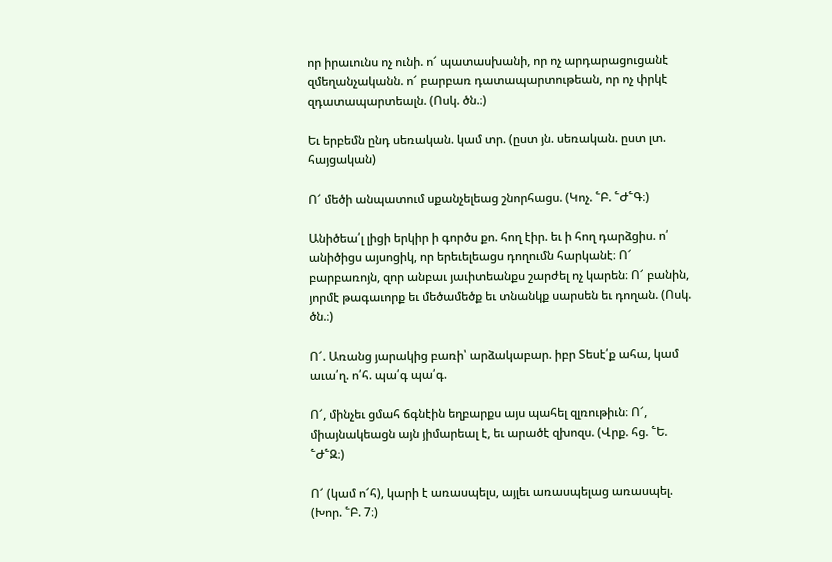որ իրաւունս ոչ ունի. ո՜ պատասխանի, որ ոչ արդարացուցանէ զմեղանչականն. ո՜ բարբառ դատապարտութեան, որ ոչ փրկէ զդատապարտեալն. (Ոսկ. ծն.։)

Եւ երբեմն ընդ սեռական. կամ տր. (ըստ յն. սեռական. ըստ լտ. հայցական)

Ո՜ մեծի անպատում սքանչելեաց շնորհացս. (Կոչ. ՟Բ. ՟Ժ՟Գ։)

Անիծեա՛լ լիցի երկիր ի գործս քո. հող էիր. եւ ի հող դարձցիս. ո՛ անիծիցս այսոցիկ, որ երեւելեացս դողումն հարկանէ։ Ո՜ բարբառոյն, զոր անբաւ յաւիտեանքս շարժել ոչ կարեն։ Ո՜ բանին, յորմէ թագաւորք եւ մեծամեծք եւ տնանկք սարսեն եւ դողան. (Ոսկ. ծն.։)

Ո՜. Առանց յարակից բառի՝ արձակաբար. իբր Տեսէ՛ք ահա, կամ աւա՛ղ. ո՛հ. պա՛գ պա՛գ.

Ո՜, մինչեւ ցմահ ճգնէին եղբարքս այս պահել զլռութիւն։ Ո՜, միայնակեացն այն յիմարեալ է, եւ արածէ զխոզս. (Վրք. հց. ՟Ե. ՟Ժ՟Զ։)

Ո՜ (կամ ո՜հ), կարի է առասպելս, այլեւ առասպելաց առասպել. (Խոր. ՟Բ. 7։)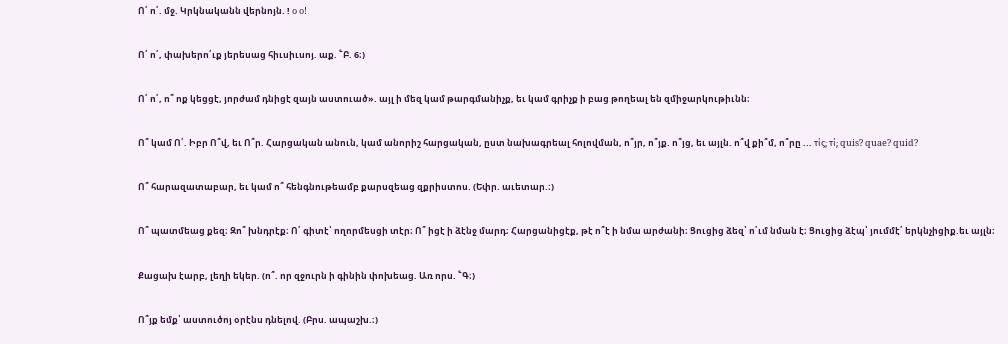Ո՛ ո՛. մջ. Կրկնականն վերնոյն. ! o o!

Ո՛ ո՛, փախերո՛ւք յերեսաց հիւսիւսոյ. աք. ՟Բ. 6։)

Ո՛ ո՛, ո՞ ոք կեցցէ, յորժամ դնիցէ զայն աստուած». այլ ի մեզ կամ թարգմանիչք, եւ կամ գրիչք ի բաց թողեալ են զմիջարկութիւնն։

Ո՞ կամ Ո՛. Իբր Ո՞վ, եւ Ո՞ր. Հարցական անուն, կամ անորիշ հարցական, ըստ նախագրեալ հոլովման, ո՞յր, ո՞յք. ո՞յց, եւ այլն. ո՞վ քի՞մ, ո՞րը ... τίς; τί; quis? quae? quid?

Ո՞ հարազատաբար, եւ կամ ո՞ հենգնութեամբ քարսզեաց զքրիստոս. (Եփր. աւետար.։)

Ո՞ պատմեաց քեզ։ Զո՞ խնդրէք։ Ո՛ գիտէ՝ ողորմեսցի տէր։ Ո՞ իցէ ի ձէնջ մարդ։ Հարցանիցէք, թէ ո՞է ի նմա արժանի։ Ցուցից ձեզ՝ ո՛ւմ նման է։ Ցուցից ձէպ՝ յումմէ՛ երկնչիցիք.եւ այլն։

Քացախ էարբ, լեղի եկեր. (ո՞. որ զջուրն ի գինին փոխեաց. Առ որս. ՟Գ։)

Ո՞յք եմք՝ աստուծոյ օրէնս դնելով. (Բրս. ապաշխ.։)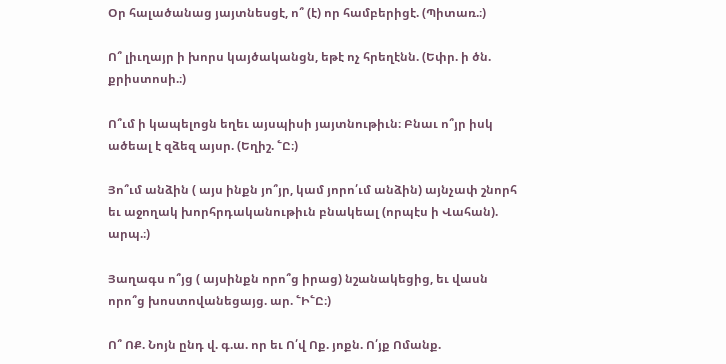Օր հալածանաց յայտնեսցէ, ո՞ (է) որ համբերիցէ. (Պիտառ.։)

Ո՞ լիւղայր ի խորս կայծականցն, եթէ ոչ հրեղէնն. (Եփր. ի ծն. քրիստոսի.։)

Ո՞ւմ ի կապելոցն եղեւ այսպիսի յայտնութիւն։ Բնաւ ո՞յր իսկ ածեալ է զձեզ այսր. (Եղիշ. ՟Ը։)

Յո՞ւմ անձին ( այս ինքն յո՞յր, կամ յորո՛ւմ անձին) այնչափ շնորհ եւ աջողակ խորհրդականութիւն բնակեալ (որպէս ի Վահան). արպ.։)

Յաղագս ո՞յց ( այսինքն որո՞ց իրաց) նշանակեցից, եւ վասն որո՞ց խոստովանեցայց. ար. ՟Ի՟Ը։)

Ո՞ ՈՔ. Նոյն ընդ վ. գ.ա. որ եւ Ո՛վ Ոք. յոքն. Ո՛յք Ոմանք.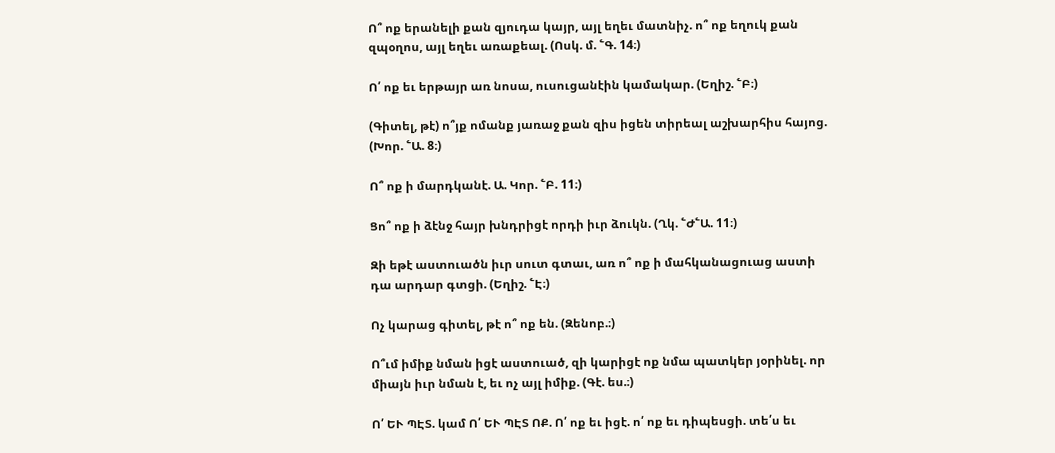Ո՞ ոք երանելի քան զյուդա կայր, այլ եղեւ մատնիչ. ո՞ ոք եղուկ քան զպօղոս, այլ եղեւ առաքեալ. (Ոսկ. մ. ՟Գ. 14։)

Ո՛ ոք եւ երթայր առ նոսա, ուսուցանէին կամակար. (Եղիշ. ՟Բ։)

(Գիտել, թէ) ո՞յք ոմանք յառաջ քան զիս իցեն տիրեալ աշխարհիս հայոց. (Խոր. ՟Ա. 8։)

Ո՞ ոք ի մարդկանէ. Ա. Կոր. ՟Բ. 11։)

Ցո՞ ոք ի ձէնջ հայր խնդրիցէ որդի իւր ձուկն. (Ղկ. ՟Ժ՟Ա. 11։)

Զի եթէ աստուածն իւր սուտ գտաւ, առ ո՞ ոք ի մահկանացուաց աստի դա արդար գտցի. (Եղիշ. ՟Է։)

Ոչ կարաց գիտել, թէ ո՞ ոք են. (Զենոբ.։)

Ո՞ւմ իմիք նման իցէ աստուած, զի կարիցէ ոք նմա պատկեր յօրինել. որ միայն իւր նման է, եւ ոչ այլ իմիք. (Գէ. ես.։)

Ո՛ ԵՒ ՊԷՏ. կամ Ո՛ ԵՒ ՊԷՏ ՈՔ. Ո՛ ոք եւ իցէ. ո՛ ոք եւ դիպեսցի. տե՛ս եւ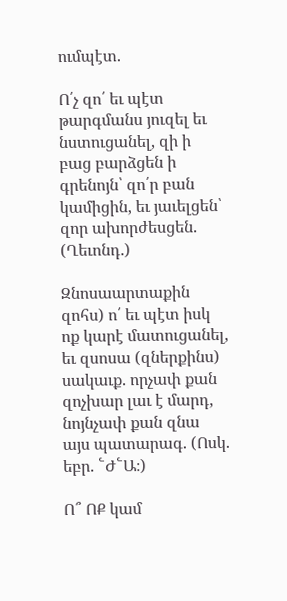ումպէտ.

Ո՛չ զո՛ եւ պէտ թարգմանս յուզել եւ նստուցանել, զի ի բաց բարձցեն ի գրենոյն՝ զո՛ր բան կամիցին, եւ յաւելցեն՝ զոր ախորժեսցեն. (Ղեւոնդ.)

Զնոսաարտաքին զոհս) ո՛ եւ պէտ իսկ ոք կարէ մատուցանել, եւ զսոսա (զներքինս) սակաւք. որչափ քան զոչխար լաւ է մարդ, նոյնչափ քան զնա այս պատարագ. (Ոսկ. եբր. ՟Ժ՟Ա։)

Ո՞ ՈՔ կամ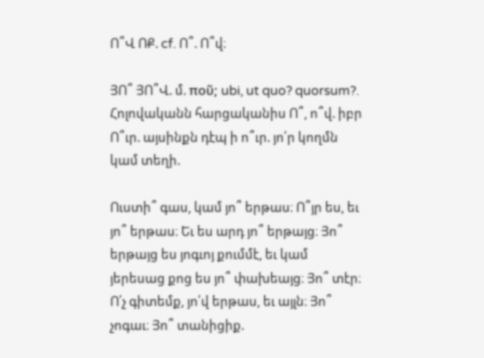Ո՞Վ ՈՔ. cf. Ո՞. Ո՞վ։

ՅՈ՞ ՅՈ՞Վ. մ. ποῦ; ubi, ut quo? quorsum?. Հոլովականն հարցականիս Ո՞, ո՞վ. իբր Ո՞ւր. այսինքն դէպ ի ո՞ւր. յո՛ր կողմն կամ տեղի.

Ուստի՞ գաս, կամ յո՞ երթաս։ Ո՞յր ես, եւ յո՞ երթաս։ Եւ ես արդ յո՞ երթայց։ Յո՞ երթայց ես յոգւոյ քումմէ, եւ կամ յերեսաց քոց ես յո՞ փախեայց։ Յո՞ տէր։ Ո՛չ գիտեմք, յո՛վ երթաս, եւ այլն։ Յո՞ չոգաւ։ Յո՞ տանիցիք.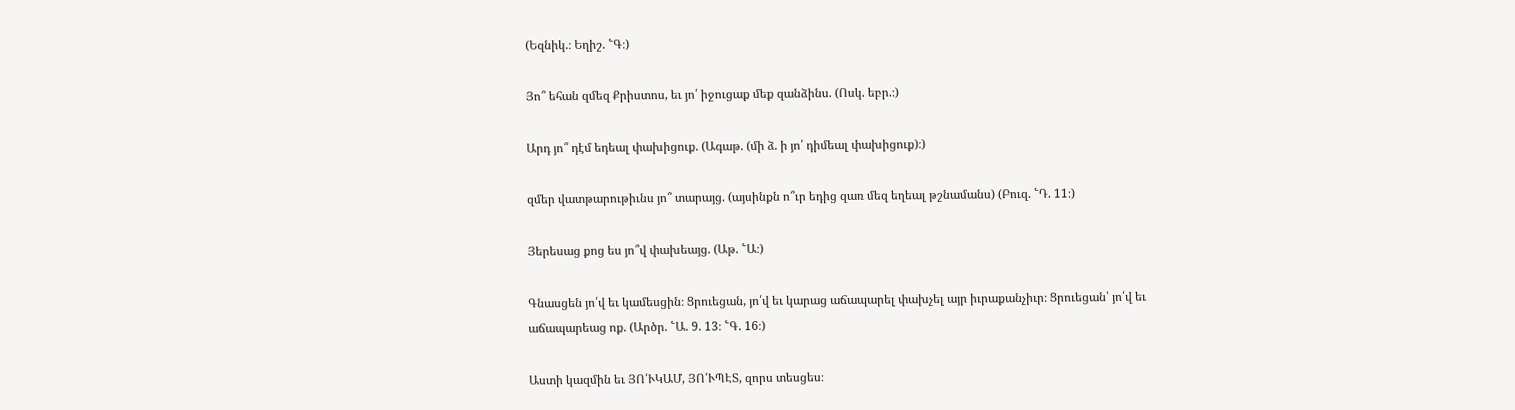(Եզնիկ.։ Եղիշ. ՟Գ։)

Յո՞ եհան զմեզ Քրիստոս, եւ յո՛ իջուցաք մեք զանձինս. (Ոսկ. եբր.։)

Արդ յո՞ դէմ եդեալ փախիցուք. (Ագաթ. (մի ձ. ի յո՛ դիմեալ փախիցուք)։)

զմեր վատթարութիւնս յո՞ տարայց. (այսինքն ո՞ւր եդից զառ մեզ եղեալ թշնամանս) (Բուզ. ՟Դ. 11։)

Յերեսաց քոց ես յո՞վ փախեայց. (Աթ. ՟Ա։)

Գնասցեն յո՛վ եւ կամեսցին։ Ցրուեցան, յո՛վ եւ կարաց աճապարել փախչել այր իւրաքանչիւր։ Ցրուեցան՝ յո՛վ եւ աճապարեաց ոք. (Արծր. ՟Ա. 9. 13։ ՟Գ. 16։)

Աստի կազմին եւ ՅՈ՛ՒԿԱՄ, ՅՈ՛ՒՊԷՏ, զորս տեսցես։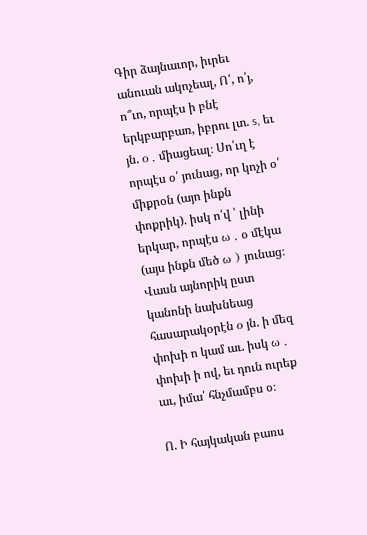Գիր ձայնաւոր, իւրեւ անուան ակոչեալ, Ո՛, ո՛յ, ո՞ւո, որպէս ի բնէ երկբարբառ, իբրու լտ. s, եւ յն. ο , միացեալ։ Սո՛ւղ է որպէս օ՛ յունաց, որ կոչի օ՛ միքրօն (այո ինքն փոքրիկ). իսկ ո՛վ ՝ լինի երկար, որպէս ω , օ մէկա (այս ինքն մեծ ω ) յունաց։ Վասն այնորիկ ըստ կանոնի նախնեաց հասարակօրէն ο յն. ի մեզ փոխի ո կամ աւ. իսկ ω , փոխի ի ով, եւ դուն ուրեք աւ, իմա՛ հնչմամբս օ։

Ո. Ի հայկական բառս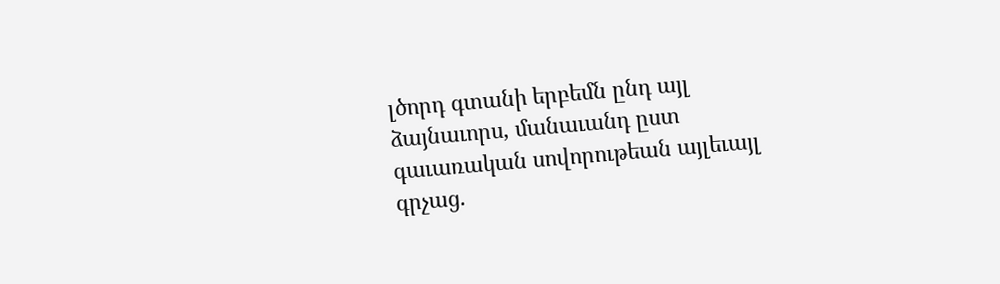լծորդ գտանի երբեմն ընդ այլ ձայնաւորս, մանաւանդ ըստ գաւառական սովորութեան այլեւայլ գրչաց.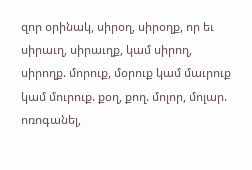զոր օրինակ, սիրօղ, սիրօղք, որ եւ սիրաւղ, սիրաւղք, կամ սիրող, սիրողք. մորուք, մօրուք կամ մաւրուք կամ մուրուք. քօղ, քող. մոլոր, մոլար. ոռոգանել,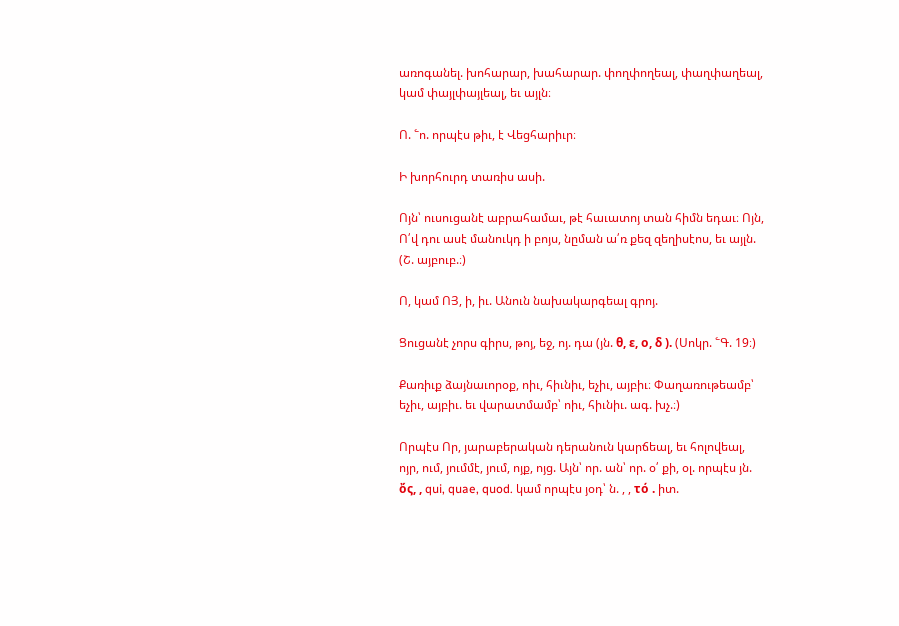առոգանել. խոհարար, խահարար. փողփողեալ, փաղփաղեալ, կամ փայլփայլեալ, եւ այլն։

Ո. ՟ո. որպէս թիւ, է Վեցհարիւր։

Ի խորհուրդ տառիս ասի.

Ոյն՝ ուսուցանէ աբրահամաւ, թէ հաւատոյ տան հիմն եդաւ։ Ոյն, Ո՛վ դու ասէ մանուկդ ի բոյս, նըման ա՛ռ քեզ զեղիսէոս, եւ այլն. (Շ. այբուբ.։)

Ո, կամ ՈՅ, ի, իւ. Անուն նախակարգեալ գրոյ.

Ցուցանէ չորս գիրս, թոյ, եջ, ոյ. դա (յն. θ, ε, ο, δ ). (Սոկր. ՟Գ. 19։)

Քառիւք ձայնաւորօք, ոիւ, հիւնիւ, եչիւ, այբիւ։ Փաղառութեամբ՝ եչիւ, այբիւ. եւ վարատմամբ՝ ոիւ, հիւնիւ. ագ. խչ.։)

Որպէս Որ, յարաբերական դերանուն կարճեալ, եւ հոլովեալ, ոյր, ում, յումմէ, յում, ոյք, ոյց. Այն՝ որ. ան՝ որ. օ՛ քի, օլ. որպէս յն. ὄς, , qui, quae, quod. կամ որպէս յօդ՝ ն. , , τό . իտ.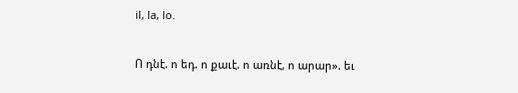il, la, lo.

Ո դնէ. ո եդ. ո քաւէ. ո առնէ, ո արար». եւ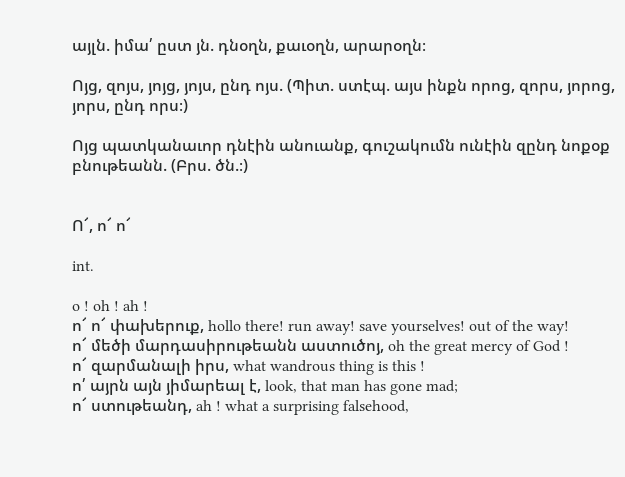այլն. իմա՛ ըստ յն. դնօղն, քաւօղն, արարօղն։

Ոյց, զոյս, յոյց, յոյս, ընդ ոյս. (Պիտ. ստէպ. այս ինքն որոց, զորս, յորոց, յորս, ընդ որս։)

Ոյց պատկանաւոր դնէին անուանք, գուշակումն ունէին զընդ նոքօք բնութեանն. (Բրս. ծն.։)


Ո՜, ո՜ ո՜

int.

o ! oh ! ah !
ո՜ ո՜ փախերուք, hollo there! run away! save yourselves! out of the way!
ո՜ մեծի մարդասիրութեանն աստուծոյ, oh the great mercy of God !
ո՜ զարմանալի իրս, what wandrous thing is this !
ո՛ այրն այն յիմարեալ է, look, that man has gone mad;
ո՜ ստութեանդ, ah ! what a surprising falsehood,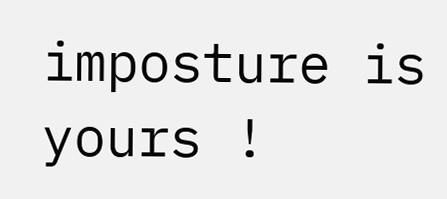imposture is yours !